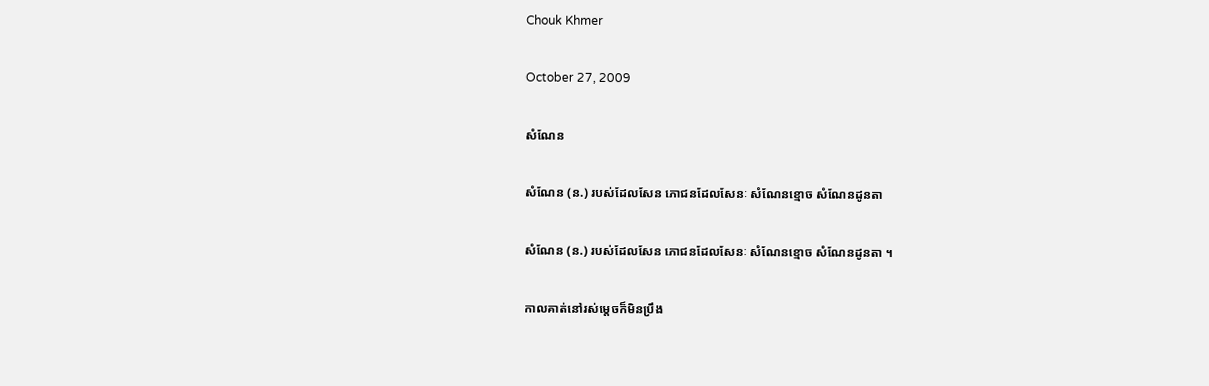Chouk Khmer

October 27, 2009

សំណែន

សំណែន (ន.) របស់ដែលសែន ភោជនដែលសែនៈ សំណែនខ្មោច សំណែនដូនតា

សំណែន (ន.) របស់ដែលសែន ភោជនដែលសែនៈ សំណែនខ្មោច សំណែនដូនតា ។

កាលគាត់នៅរស់ម្ដេចក៏មិនប្រឹង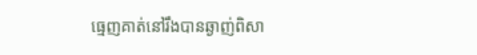ធ្មេញគាត់នៅរឹងបានឆ្ងាញ់ពិសា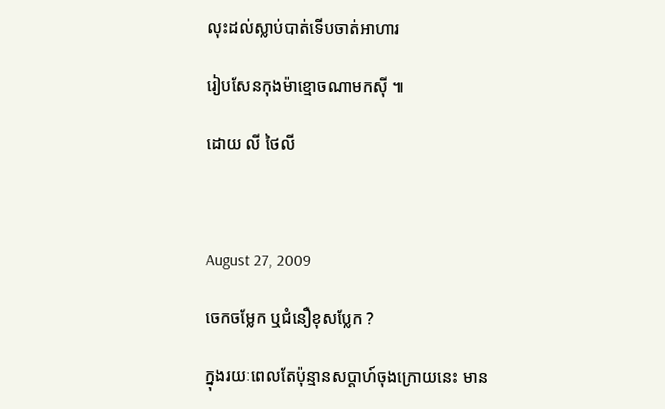លុះដល់ស្លាប់បាត់ទើបចាត់អាហារ

រៀបសែនកុងម៉ាខ្មោចណាមកស៊ី ៕

ដោយ លី ថៃលី



August 27, 2009

ចេកចម្លែក ឬជំនឿខុសប្លែក ?

ក្នុងរយៈពេលតែប៉ុន្មានសប្តាហ៍ចុងក្រោយនេះ មាន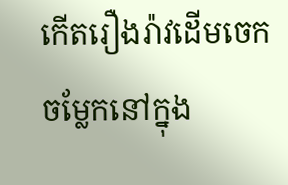កើតរឿងរ៉ាវដើមចេកចម្លែកនៅក្នុង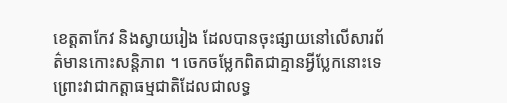ខេត្តតាកែវ និងស្វាយរៀង ដែលបានចុះផ្សាយនៅលើសារព័ត៌មានកោះសន្ដិភាព ។ ចេកចម្លែកពិតជាគ្មានអ្វីប្លែកនោះទេ ព្រោះវាជាកត្តាធម្មជាតិដែលជាលទ្ធ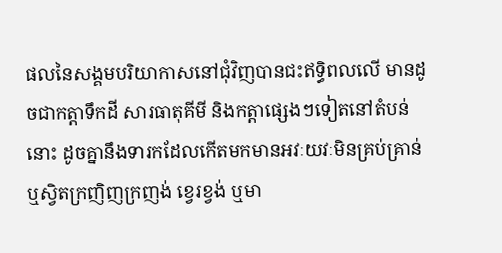ផលនៃសង្គមបរិយាកាសនៅជុំវិញបានជះឥទ្ធិពលលើ មានដូចជាកត្តាទឹកដី សារធាតុគីមី និងកត្តាផ្សេងៗទៀតនៅតំបន់នោះ ដូចគ្នានឹងទារកដែលកើតមកមានអវៈយវៈមិនគ្រប់គ្រាន់ ឬស្វិតក្រញិញក្រញង់ ខ្វេរខ្វង់ ឬមា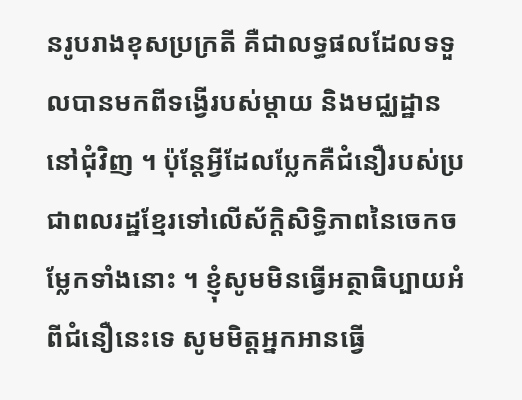នរូបរាងខុសប្រក្រតី គឺជាលទ្ធផលដែលទទួលបានមកពីទង្វើរបស់ម្ដាយ និងមជ្ឈដ្ឋាននៅជុំវិញ ។ ប៉ុន្តែអ្វីដែលប្លែកគឺជំនឿរបស់ប្រជាពលរដ្ឋខ្មែរទៅលើស័ក្តិសិទ្ធិភាពនៃចេកចម្លែកទាំងនោះ ។ ខ្ញុំសូមមិនធ្វើអត្ថាធិប្បាយអំពីជំនឿនេះទេ សូមមិត្តអ្នកអានធ្វើ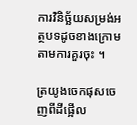ការវិនិច្ឆ័យសម្រង់អត្ថបទដូចខាងក្រោមតាមការគួរចុះ ។

ត្រយូងចេកផុសចេញពីដីផ្អើល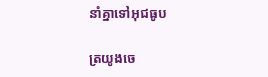នាំគ្នាទៅអុជធូប

ត្រយូងចេ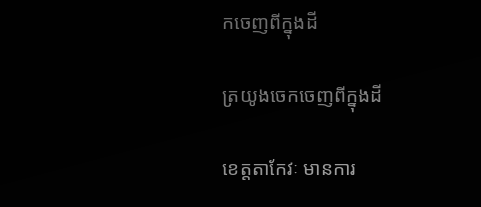កចេញពីក្នុងដី

ត្រយូងចេកចេញពីក្នុងដី

ខេត្ដតាកែវៈ មានការ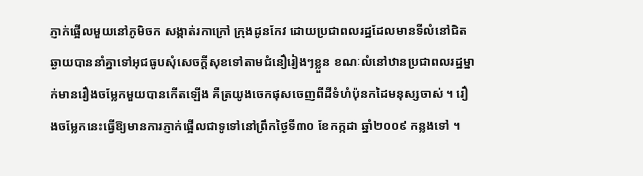ភ្ញាក់ផ្អើលមួយនៅភូមិចក សង្កាត់រកាក្រៅ ក្រុងដូនកែវ ដោយប្រជាពលរដ្ឋដែលមានទីលំនៅជិតឆ្ងាយបាននាំគ្នាទៅអុជធូបសុំសេចក្ដីសុខទៅតាមជំនឿរៀងៗខ្លួន ខណៈលំនៅឋានប្រជាពលរដ្ឋម្នាក់មានរឿងចម្លែកមួយបានកើតឡើង គឺត្រយូងចេកផុសចេញពីដីទំហំប៉ុនកដៃមនុស្សចាស់ ។ រឿងចម្លែកនេះធ្វើឱ្យមានការភ្ញាក់ផ្អើលជាទូទៅនៅព្រឹកថ្ងៃទី៣០ ខែកក្កដា ឆ្នាំ២០០៩ កន្លងទៅ ។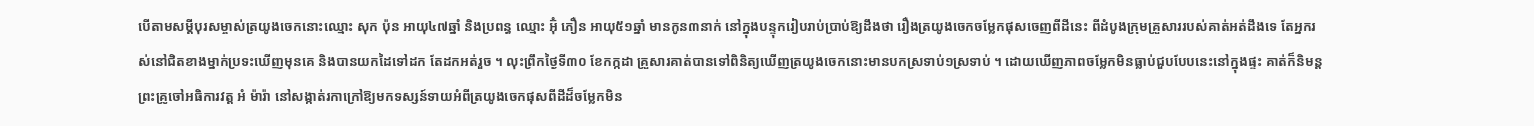បើតាមសម្ដីបុរសម្ចាស់ត្រយូងចេកនោះឈ្មោះ សុក ប៉ុន អាយុ៤៧ឆ្នាំ និងប្រពន្ធ ឈ្មោះ អ៊ុំ ភឿន អាយុ៥១ឆ្នាំ មានកូន៣នាក់ នៅក្នុងបន្ទុករៀបរាប់ប្រាប់ឱ្យដឹងថា រឿងត្រយូងចេកចម្លែកផុសចេញពីដីនេះ ពីដំបូងក្រុមគ្រួសាររបស់គាត់អត់ដឹងទេ តែអ្នករស់នៅជិតខាងម្នាក់ប្រទះឃើញមុនគេ និងបានយកដៃទៅដក តែដកអត់រួច ។ លុះព្រឹកថ្ងៃទី៣០ ខែកក្កដា គ្រួសារគាត់បានទៅពិនិត្យឃើញត្រយូងចេកនោះមានបកស្រទាប់១ស្រទាប់ ។ ដោយឃើញភាពចម្លែកមិនធ្លាប់ជួបបែបនេះនៅក្នុងផ្ទះ គាត់ក៏និមន្ដព្រះគ្រូចៅអធិការវត្ដ អំ ម៉ារ៉ា នៅសង្កាត់រកាក្រៅឱ្យមកទស្សន៍ទាយអំពីត្រយូងចេកផុសពីដីដ៏ចម្លែកមិន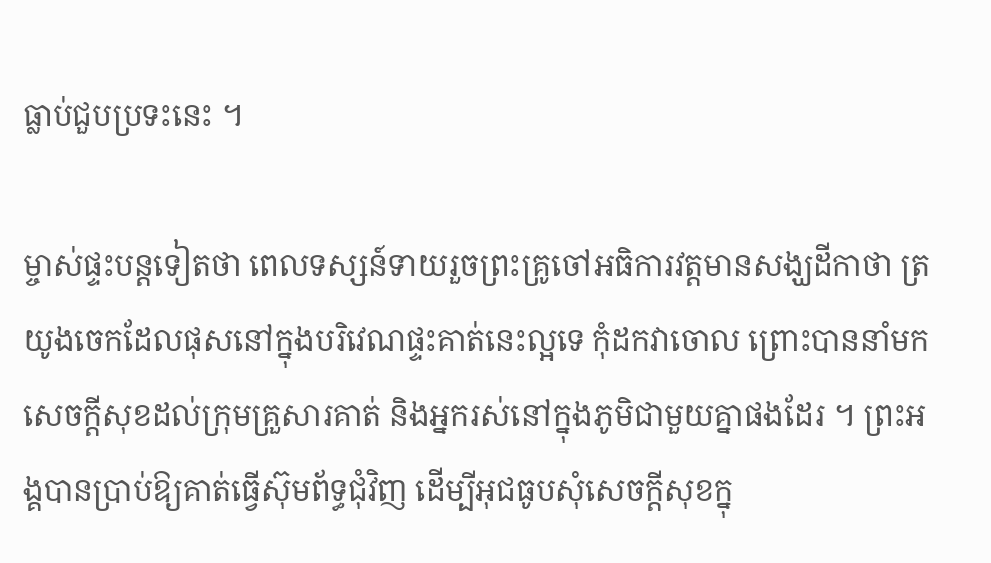ធ្លាប់ជួបប្រទះនេះ ។

ម្ចាស់ផ្ទះបន្ដទៀតថា ពេលទស្សន៍ទាយរួចព្រះគ្រូចៅអធិការវត្ដមានសង្ឃដីកាថា ត្រយូងចេកដែលផុសនៅក្នុងបរិវេណផ្ទះគាត់នេះល្អទេ កុំដកវាចោល ព្រោះបាននាំមកសេចក្ដីសុខដល់ក្រុមគ្រួសារគាត់ និងអ្នករស់នៅក្នុងភូមិជាមួយគ្នាផងដែរ ។ ព្រះអង្គបានប្រាប់ឱ្យគាត់ធ្វើស៊ុមព័ទ្ធជុំវិញ ដើម្បីអុជធូបសុំសេចក្ដីសុខក្នុ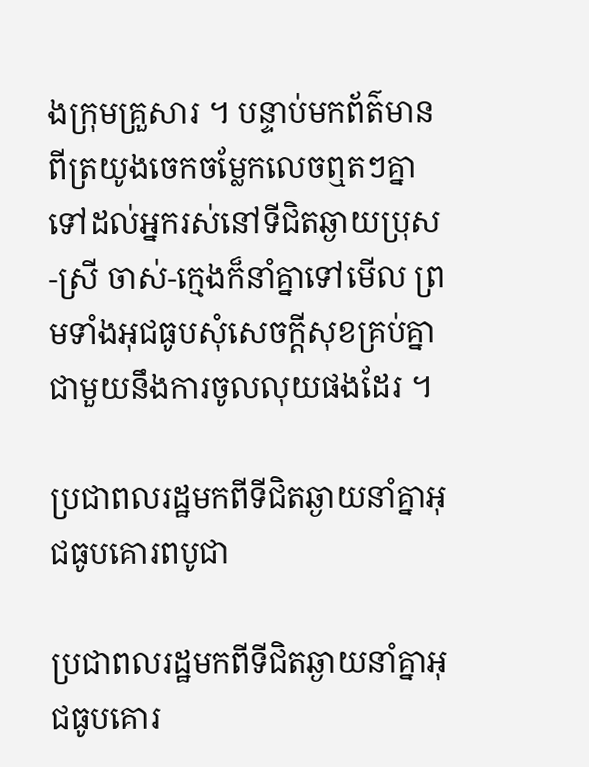ងក្រុមគ្រួសារ ។ បន្ទាប់មកព័ត៌មានពីត្រយូងចេកចម្លែកលេចឮតៗគ្នាទៅដល់អ្នករស់នៅទីជិតឆ្ងាយប្រុស-ស្រី ចាស់-ក្មេងក៏នាំគ្នាទៅមើល ព្រមទាំងអុជធូបសុំសេចក្ដីសុខគ្រប់គ្នាជាមួយនឹងការចូលលុយផងដែរ ។

ប្រជាពលរដ្ឋមកពីទីជិតឆ្ងាយនាំគ្នាអុជធូបគោរពបូជា

ប្រជាពលរដ្ឋមកពីទីជិតឆ្ងាយនាំគ្នាអុជធូបគោរ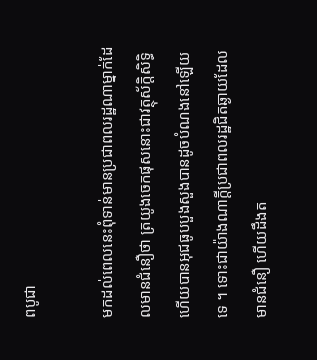ពបូជា

មកដល់ពេលនេះពុំទាន់មានប្រជាពលរដ្ឋណាម្នាក់ដែលមានជំនឿថា ត្រយូងចេកផុសនោះជាវត្ថុស័ក្ដិសិទ្ធិ ហើយបានអុជធូបបួងសួងបានដូចបំណងនៅឡើយទេ ។ ទោះជាយ៉ាងណាក្ដីប្រជាពលរដ្ឋជិតឆ្ងាយដែលមានជំនឿ ហើយដឹងត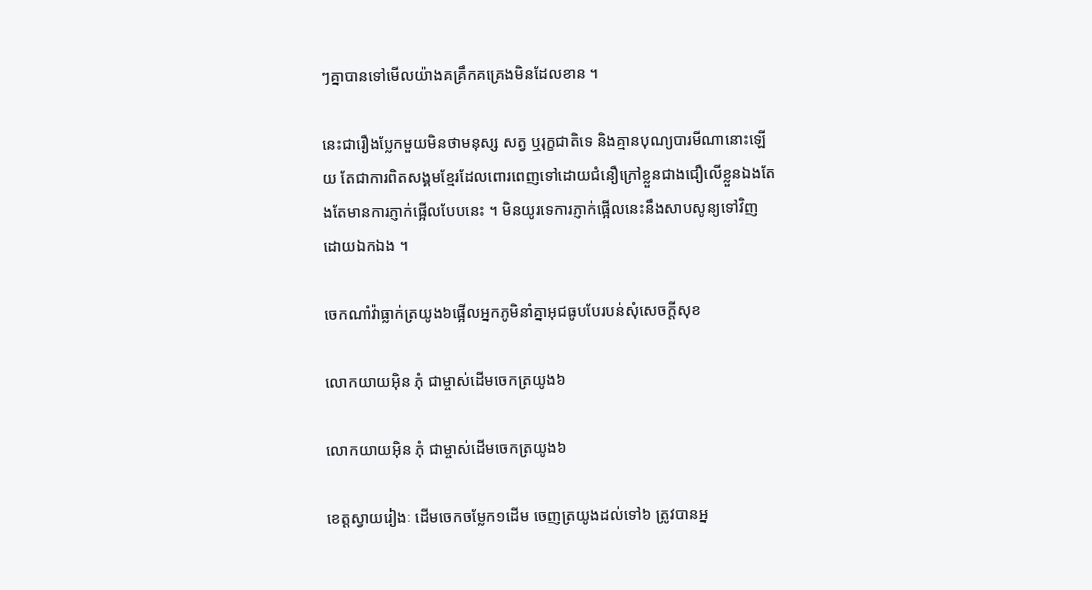ៗគ្នាបានទៅមើលយ៉ាងគគ្រឹកគគ្រេងមិនដែលខាន ។

នេះជារឿងប្លែកមួយមិនថាមនុស្ស សត្វ ឬរុក្ខជាតិទេ និងគ្មានបុណ្យបារមីណានោះឡើយ តែជាការពិតសង្គមខ្មែរដែលពោរពេញទៅដោយជំនឿក្រៅខ្លួនជាងជឿលើខ្លួនឯងតែងតែមានការភ្ញាក់ផ្អើលបែបនេះ ។ មិនយូរទេការភ្ញាក់ផ្អើលនេះនឹងសាបសូន្យទៅវិញដោយឯកឯង ។

ចេកណាំវ៉ាធ្លាក់ត្រយូង៦ផ្អើលអ្នកភូមិនាំគ្នាអុជធូបបែរបន់សុំសេចក្ដីសុខ

លោកយាយអ៊ិន ភុំ ជាម្ចាស់ដើមចេកត្រយូង៦

លោកយាយអ៊ិន ភុំ ជាម្ចាស់ដើមចេកត្រយូង៦

ខេត្ដស្វាយរៀងៈ ដើមចេកចម្លែក១ដើម ចេញត្រយូងដល់ទៅ៦ ត្រូវបានអ្ន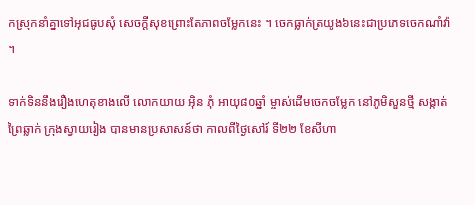កស្រុកនាំគ្នាទៅអុជធូបសុំ សេចក្ដីសុខព្រោះតែភាពចម្លែកនេះ ។ ចេកធ្លាក់ត្រយូង៦នេះជាប្រភេទចេកណាំវ៉ា ។

ទាក់ទិននឹងរឿងហេតុខាងលើ លោកយាយ អ៊ិន ភុំ អាយុ៨០ឆ្នាំ ម្ចាស់ដើមចេកចម្លែក នៅភូមិសួនថ្មី សង្កាត់ព្រៃឆ្លាក់ ក្រុងស្វាយរៀង បានមានប្រសាសន៍ថា កាលពីថ្ងៃសៅរ៍ ទី២២ ខែសីហា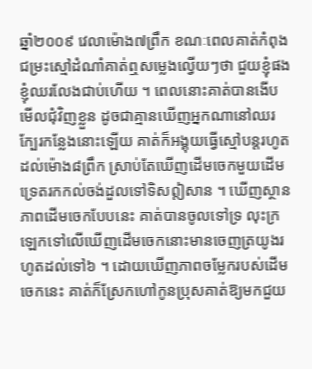ឆ្នាំ២០០៩ វេលាម៉ោង៧ព្រឹក ខណៈពេលគាត់កំពុងជម្រះស្មៅដំណាំគាត់ឮសម្លេងល្វើយៗថា ជួយខ្ញុំផងខ្ញុំឈរលែងជាប់ហើយ ។ ពេលនោះគាត់បានងើបមើលជុំវិញខ្លួន ដូចជាគ្មានឃើញអ្នកណានៅឈរក្បែរកន្លែងនោះឡើយ គាត់ក៏អង្គុយធ្វើស្មៅបន្ដរហូតដល់ម៉ោង៨ព្រឹក ស្រាប់តែឃើញដើមចេកមួយដើមទ្រេតរកកល់ចង់ដួលទៅទិសឦសាន ។ ឃើញស្ថានភាពដើមចេកបែបនេះ គាត់បានចូលទៅទ្រ លុះក្រឡេកទៅលើឃើញដើមចេកនោះមានចេញត្រយូងរហូតដល់ទៅ៦ ។ ដោយឃើញភាពចម្លែករបស់ដើមចេកនេះ គាត់ក៏ស្រែកហៅកូនប្រុសគាត់ឱ្យមកជួយ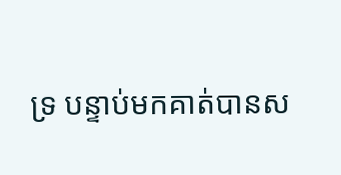ទ្រ បន្ទាប់មកគាត់បានស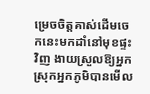ម្រេចចិត្ដគាស់ដើមចេកនេះមកដាំនៅមុខផ្ទះវិញ ងាយស្រួលឱ្យអ្នកស្រុកអ្នកភូមិបានមើល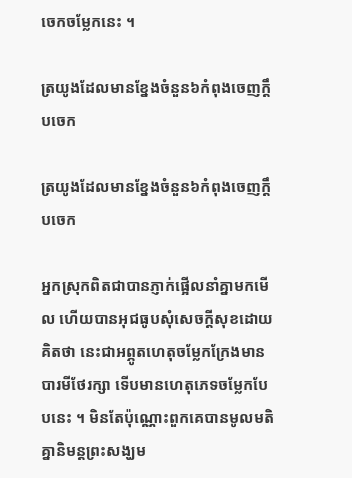ចេកចម្លែកនេះ ។

ត្រយូងដែលមានខ្នែងចំនួន៦កំពុងចេញក្ដឹបចេក

ត្រយូងដែលមានខ្នែងចំនួន៦កំពុងចេញក្ដឹបចេក

អ្នកស្រុកពិតជាបានភ្ញាក់ផ្អើលនាំគ្នាមកមើល ហើយបានអុជធូបសុំសេចក្ដីសុខដោយគិតថា នេះជាអព្ភូតហេតុចម្លែកក្រែងមានបារមីថែរក្សា ទើបមានហេតុភេទចម្លែកបែបនេះ ។ មិនតែប៉ុណ្ណោះពួកគេបានមូលមតិគ្នានិមន្ដព្រះសង្ឃម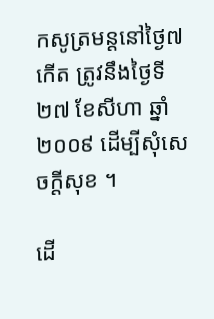កសូត្រមន្ដនៅថ្ងៃ៧កើត ត្រូវនឹងថ្ងៃទី២៧ ខែសីហា ឆ្នាំ២០០៩ ដើម្បីសុំសេចក្ដីសុខ ។

ដើ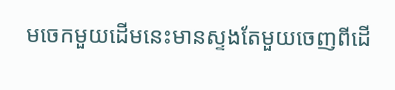មចេកមួយដើមនេះមានស្ទងតែមួយចេញពីដើ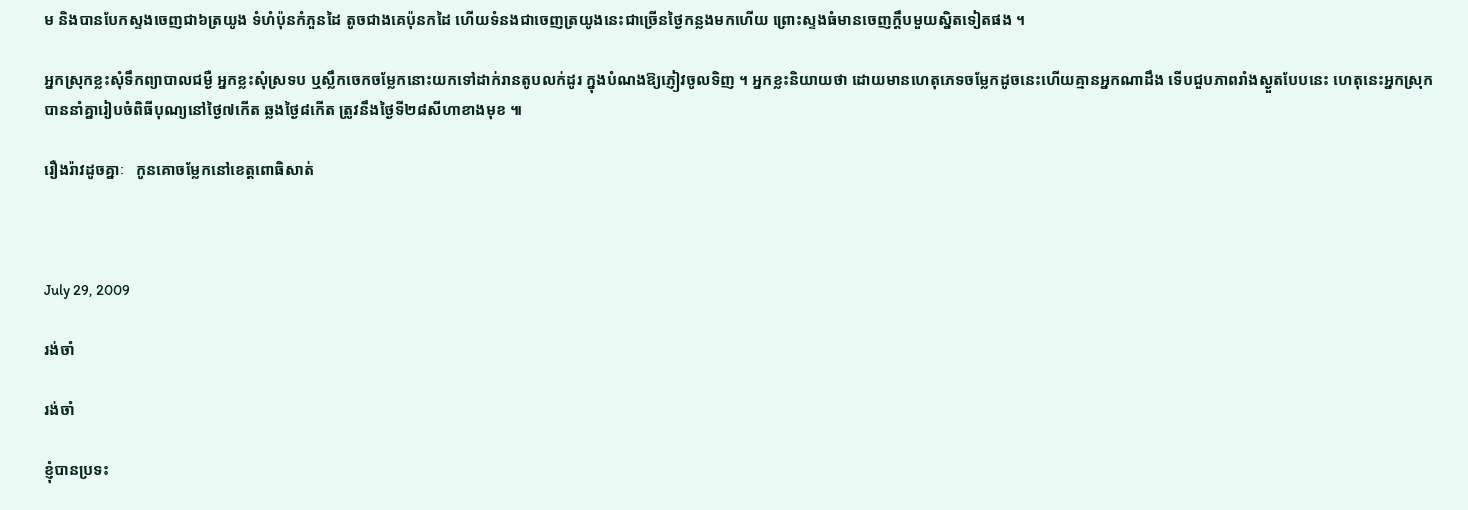ម និងបានបែកស្ទងចេញជា៦ត្រយូង ទំហំប៉ុនកំភួនដៃ តូចជាងគេប៉ុនកដៃ ហើយទំនងជាចេញត្រយូងនេះជាច្រើនថ្ងៃកន្លងមកហើយ ព្រោះស្ទងធំមានចេញក្ដឹបមួយស្និតទៀតផង ។

អ្នកស្រុកខ្លះសុំទឹកព្យាបាលជម្ងឺ អ្នកខ្លះសុំស្រទប ឬស្លឹកចេកចម្លែកនោះយកទៅដាក់រានតូបលក់ដូរ ក្នុងបំណងឱ្យភ្ញៀវចូលទិញ ។ អ្នកខ្លះនិយាយថា ដោយមានហេតុភេទចម្លែកដូចនេះហើយគ្មានអ្នកណាដឹង ទើបជួបភាពរាំងស្ងួតបែបនេះ ហេតុនេះអ្នកស្រុកបាននាំគ្នារៀបចំពិធីបុណ្យនៅថ្ងៃ៧កើត ឆ្លងថ្ងៃ៨កើត ត្រូវនឹងថ្ងៃទី២៨សីហាខាងមុខ ៕

រឿងរ៉ាវដូចគ្នាៈ   កូនគោចម្លែកនៅខេត្តពោធិសាត់



July 29, 2009

រង់ចាំ

រង់ចាំ

ខ្ញុំបានប្រទះ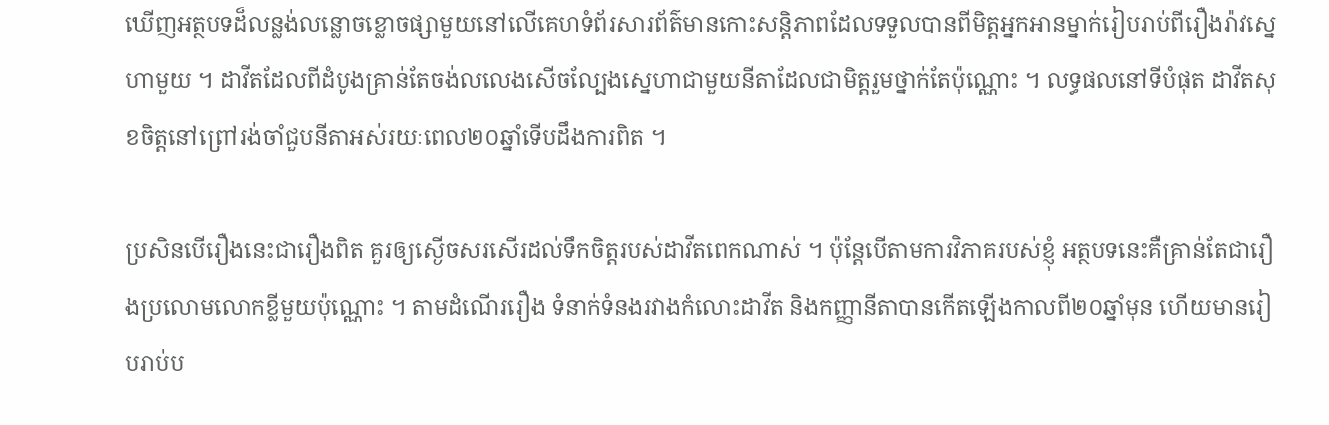ឃើញអត្ថបទដ៏លន្លង់លន្លោចខ្លោចផ្សាមួយនៅលើគេហទំព័រសារព័ត៌មានកោះសន្តិភាពដែលទទួលបានពីមិត្តអ្នកអានម្នាក់រៀបរាប់ពីរឿងរ៉ាវស្នេហាមួយ ។ ដាវីតដែលពីដំបូងគ្រាន់តែចង់លលេងសើចល្បែងស្នេហាជាមួយនីតាដែលជាមិត្តរួមថ្នាក់តែប៉ុណ្ណោះ ។ លទ្ធផលនៅទីបំផុត ដាវីតសុខចិត្តនៅព្រៅរង់ចាំជួបនីតាអស់រយៈពេល២០ឆ្នាំទើបដឹងការពិត ។

ប្រសិនបើរឿងនេះជារឿងពិត គួរឲ្យស្ងើចសរសើរដល់ទឹកចិត្តរបស់ដាវីតពេកណាស់ ។ ប៉ុន្តែបើតាមការវិភាគរបស់ខ្ញុំ អត្ថបទនេះគឺគ្រាន់តែជារឿងប្រលោមលោកខ្លីមួយប៉ុណ្ណោះ ។ តាមដំណើររឿង ទំនាក់ទំនងរវាងកំលោះដាវីត និងកញ្ញានីតាបានកើតឡើងកាលពី២០ឆ្នាំមុន ហើយមានរៀបរាប់ប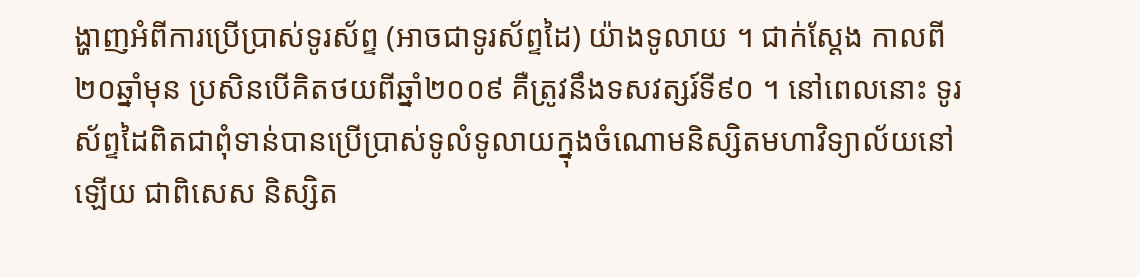ង្ហាញអំពីការប្រើប្រាស់ទូរស័ព្ទ (អាចជាទូរស័ព្ទដៃ) យ៉ាងទូលាយ ។ ជាក់ស្ដែង កាលពី២០ឆ្នាំមុន ប្រសិនបើគិតថយពីឆ្នាំ២០០៩ គឺត្រូវនឹងទសវត្សរ៍ទី៩០ ។ នៅពេលនោះ ទូរស័ព្ទដៃពិតជាពុំទាន់បានប្រើប្រាស់ទូលំទូលាយក្នុងចំណោមនិស្សិតមហាវិទ្យាល័យនៅឡើយ ជាពិសេស និស្សិត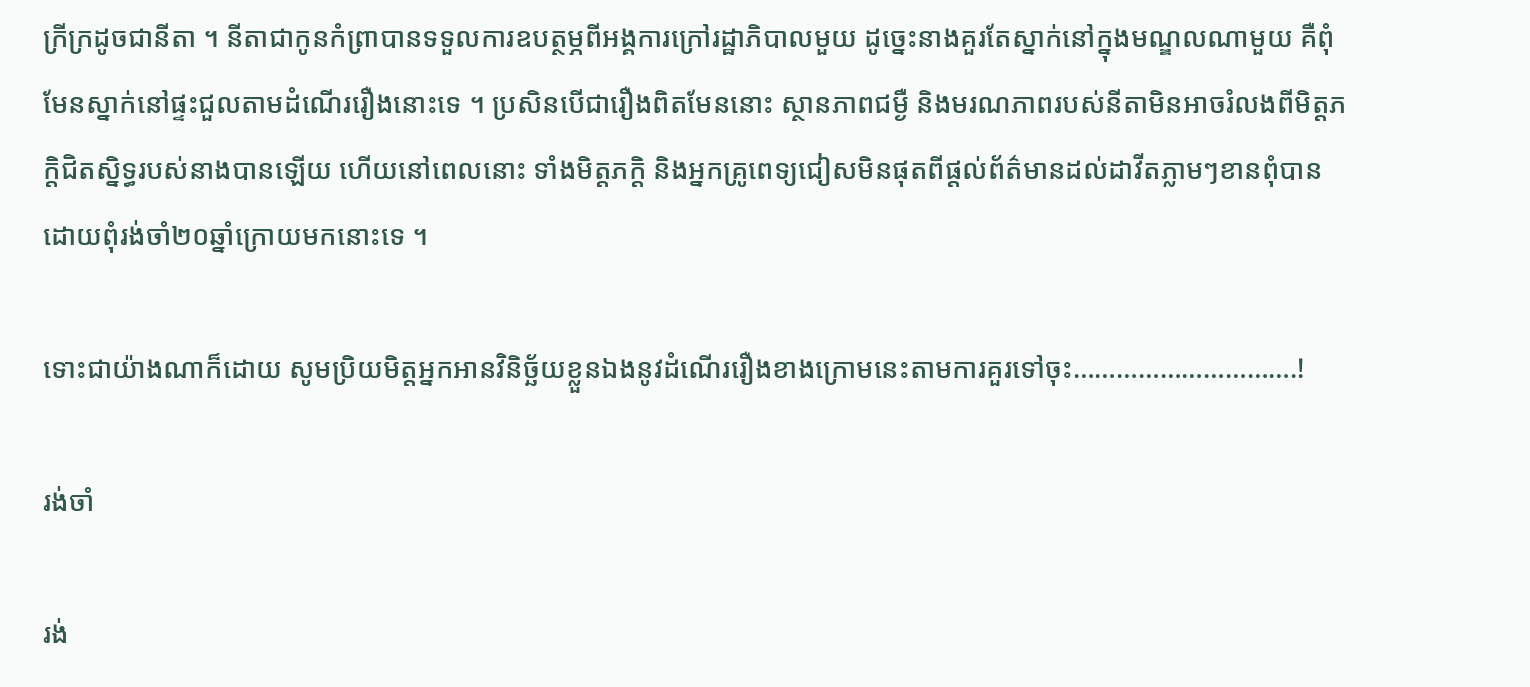ក្រីក្រដូចជានីតា ។ នីតាជាកូនកំព្រាបានទទួលការឧបត្ថម្ភពីអង្គការក្រៅរដ្ឋាភិបាលមួយ ដូច្នេះនាងគួរតែស្នាក់នៅក្នុងមណ្ឌលណាមួយ គឺពុំមែនស្នាក់នៅផ្ទះជួលតាមដំណើររឿងនោះទេ ។ ប្រសិនបើជារឿងពិតមែននោះ ស្ថានភាពជម្ងឺ និងមរណភាពរបស់នីតាមិនអាចរំលងពីមិត្តភក្ដិជិតស្និទ្ធរបស់នាងបានឡើយ ហើយនៅពេលនោះ ទាំងមិត្តភក្ដិ និងអ្នកគ្រូពេទ្យជៀសមិនផុតពីផ្ដល់ព័ត៌មានដល់ដាវីតភ្លាមៗខានពុំបាន ដោយពុំរង់ចាំ២០ឆ្នាំក្រោយមកនោះទេ ។

ទោះជាយ៉ាងណាក៏ដោយ សូមប្រិយមិត្តអ្នកអានវិនិច្ឆ័យខ្លួនឯងនូវដំណើររឿងខាងក្រោមនេះតាមការគួរទៅចុះ………………………….!

រង់ចាំ

រង់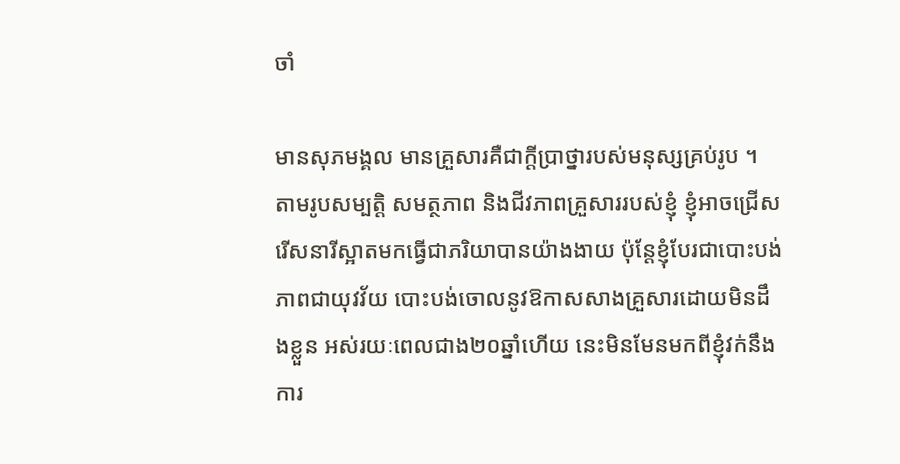ចាំ

មានសុភមង្គល មានគ្រួសារគឺជាក្ដីប្រាថ្នារបស់មនុស្សគ្រប់រូប ។ តាមរូបសម្បត្ដិ សមត្ថភាព និងជីវភាពគ្រួសាររបស់ខ្ញុំ ខ្ញុំអាចជ្រើសរើសនារីស្អាតមកធ្វើជាភរិយាបានយ៉ាងងាយ ប៉ុន្ដែខ្ញុំបែរជាបោះបង់ភាពជាយុវវ័យ បោះបង់ចោលនូវឱកាសសាងគ្រួសារដោយមិនដឹងខ្លួន អស់រយៈពេលជាង២០ឆ្នាំហើយ នេះមិនមែនមកពីខ្ញុំវក់នឹងការ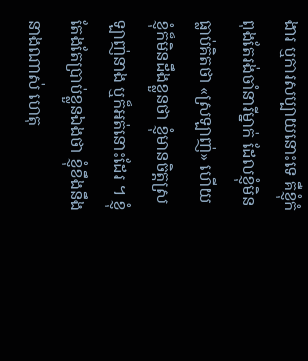ងារ ឬការសប្បាយនោះទេ គឺខ្ញុំកំពុងតែរង់ចាំនារីម្នាក់ ដែលខ្ញុំមិនធ្លាប់គិតថា «ស្រឡាញ់» ហើយខ្ញុំក៏មិនដឹងខ្លួនថា ខ្ញុំមានចិត្ដស្រឡាញ់នាង ឬក៏អត់នោះដែរ ។ ខ្ញុំតែងតែប្រាប់ខ្លួនឯងថា ខ្ញុំខឹងនឹងនាងណាស់ ហេតុ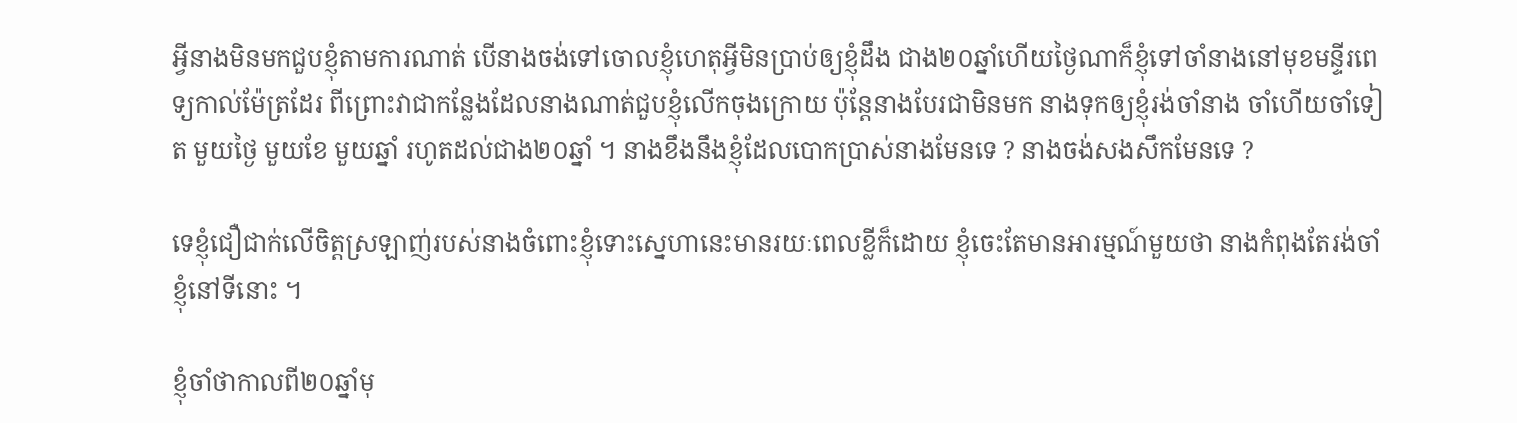អ្វីនាងមិនមកជួបខ្ញុំតាមការណាត់ បើនាងចង់ទៅចោលខ្ញុំហេតុអ្វីមិនប្រាប់ឲ្យខ្ញុំដឹង ជាង២០ឆ្នាំហើយថ្ងៃណាក៏ខ្ញុំទៅចាំនាងនៅមុខមន្ទីរពេទ្យកាល់ម៉ែត្រដែរ ពីព្រោះវាជាកន្លែងដែលនាងណាត់ជួបខ្ញុំលើកចុងក្រោយ ប៉ុន្ដែនាងបែរជាមិនមក នាងទុកឲ្យខ្ញុំរង់ចាំនាង ចាំហើយចាំទៀត មួយថ្ងៃ មួយខែ មួយឆ្នាំ រហូតដល់ជាង២០ឆ្នាំ ។ នាងខឹងនឹងខ្ញុំដែលបោកប្រាស់នាងមែនទេ ? នាងចង់សងសឹកមែនទេ ?

ទេខ្ញុំជឿជាក់លើចិត្ដស្រឡាញ់របស់នាងចំពោះខ្ញុំទោះស្នេហានេះមានរយៈពេលខ្លីក៏ដោយ ខ្ញុំចេះតែមានអារម្មណ៍មួយថា នាងកំពុងតែរង់ចាំខ្ញុំនៅទីនោះ ។

ខ្ញុំចាំថាកាលពី២០ឆ្នាំមុ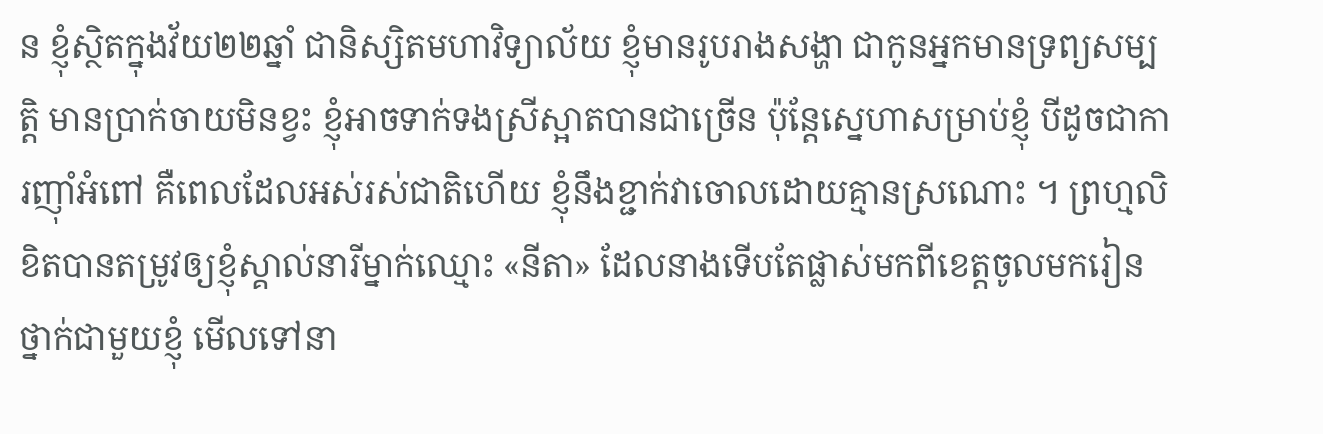ន ខ្ញុំស្ថិតក្នុងវ័យ២២ឆ្នាំ ជានិស្សិតមហាវិទ្យាល័យ ខ្ញុំមានរូបរាងសង្ហា ជាកូនអ្នកមានទ្រព្យសម្បត្ដិ មានប្រាក់ចាយមិនខ្វះ ខ្ញុំអាចទាក់ទងស្រីស្អាតបានជាច្រើន ប៉ុន្ដែស្នេហាសម្រាប់ខ្ញុំ បីដូចជាការញ៉ាំអំពៅ គឺពេលដែលអស់រស់ជាតិហើយ ខ្ញុំនឹងខ្ជាក់វាចោលដោយគ្មានស្រណោះ ។ ព្រហ្មលិខិតបានតម្រូវឲ្យខ្ញុំស្គាល់នារីម្នាក់ឈ្មោះ «នីតា» ដែលនាងទើបតែផ្លាស់មកពីខេត្ដចូលមករៀនថ្នាក់ជាមួយខ្ញុំ មើលទៅនា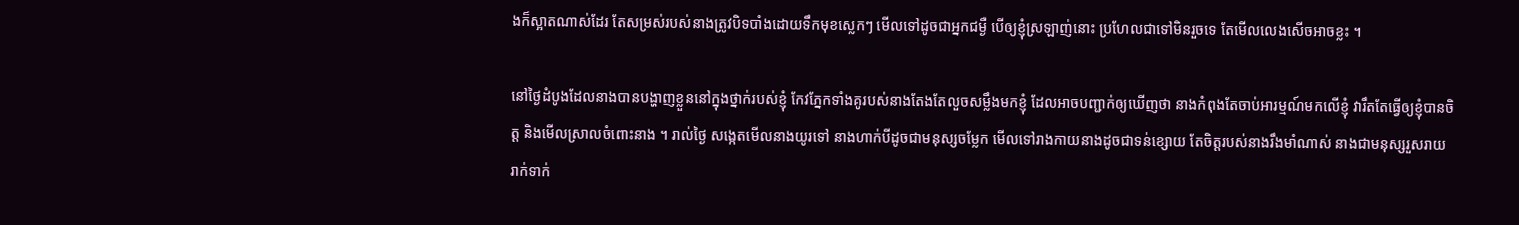ងក៏ស្អាតណាស់ដែរ តែសម្រស់របស់នាងត្រូវបិទបាំងដោយទឹកមុខស្លេកៗ មើលទៅដូចជាអ្នកជម្ងឺ បើឲ្យខ្ញុំស្រឡាញ់នោះ ប្រហែលជាទៅមិនរួចទេ តែមើលលេងសើចអាចខ្លះ ។

នៅថ្ងៃដំបូងដែលនាងបានបង្ហាញខ្លួននៅក្នុងថ្នាក់របស់ខ្ញុំ កែវភ្នែកទាំងគូរបស់នាងតែងតែលួចសម្លឹងមកខ្ញុំ ដែលអាចបញ្ជាក់ឲ្យឃើញថា នាងកំពុងតែចាប់អារម្មណ៍មកលើខ្ញុំ វារឹតតែធ្វើឲ្យខ្ញុំបានចិត្ដ និងមើលស្រាលចំពោះនាង ។ រាល់ថ្ងៃ សង្កេតមើលនាងយូរទៅ នាងហាក់បីដូចជាមនុស្សចម្លែក មើលទៅរាងកាយនាងដូចជាទន់ខ្សោយ តែចិត្ដរបស់នាងរឹងមាំណាស់ នាងជាមនុស្សរួសរាយ រាក់ទាក់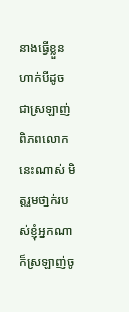នាងធ្វើខ្លួនហាក់បីដូចជាស្រឡាញ់ពិភពលោកនេះណាស់ មិត្ដរួមថា្នក់របស់ខ្ញុំអ្នកណាក៏ស្រឡាញ់ចូ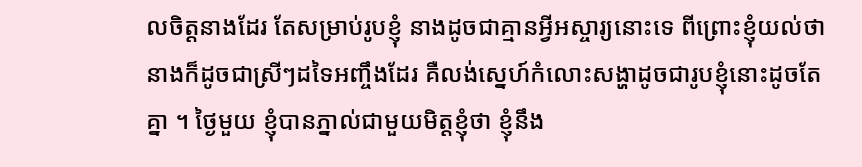លចិត្ដនាងដែរ តែសម្រាប់រូបខ្ញុំ នាងដូចជាគ្មានអ្វីអស្ចារ្យនោះទេ ពីព្រោះខ្ញុំយល់ថា នាងក៏ដូចជាស្រីៗដទៃអញ្ចឹងដែរ គឺលង់ស្នេហ៍កំលោះសង្ហាដូចជារូបខ្ញុំនោះដូចតែគ្នា ។ ថ្ងៃមួយ ខ្ញុំបានភ្នាល់ជាមួយមិត្ដខ្ញុំថា ខ្ញុំនឹង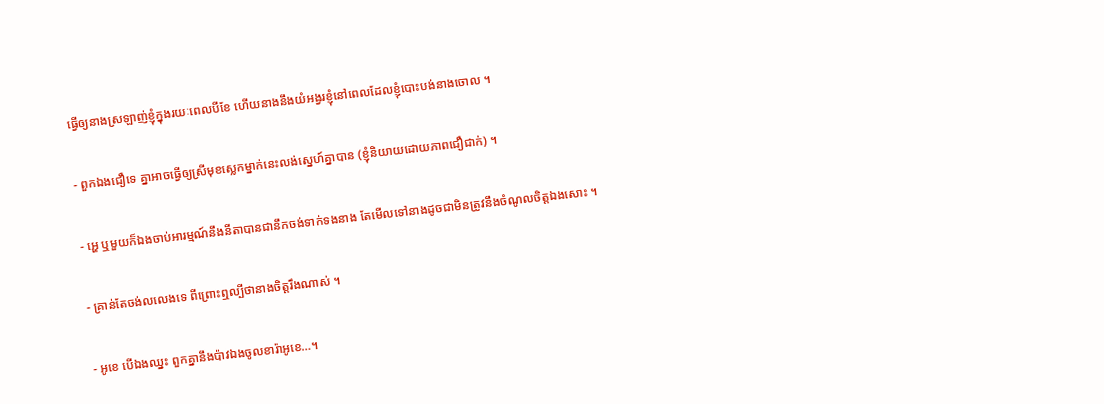ធ្វើឲ្យនាងស្រឡាញ់ខ្ញុំក្នុងរយៈពេលបីខែ ហើយនាងនឹងយំអង្វរខ្ញុំនៅពេលដែលខ្ញុំបោះបង់នាងចោល ។

- ពួកឯងជឿទេ គ្នាអាចធ្វើឲ្យស្រីមុខស្លេកម្នាក់នេះលង់ស្នេហ៍គ្នាបាន (ខ្ញុំនិយាយដោយភាពជឿជាក់) ។

- អ្ហេ ឬមួយក៏ឯងចាប់អារម្មណ៍នឹងនីតាបានជានឹកចង់ទាក់ទងនាង តែមើលទៅនាងដូចជាមិនត្រូវនឹងចំណូលចិត្ដឯងសោះ ។

- គ្រាន់តែចង់លលេងទេ ពីព្រោះឮល្បីថានាងចិត្ដរឹងណាស់ ។

- អូខេ បើឯងឈ្នះ ពួកគ្នានឹងប៉ាវឯងចូលខារ៉ាអូខេ…។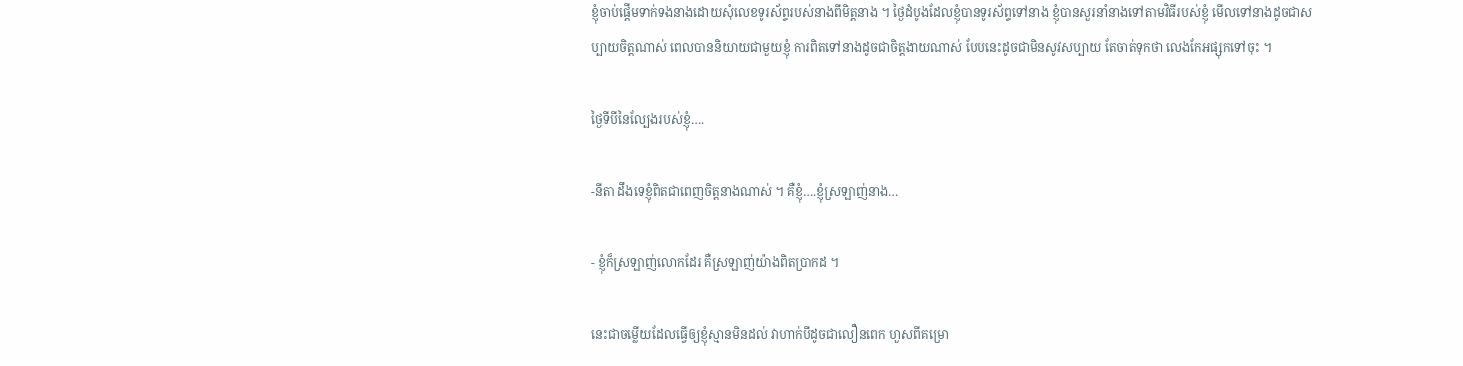ខ្ញុំចាប់ផ្ដើមទាក់ទងនាងដោយសុំលេខទូរស័ព្ទរបស់នាងពីមិត្ដនាង ។ ថ្ងៃដំបូងដែលខ្ញុំបានទូរស័ព្ទទៅនាង ខ្ញុំបានសួរនាំនាងទៅតាមវិធីរបស់ខ្ញុំ មើលទៅនាងដូចជាសប្បាយចិត្ដណាស់ ពេលបាននិយាយជាមួយខ្ញុំ ការពិតទៅនាងដូចជាចិត្ដងាយណាស់ បែបនេះដូចជាមិនសូវសប្បាយ តែចាត់ទុកថា លេងកែអផ្សុកទៅចុះ ។

ថ្ងៃទីបីនៃល្បែងរបស់ខ្ញុំ….

-នីតា ដឹងទេខ្ញុំពិតជាពេញចិត្ដនាងណាស់ ។ គឺខ្ញុំ….ខ្ញុំស្រឡាញ់នាង…

- ខ្ញុំក៏ស្រឡាញ់លោកដែរ គឺស្រឡាញ់យ៉ាងពិតប្រាកដ ។

នេះជាចម្លើយដែលធ្វើឲ្យខ្ញុំស្មានមិនដល់ វាហាក់បីដូចជាលឿនពេក ហួសពីគម្រោ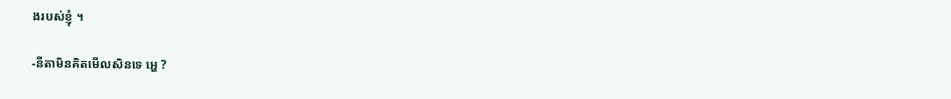ងរបស់ខ្ញុំ ។

-នីតាមិនគិតមើលសិនទេ អ្ហេ ?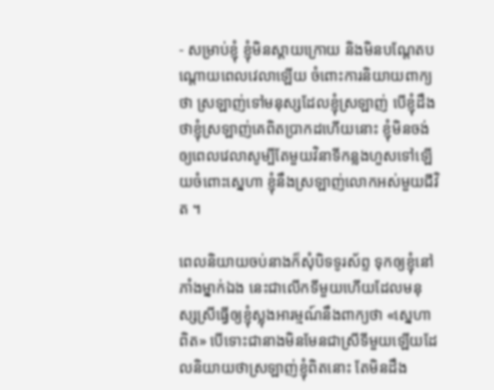- សម្រាប់ខ្ញុំ ខ្ញុំមិនស្ដាយក្រោយ និងមិនបណ្ដែតបណ្ដោយពេលវេលាឡើយ ចំពោះការនិយាយពាក្យថា ស្រឡាញ់ទៅមនុស្សដែលខ្ញុំស្រឡាញ់ បើខ្ញុំដឹងថាខ្ញុំស្រឡាញ់គេពិតប្រាកដហើយនោះ ខ្ញុំមិនចង់ឲ្យពេលវេលាសូម្បីតែមួយវិនាទីកន្លងហួសទៅឡើយចំពោះស្នេហា ខ្ញុំនឹងស្រឡាញ់លោកអស់មួយជីវិត ។

ពេលនិយាយចប់នាងក៏សុំបិទទូរស័ព្ទ ទុកឲ្យខ្ញុំនៅភាំងម្នាក់ឯង នេះជាលើកទីមួយហើយដែលមនុស្សស្រីធ្វើឲ្យខ្ញុំស្លុងអារម្មណ៍នឹងពាក្យថា «ស្នេហាពិត» បើទោះជានាងមិនមែនជាស្រីទីមួយឡើយដែលនិយាយថាស្រឡាញ់ខ្ញុំពិតនោះ តែមិនដឹង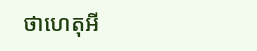ថាហេតុអី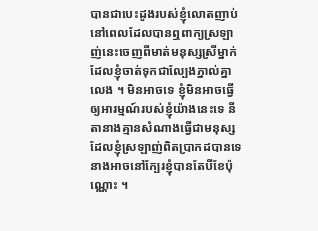បានជាបេះដូងរបស់ខ្ញុំលោតញាប់នៅពេលដែលបានឮពាក្យស្រឡាញ់នេះចេញពីមាត់មនុស្សស្រីម្នាក់ដែលខ្ញុំចាត់ទុកជាល្បែងភ្នាល់គ្នាលេង ។ មិនអាចទេ ខ្ញុំមិនអាចធ្វើឲ្យអារម្មណ៍របស់ខ្ញុំយ៉ាងនេះទេ នីតានាងគ្មានសំណាងធ្វើជាមនុស្សដែលខ្ញុំស្រឡាញ់ពិតប្រាកដបានទេ នាងអាចនៅក្បែរខ្ញុំបានតែបីខែប៉ុណ្ណោះ ។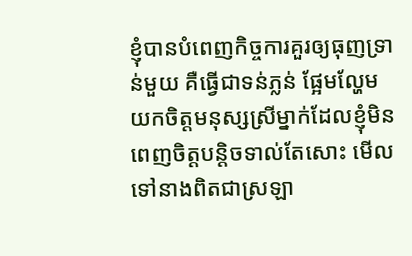ខ្ញុំបានបំពេញកិច្ចការគួរឲ្យធុញទ្រាន់មួយ គឺធ្វើជាទន់ភ្លន់ ផ្អែមល្ហែម យកចិត្ដមនុស្សស្រីម្នាក់ដែលខ្ញុំមិនពេញចិត្ដបន្ដិចទាល់តែសោះ មើលទៅនាងពិតជាស្រឡា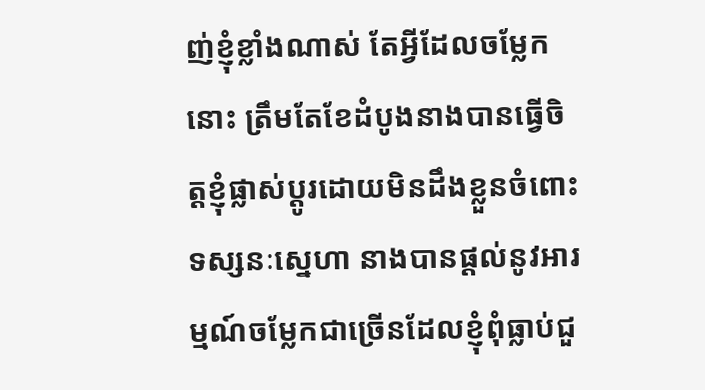ញ់ខ្ញុំខ្លាំងណាស់ តែអ្វីដែលចម្លែកនោះ ត្រឹមតែខែដំបូងនាងបានធ្វើចិត្ដខ្ញុំផ្លាស់ប្ដូរដោយមិនដឹងខ្លួនចំពោះទស្សនៈស្នេហា នាងបានផ្ដល់នូវអារម្មណ៍ចម្លែកជាច្រើនដែលខ្ញុំពុំធ្លាប់ជួ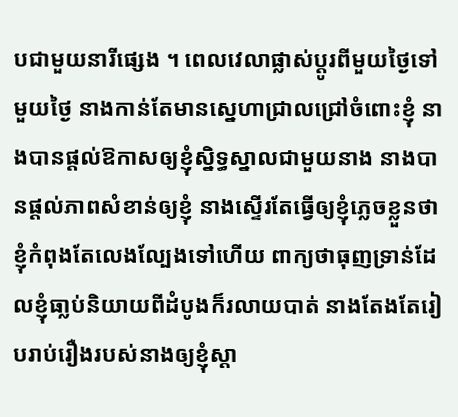បជាមួយនារីផ្សេង ។ ពេលវេលាផ្លាស់ប្ដូរពីមួយថ្ងៃទៅមួយថ្ងៃ នាងកាន់តែមានស្នេហាជ្រាលជ្រៅចំពោះខ្ញុំ នាងបានផ្ដល់ឱកាសឲ្យខ្ញុំស្និទ្ធស្នាលជាមួយនាង នាងបានផ្ដល់ភាពសំខាន់ឲ្យខ្ញុំ នាងស្ទើរតែធ្វើឲ្យខ្ញុំភ្លេចខ្លួនថា ខ្ញុំកំពុងតែលេងល្បែងទៅហើយ ពាក្យថាធុញទ្រាន់ដែលខ្ញុំធា្លប់និយាយពីដំបូងក៏រលាយបាត់ នាងតែងតែរៀបរាប់រឿងរបស់នាងឲ្យខ្ញុំស្ដា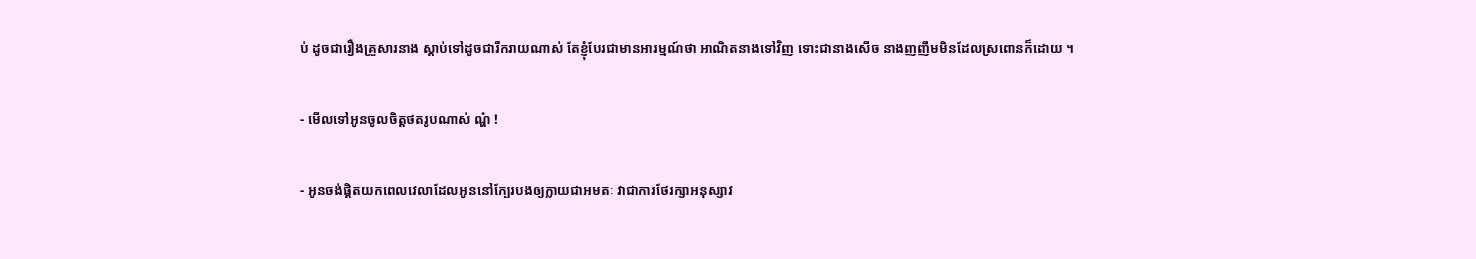ប់ ដូចជារឿងគ្រួសារនាង ស្ដាប់ទៅដូចជារីករាយណាស់ តែខ្ញុំបែរជាមានអារម្មណ៍ថា អាណិតនាងទៅវិញ ទោះជានាងសើច នាងញញឹមមិនដែលស្រពោនក៏ដោយ ។

- មើលទៅអូនចូលចិត្ដថតរូបណាស់ ណ្ហ៎ !

- អូនចង់ផ្ដិតយកពេលវេលាដែលអូននៅក្បែរបងឲ្យក្លាយជាអមតៈ វាជាការថែរក្សាអនុស្សាវ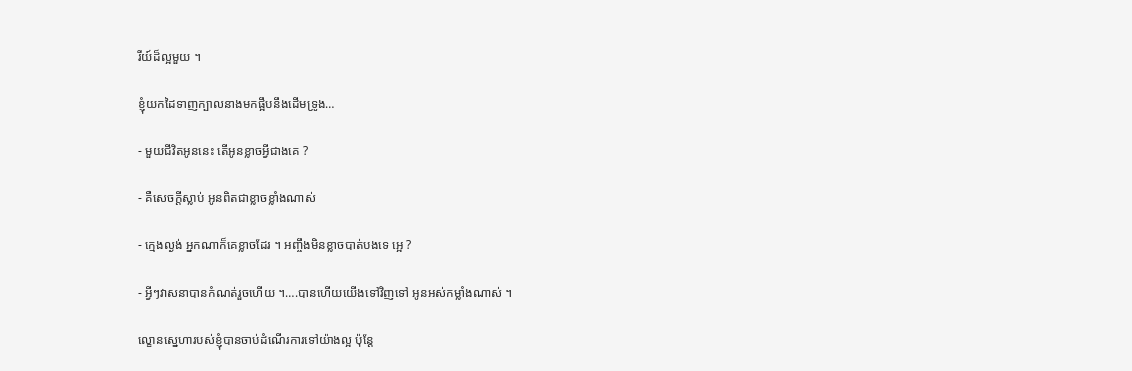រីយ៍ដ៏ល្អមួយ ។

ខ្ញុំយកដៃទាញក្បាលនាងមកផ្អឹបនឹងដើមទ្រូង…

- មួយជីវិតអូននេះ តើអូនខ្លាចអ្វីជាងគេ ?

- គឺសេចក្ដីស្លាប់ អូនពិតជាខ្លាចខ្លាំងណាស់

- ក្មេងល្ងង់ អ្នកណាក៏គេខ្លាចដែរ ។ អញ្ចឹងមិនខ្លាចបាត់បងទេ អ្អេ ?

- អ្វីៗវាសនាបានកំណត់រួចហើយ ។….បានហើយយើងទៅវិញទៅ អូនអស់កម្លាំងណាស់ ។

ល្ខោនស្នេហារបស់ខ្ញុំបានចាប់ដំណើរការទៅយ៉ាងល្អ ប៉ុន្ដែ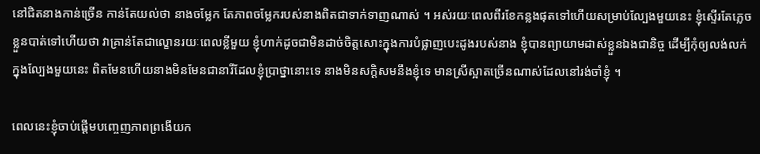នៅជិតនាងកាន់ច្រើន កាន់តែយល់ថា នាងចម្លែក តែភាពចម្លែករបស់នាងពិតជាទាក់ទាញណាស់ ។ អស់រយៈពេលពីរខែកន្លងផុតទៅហើយសម្រាប់ល្បែងមួយនេះ ខ្ញុំស្ទើរតែភ្លេចខ្លួនបាត់ទៅហើយថា វាគ្រាន់តែជាល្ខោនរយៈពេលខ្លីមួយ ខ្ញុំហាក់ដូចជាមិនដាច់ចិត្ដសោះក្នុងការបំផ្លាញបេះដូងរបស់នាង ខ្ញុំបានព្យាយាមដាស់ខ្លួនឯងជានិច្ច ដើម្បីកុំឲ្យលង់លក់ក្នុងល្បែងមួយនេះ ពិតមែនហើយនាងមិនមែនជានារីដែលខ្ញុំប្រាថ្នានោះទេ នាងមិនសក្ដិសមនឹងខ្ញុំទេ មានស្រីស្អាតច្រើនណាស់ដែលនៅរង់ចាំខ្ញុំ ។

ពេលនេះខ្ញុំចាប់ផ្ដើមបញ្ចេញភាពព្រងើយក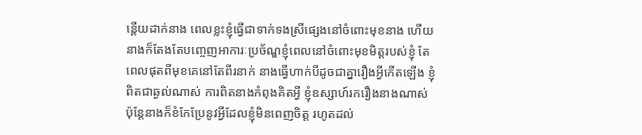ន្ដើយដាក់នាង ពេលខ្លះខ្ញុំធ្វើជាទាក់ទងស្រីផ្សេងនៅចំពោះមុខនាង ហើយនាងក៏តែងតែបញ្ចេញអាការៈប្រច័ណ្ឌខ្ញុំពេលនៅចំពោះមុខមិត្ដរបស់ខ្ញុំ តែពេលផុតពីមុខគេនៅតែពីរនាក់ នាងធ្វើហាក់បីដូចជាគ្នារឿងអ្វីកើតឡើង ខ្ញុំពិតជាឆ្ងល់ណាស់ ការពិតនាងកំពុងគិតអ្វី ខ្ញុំឧស្សាហ៍រករឿងនាងណាស់ ប៉ុន្ដែនាងក៏ខំកែប្រែនូវអ្វីដែលខ្ញុំមិនពេញចិត្ដ រហូតដល់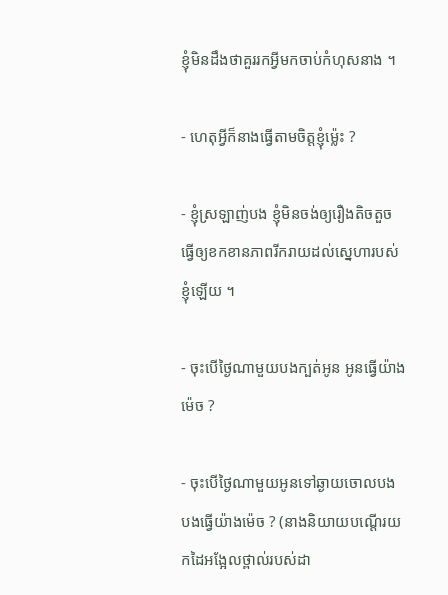ខ្ញុំមិនដឹងថាគួររកអ្វីមកចាប់កំហុសនាង ។

- ហេតុអ្វីក៏នាងធ្វើតាមចិត្ដខ្ញុំម្ល៉េះ ?

- ខ្ញុំស្រឡាញ់បង ខ្ញុំមិនចង់ឲ្យរឿងតិចតួចធ្វើឲ្យខកខានភាពរីករាយដល់ស្នេហារបស់ខ្ញុំឡើយ ។

- ចុះបើថ្ងៃណាមួយបងក្បត់អូន អូនធ្វើយ៉ាងម៉េច ?

- ចុះបើថ្ងៃណាមួយអូនទៅឆ្ងាយចោលបង បងធ្វើយ៉ាងម៉េច ? (នាងនិយាយបណ្ដើរយកដៃអង្អែលថ្ពាល់របស់ដា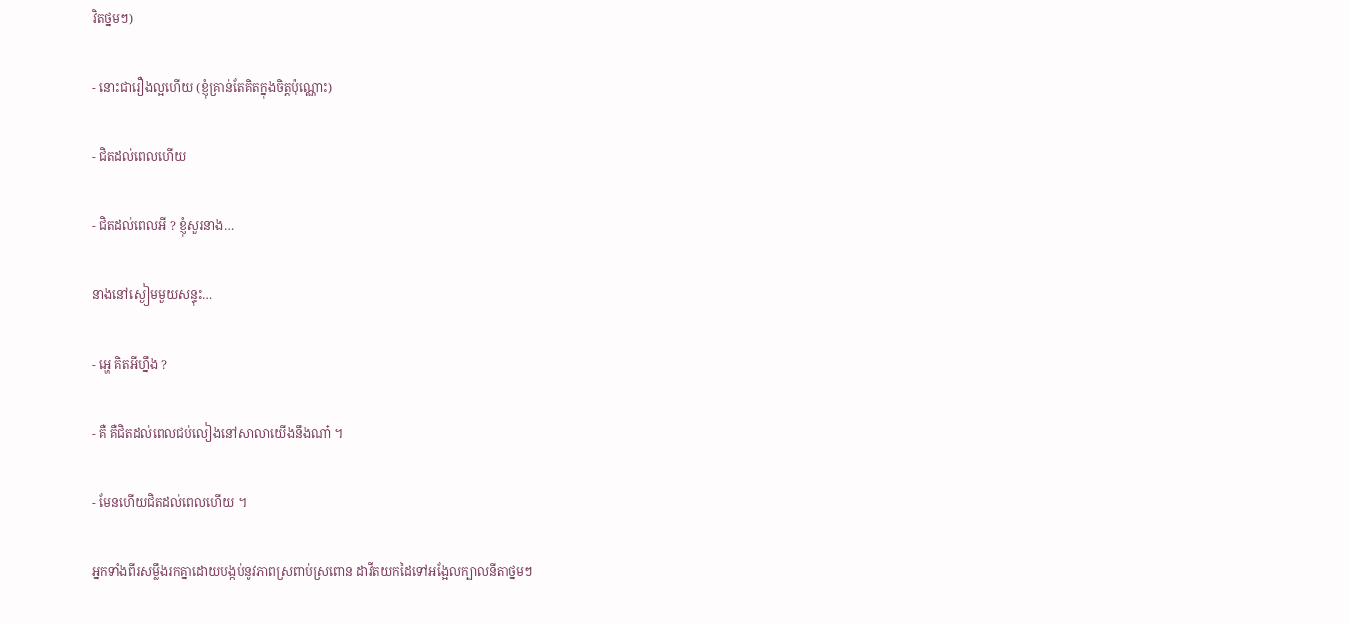វិតថ្នមៗ)

- នោះជារឿងល្អហើយ (ខ្ញុំគ្រាន់តែគិតក្នុងចិត្ដប៉ុណ្ណោះ)

- ជិតដល់ពេលហើយ

- ជិតដល់ពេលអី ? ខ្ញុំសួរនាង…

នាងនៅស្ងៀមមួយសន្ទុះ…

- អ្ហេ គិតអីហ្នឹង ?

- គឺ គឺជិតដល់ពេលជប់លៀងនៅសាលាយើងនឹងណា៎ ។

- មែនហើយជិតដល់ពេលហើយ ។

អ្នកទាំងពីរសម្លឹងរកគ្នាដោយបង្កប់នូវភាពស្រពាប់ស្រពោន ដាវីតយកដៃទៅអង្អែលក្បាលនីតាថ្នមៗ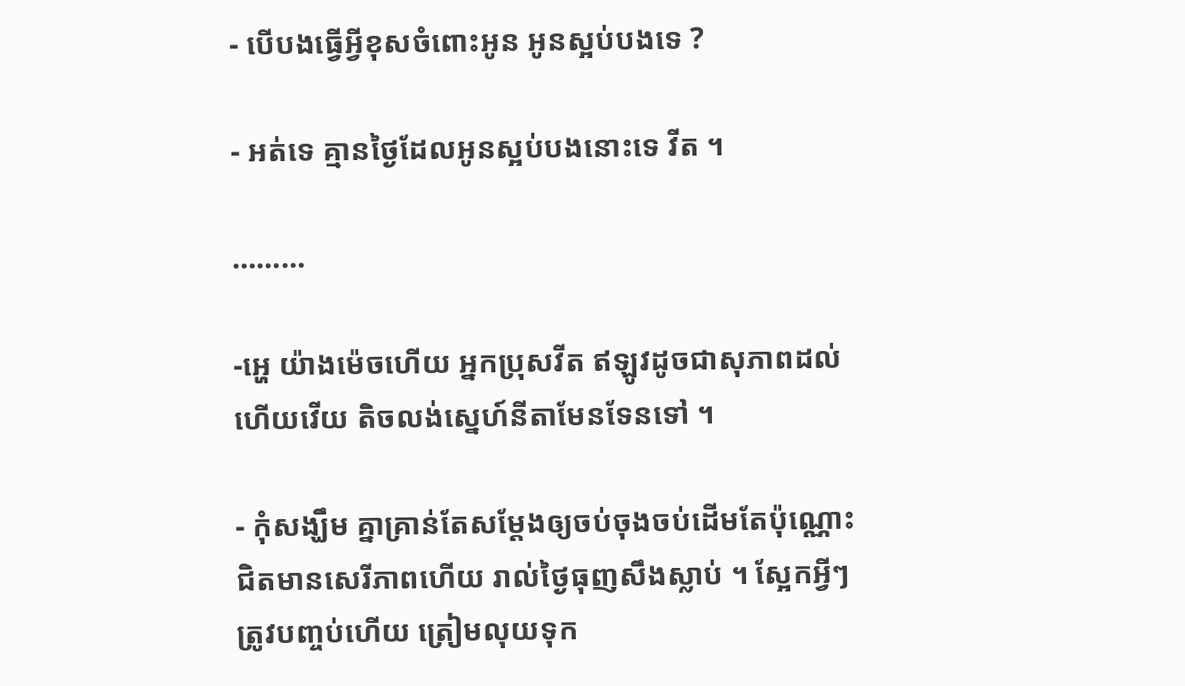- បើបងធ្វើអ្វីខុសចំពោះអូន អូនស្អប់បងទេ ?

- អត់ទេ គ្មានថ្ងៃដែលអូនស្អប់បងនោះទេ វីត ។

………

-អ្ហេ យ៉ាងម៉េចហើយ អ្នកប្រុសវីត ឥឡូវដូចជាសុភាពដល់ហើយវើយ តិចលង់ស្នេហ៍នីតាមែនទែនទៅ ។

- កុំសង្ឃឹម គ្នាគ្រាន់តែសម្ដែងឲ្យចប់ចុងចប់ដើមតែប៉ុណ្ណោះ ជិតមានសេរីភាពហើយ រាល់ថ្ងៃធុញសឹងស្លាប់ ។ ស្អែកអ្វីៗត្រូវបញ្ចប់ហើយ ត្រៀមលុយទុក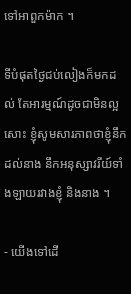ទៅអាពួកម៉ាក ។

ទីបំផុតថ្ងៃជប់លៀងក៏មកដល់ តែអារម្មណ៍ដូចជាមិនល្អសោះ ខ្ញុំសូមសារភាពថាខ្ញុំនឹកដល់នាង នឹកអនុស្សាវរីយ៍ទាំងឡាយរវាងខ្ញុំ និងនាង ។

- យើងទៅដើ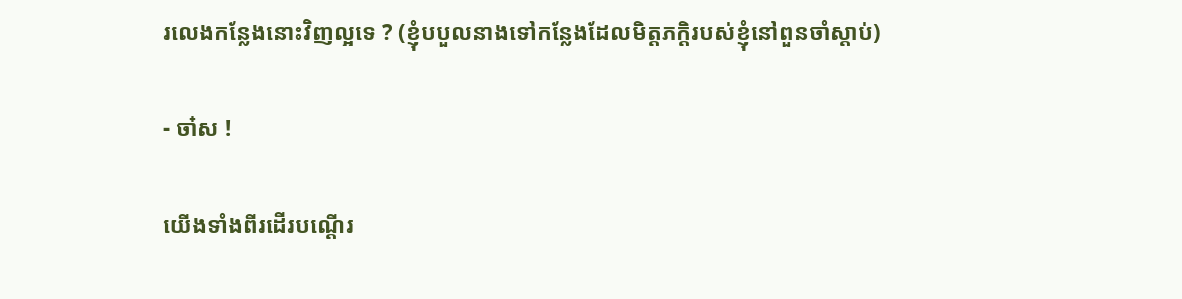រលេងកន្លែងនោះវិញល្អទេ ? (ខ្ញុំបបួលនាងទៅកន្លែងដែលមិត្ដភក្ដិរបស់ខ្ញុំនៅពួនចាំស្ដាប់)

- ចា៎ស !

យើងទាំងពីរដើរបណ្ដើរ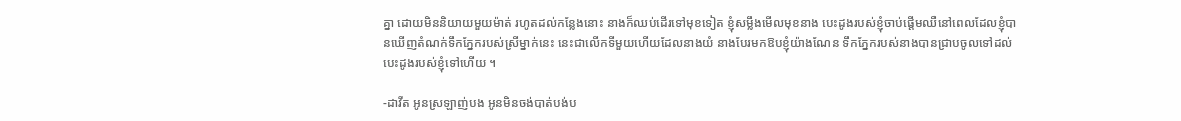គ្នា ដោយមិននិយាយមួយម៉ាត់ រហូតដល់កន្លែងនោះ នាងក៏ឈប់ដើរទៅមុខទៀត ខ្ញុំសម្លឹងមើលមុខនាង បេះដូងរបស់ខ្ញុំចាប់ផ្ដើមឈឺនៅពេលដែលខ្ញុំបានឃើញតំណក់ទឹកភ្នែករបស់ស្រីម្នាក់នេះ នេះជាលើកទីមួយហើយដែលនាងយំ នាងបែរមកឱបខ្ញុំយ៉ាងណែន ទឹកភ្នែករបស់នាងបានជ្រាបចូលទៅដល់បេះដូងរបស់ខ្ញុំទៅហើយ ។

-ដាវីត អូនស្រឡាញ់បង អូនមិនចង់បាត់បង់ប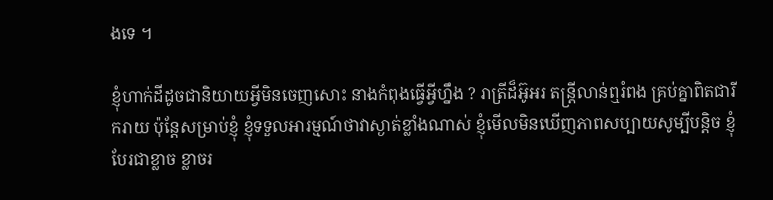ងទេ ។

ខ្ញុំហាក់ដីដូចជានិយាយអ្វីមិនចេញសោះ នាងកំពុងធ្វើអ្វីហ្នឹង ? រាត្រីដ៏អ៊ូអរ តន្ដ្រីលាន់ឮរំពង គ្រប់គ្នាពិតជារីករាយ ប៉ុន្ដែសម្រាប់ខ្ញុំ ខ្ញុំទទួលអារម្មណ៍ថាវាស្ងាត់ខ្លាំងណាស់ ខ្ញុំមើលមិនឃើញភាពសប្បាយសូម្បីបន្ដិច ខ្ញុំបែរជាខ្លាច ខ្លាចរ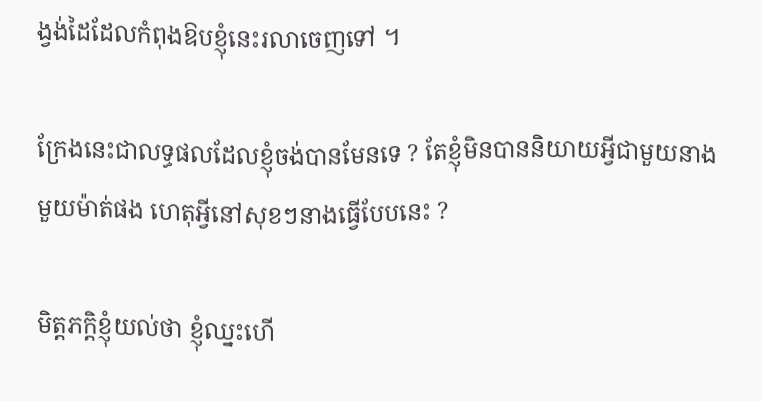ង្វង់ដៃដែលកំពុងឱបខ្ញុំនេះរលាចេញទៅ ។

ក្រែងនេះជាលទ្ធផលដែលខ្ញុំចង់បានមែនទេ ? តែខ្ញុំមិនបាននិយាយអ្វីជាមួយនាងមួយម៉ាត់ផង ហេតុអ្វីនៅសុខៗនាងធ្វើបែបនេះ ?

មិត្ដភក្ដិខ្ញុំយល់ថា ខ្ញុំឈ្នះហើ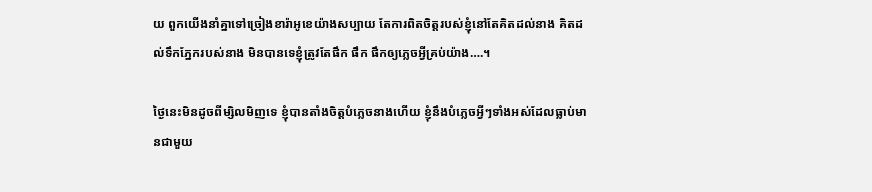យ ពួកយើងនាំគ្នាទៅច្រៀងខារ៉ាអូខេយ៉ាងសប្បាយ តែការពិតចិត្ដរបស់ខ្ញុំនៅតែគិតដល់នាង គិតដល់ទឹកភ្នែករបស់នាង មិនបានទេខ្ញុំត្រូវតែផឹក ផឹក ផឹកឲ្យភ្លេចអ្វីគ្រប់យ៉ាង….។

ថ្ងៃនេះមិនដូចពីម្សិលមិញទេ ខ្ញុំបានតាំងចិត្ដបំភ្លេចនាងហើយ ខ្ញុំនឹងបំភ្លេចអ្វីៗទាំងអស់ដែលធ្លាប់មានជាមួយ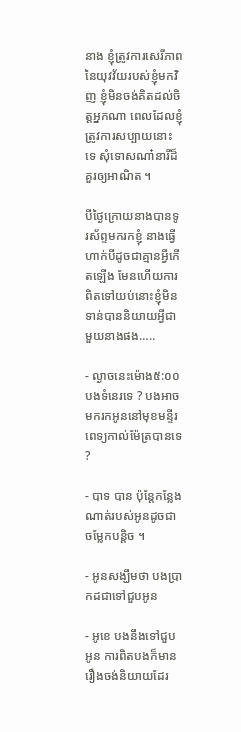នាង ខ្ញុំត្រូវការសេរីភាពនៃយុវវ័យរបស់ខ្ញុំមកវិញ ខ្ញុំមិនចង់គិតដល់ចិត្ដអ្នកណា ពេលដែលខ្ញុំត្រូវការសប្បាយនោះទេ សុំទោសណា៎នារីដ៏គួរឲ្យអាណិត ។

បីថ្ងៃក្រោយនាងបានទូរស័ព្ទមករកខ្ញុំ នាងធ្វើហាក់បីដូចជាគ្មានអ្វីកើតឡើង មែនហើយការពិតទៅយប់នោះខ្ញុំមិនទាន់បាននិយាយអ្វីជាមួយនាងផង…..

- ល្ងាចនេះម៉ោង៥:០០ បងទំនេរទេ ? បងអាចមករកអូននៅមុខមន្ទីរពេទ្យកាល់ម៉ែត្របានទេ ?

- បាទ បាន ប៉ុន្ដែកន្លែងណាត់របស់អូនដូចជាចម្លែកបន្ដិច ។

- អូនសង្ឃឹមថា បងប្រាកដជាទៅជួបអូន

- អូខេ បងនឹងទៅជួបអូន ការពិតបងក៏មានរឿងចង់និយាយដែរ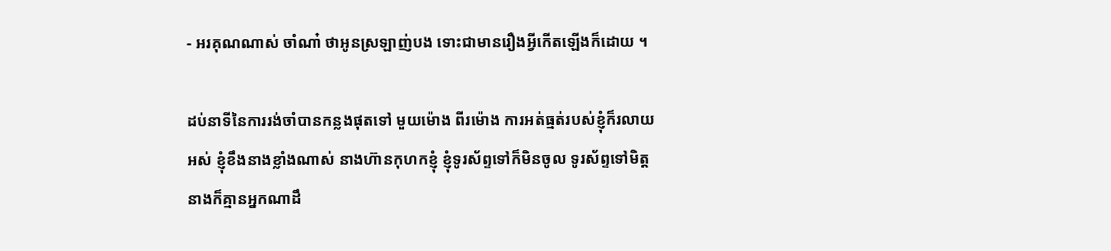- អរគុណណាស់ ចាំណា៎ ថាអូនស្រឡាញ់បង ទោះជាមានរឿងអ្វីកើតឡើងក៏ដោយ ។

ដប់នាទីនៃការរង់ចាំបានកន្លងផុតទៅ មួយម៉ោង ពីរម៉ោង ការអត់ធ្មត់របស់ខ្ញុំក៏រលាយអស់ ខ្ញុំខឹងនាងខ្លាំងណាស់ នាងហ៊ានកុហកខ្ញុំ ខ្ញុំទូរស័ព្ទទៅក៏មិនចូល ទូរស័ព្ទទៅមិត្ដនាងក៏គ្មានអ្នកណាដឹ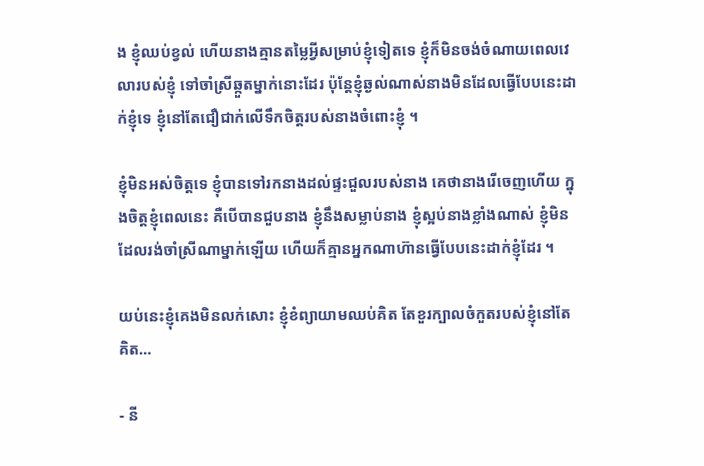ង ខ្ញុំឈប់ខ្វល់ ហើយនាងគ្មានតម្លៃអ្វីសម្រាប់ខ្ញុំទៀតទេ ខ្ញុំក៏មិនចង់ចំណាយពេលវេលារបស់ខ្ញុំ ទៅចាំស្រីឆ្កួតម្នាក់នោះដែរ ប៉ុន្ដែខ្ញុំឆ្ងល់ណាស់នាងមិនដែលធ្វើបែបនេះដាក់ខ្ញុំទេ ខ្ញុំនៅតែជឿជាក់លើទឹកចិត្ដរបស់នាងចំពោះខ្ញុំ ។

ខ្ញុំមិនអស់ចិត្ដទេ ខ្ញុំបានទៅរកនាងដល់ផ្ទះជួលរបស់នាង គេថានាងរើចេញហើយ ក្នុងចិត្ដខ្ញុំពេលនេះ គឺបើបានជួបនាង ខ្ញុំនឹងសម្លាប់នាង ខ្ញុំស្អប់នាងខ្លាំងណាស់ ខ្ញុំមិនដែលរង់ចាំស្រីណាម្នាក់ឡើយ ហើយក៏គ្មានអ្នកណាហ៊ានធ្វើបែបនេះដាក់ខ្ញុំដែរ ។

យប់នេះខ្ញុំគេងមិនលក់សោះ ខ្ញុំខំព្យាយាមឈប់គិត តែខួរក្បាលចំកួតរបស់ខ្ញុំនៅតែគិត…

- នី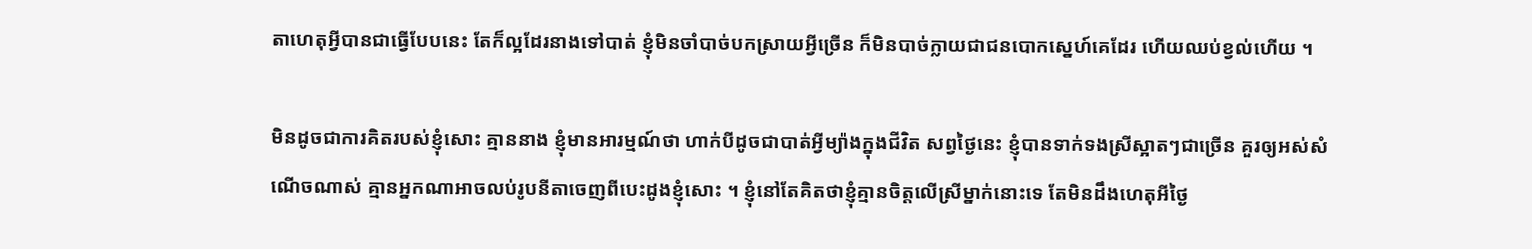តាហេតុអ្វីបានជាធ្វើបែបនេះ តែក៏ល្អដែរនាងទៅបាត់ ខ្ញុំមិនចាំបាច់បកស្រាយអ្វីច្រើន ក៏មិនបាច់ក្លាយជាជនបោកស្នេហ៍គេដែរ ហើយឈប់ខ្វល់ហើយ ។

មិនដូចជាការគិតរបស់ខ្ញុំសោះ គ្មាននាង ខ្ញុំមានអារម្មណ៍ថា ហាក់បីដូចជាបាត់អ្វីម្យ៉ាងក្នុងជីវិត សព្វថ្ងៃនេះ ខ្ញុំបានទាក់ទងស្រីស្អាតៗជាច្រើន គួរឲ្យអស់សំណើចណាស់ គ្មានអ្នកណាអាចលប់រូបនីតាចេញពីបេះដូងខ្ញុំសោះ ។ ខ្ញុំនៅតែគិតថាខ្ញុំគ្មានចិត្ដលើស្រីម្នាក់នោះទេ តែមិនដឹងហេតុអីថ្ងៃ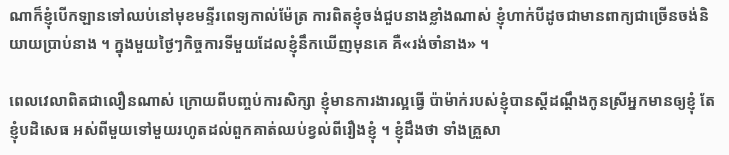ណាក៏ខ្ញុំបើកឡានទៅឈប់នៅមុខមន្ទីរពេទ្យកាល់ម៉ែត្រ ការពិតខ្ញុំចង់ជួបនាងខ្លាំងណាស់ ខ្ញុំហាក់បីដូចជាមានពាក្យជាច្រើនចង់និយាយប្រាប់នាង ។ ក្នុងមួយថ្ងៃៗកិច្ចការទីមួយដែលខ្ញុំនឹកឃើញមុនគេ គឺ«រង់ចាំនាង» ។

ពេលវេលាពិតជាលឿនណាស់ ក្រោយពីបញ្ចប់ការសិក្សា ខ្ញុំមានការងារល្អធ្វើ ប៉ាម៉ាក់របស់ខ្ញុំបានស្ដីដណ្ដឹងកូនស្រីអ្នកមានឲ្យខ្ញុំ តែខ្ញុំបដិសេធ អស់ពីមួយទៅមួយរហូតដល់ពួកគាត់ឈប់ខ្វល់ពីរឿងខ្ញុំ ។ ខ្ញុំដឹងថា ទាំងគ្រួសា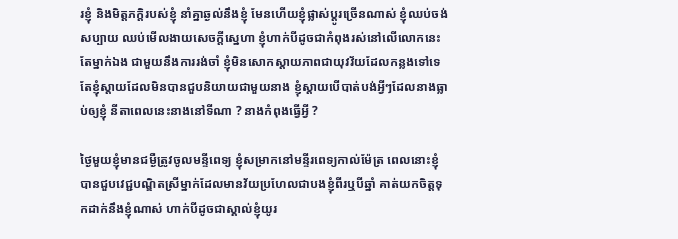រខ្ញុំ និងមិត្ដភក្ដិរបស់ខ្ញុំ នាំគ្នាឆ្ងល់នឹងខ្ញុំ មែនហើយខ្ញុំផ្លាស់ប្ដូរច្រើនណាស់ ខ្ញុំឈប់ចង់សប្បាយ ឈប់មើលងាយសេចក្ដីស្នេហា ខ្ញុំហាក់បីដូចជាកំពុងរស់នៅលើលោកនេះតែម្នាក់ឯង ជាមួយនឹងការរង់ចាំ ខ្ញុំមិនសោកស្ដាយភាពជាយុវវ័យដែលកន្លងទៅទេ តែខ្ញុំស្ដាយដែលមិនបានជួបនិយាយជាមួយនាង ខ្ញុំស្ដាយបើបាត់បង់អ្វីៗដែលនាងធ្លាប់ឲ្យខ្ញុំ នីតាពេលនេះនាងនៅទីណា ? នាងកំពុងធ្វើអ្វី ?

ថ្ងៃមួយខ្ញុំមានជម្ងឺត្រូវចូលមន្ទីពេទ្យ ខ្ញុំសម្រាកនៅមន្ទីរពេទ្យកាល់ម៉ែត្រ ពេលនោះខ្ញុំបានជួបវេជ្ជបណ្ឌិតស្រីម្នាក់ដែលមានវ័យប្រហែលជាបងខ្ញុំពីរឬបីឆ្នាំ គាត់យកចិត្ដទុកដាក់នឹងខ្ញុំណាស់ ហាក់បីដូចជាស្គាល់ខ្ញុំយូរ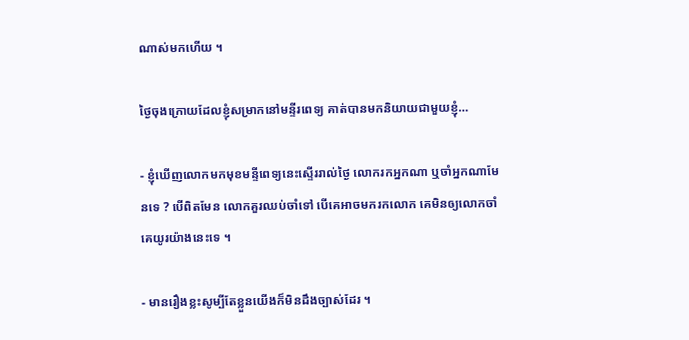ណាស់មកហើយ ។

ថ្ងៃចុងក្រោយដែលខ្ញុំសម្រាកនៅមន្ទីរពេទ្យ គាត់បានមកនិយាយជាមួយខ្ញុំ…

- ខ្ញុំឃើញលោកមកមុខមន្ទីពេទ្យនេះស្ទើររាល់ថ្ងៃ លោករកអ្នកណា ឬចាំអ្នកណាមែនទេ ? បើពិតមែន លោកគួរឈប់ចាំទៅ បើគេអាចមករកលោក គេមិនឲ្យលោកចាំគេយូរយ៉ាងនេះទេ ។

- មានរឿងខ្លះសូម្បីតែខ្លួនយើងក៏មិនដឹងច្បាស់ដែរ ។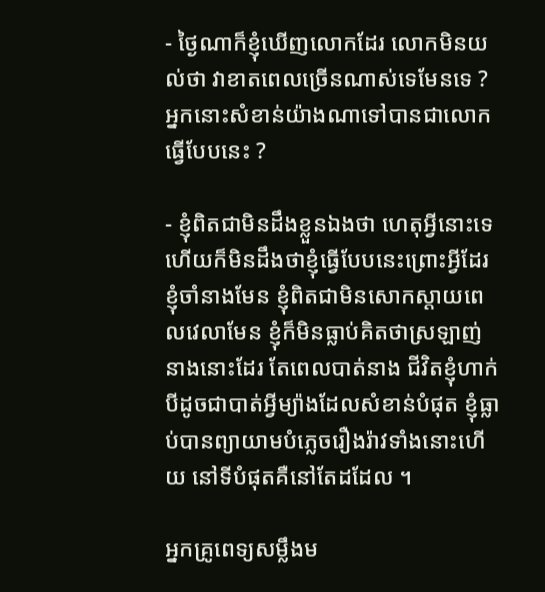- ថ្ងៃណាក៏ខ្ញុំឃើញលោកដែរ លោកមិនយល់ថា វាខាតពេលច្រើនណាស់ទេមែនទេ ? អ្នកនោះសំខាន់យ៉ាងណាទៅបានជាលោកធ្វើបែបនេះ ?

- ខ្ញុំពិតជាមិនដឹងខ្លួនឯងថា ហេតុអ្វីនោះទេ ហើយក៏មិនដឹងថាខ្ញុំធ្វើបែបនេះព្រោះអ្វីដែរ ខ្ញុំចាំនាងមែន ខ្ញុំពិតជាមិនសោកស្ដាយពេលវេលាមែន ខ្ញុំក៏មិនធ្លាប់គិតថាស្រឡាញ់នាងនោះដែរ តែពេលបាត់នាង ជីវិតខ្ញុំហាក់បីដូចជាបាត់អ្វីម្យ៉ាងដែលសំខាន់បំផុត ខ្ញុំធ្លាប់បានព្យាយាមបំភ្លេចរឿងរ៉ាវទាំងនោះហើយ នៅទីបំផុតគឺនៅតែដដែល ។

អ្នកគ្រូពេទ្យសម្លឹងម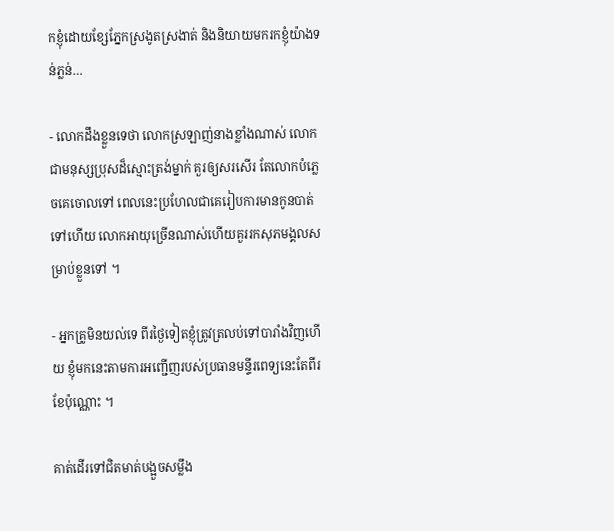កខ្ញុំដោយខ្សែភ្នែកស្រងូតស្រងាត់ និងនិយាយមករកខ្ញុំយ៉ាងទន់ភ្លន់…

- លោកដឹងខ្លួនទេថា លោកស្រឡាញ់នាងខ្លាំងណាស់ លោកជាមនុស្សប្រុសដ៏ស្មោះត្រង់ម្នាក់ គួរឲ្យសរសើរ តែលោកបំភ្លេចគេចោលទៅ ពេលនេះប្រហែលជាគេរៀបការមានកូនបាត់ទៅហើយ លោកអាយុច្រើនណាស់ហើយគួររកសុភមង្គលសម្រាប់ខ្លួនទៅ ។

- អ្នកគ្រូមិនយល់ទេ ពីរថ្ងៃទៀតខ្ញុំត្រូវត្រលប់ទៅបារាំងវិញហើយ ខ្ញុំមកនេះតាមការអញ្ជើញរបស់ប្រធានមន្ទីរពេទ្យនេះតែពីរខែប៉ុណ្ណោះ ។

គាត់ដើរទៅជិតមាត់បង្អួចសម្លឹង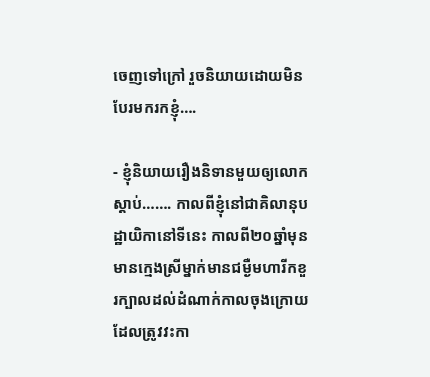ចេញទៅក្រៅ រួចនិយាយដោយមិនបែរមករកខ្ញុំ….

- ខ្ញុំនិយាយរឿងនិទានមួយឲ្យលោកស្ដាប់……. កាលពីខ្ញុំនៅជាគិលានុបដ្ឋាយិកានៅទីនេះ កាលពី២០ឆ្នាំមុន មានក្មេងស្រីម្នាក់មានជម្ងឺមហារីកខួរក្បាលដល់ដំណាក់កាលចុងក្រោយដែលត្រូវវះកា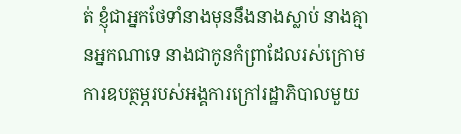ត់ ខ្ញុំជាអ្នកថែទាំនាងមុននឹងនាងស្លាប់ នាងគ្មានអ្នកណាទេ នាងជាកូនកំព្រាដែលរស់ក្រោមការឧបត្ថម្ភរបស់អង្គការក្រៅរដ្ឋាភិបាលមួយ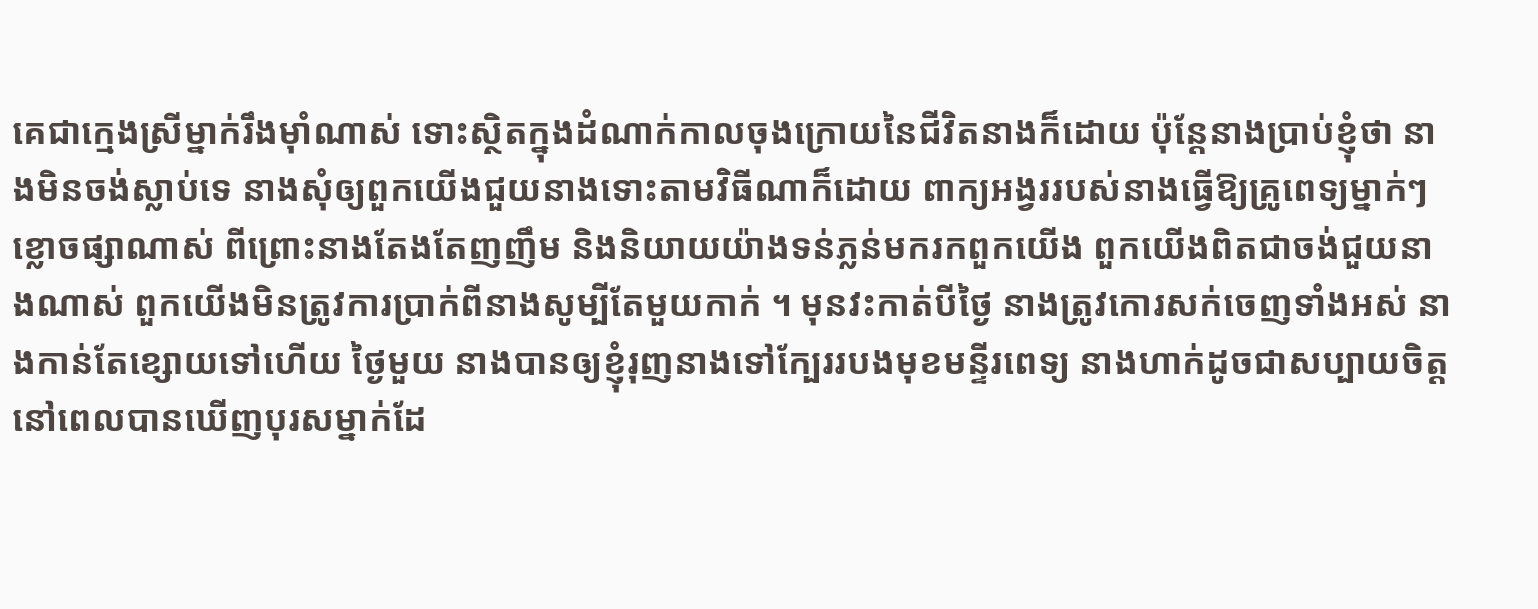គេជាក្មេងស្រីម្នាក់រឹងម៉ាំណាស់ ទោះស្ថិតក្នុងដំណាក់កាលចុងក្រោយនៃជីវិតនាងក៏ដោយ ប៉ុន្ដែនាងប្រាប់ខ្ញុំថា នាងមិនចង់ស្លាប់ទេ នាងសុំឲ្យពួកយើងជួយនាងទោះតាមវិធីណាក៏ដោយ ពាក្យអង្វររបស់នាងធ្វើឱ្យគ្រូពេទ្យម្នាក់ៗខ្លោចផ្សាណាស់ ពីព្រោះនាងតែងតែញញឹម និងនិយាយយ៉ាងទន់ភ្លន់មករកពួកយើង ពួកយើងពិតជាចង់ជួយនាងណាស់ ពួកយើងមិនត្រូវការប្រាក់ពីនាងសូម្បីតែមួយកាក់ ។ មុនវះកាត់បីថ្ងៃ នាងត្រូវកោរសក់ចេញទាំងអស់ នាងកាន់តែខ្សោយទៅហើយ ថ្ងៃមួយ នាងបានឲ្យខ្ញុំរុញនាងទៅក្បែររបងមុខមន្ទីរពេទ្យ នាងហាក់ដូចជាសប្បាយចិត្ដនៅពេលបានឃើញបុរសម្នាក់ដែ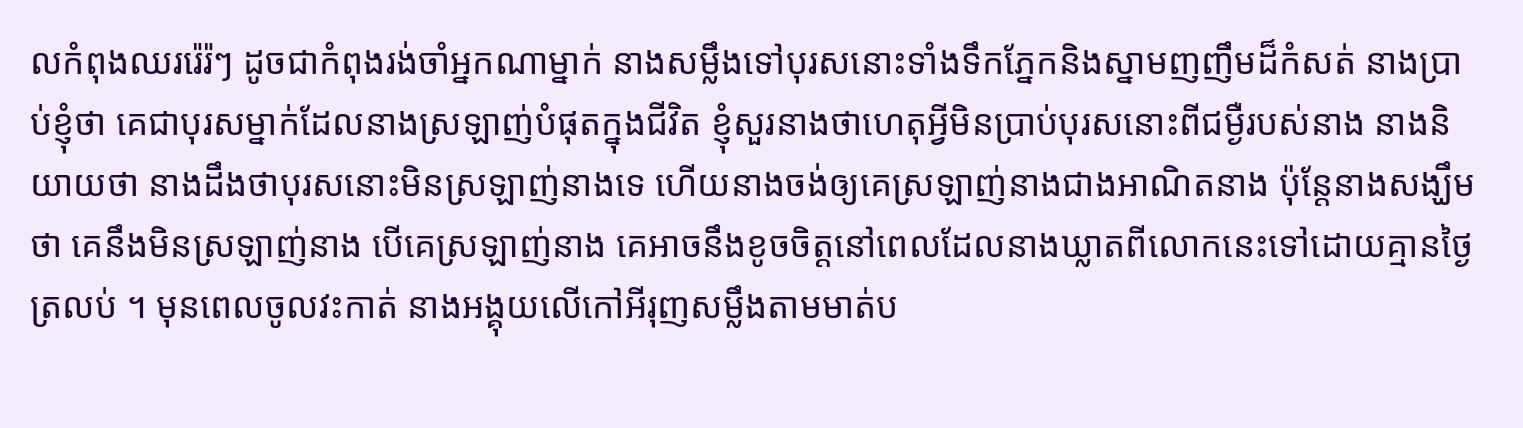លកំពុងឈររ៉េរ៉ៗ ដូចជាកំពុងរង់ចាំអ្នកណាម្នាក់ នាងសម្លឹងទៅបុរសនោះទាំងទឹកភ្នែកនិងស្នាមញញឹមដ៏កំសត់ នាងប្រាប់ខ្ញុំថា គេជាបុរសម្នាក់ដែលនាងស្រឡាញ់បំផុតក្នុងជីវិត ខ្ញុំសួរនាងថាហេតុអ្វីមិនប្រាប់បុរសនោះពីជម្ងឺរបស់នាង នាងនិយាយថា នាងដឹងថាបុរសនោះមិនស្រឡាញ់នាងទេ ហើយនាងចង់ឲ្យគេស្រឡាញ់នាងជាងអាណិតនាង ប៉ុន្ដែនាងសង្ឃឹមថា គេនឹងមិនស្រឡាញ់នាង បើគេស្រឡាញ់នាង គេអាចនឹងខូចចិត្ដនៅពេលដែលនាងឃ្លាតពីលោកនេះទៅដោយគ្មានថ្ងៃត្រលប់ ។ មុនពេលចូលវះកាត់ នាងអង្គុយលើកៅអីរុញសម្លឹងតាមមាត់ប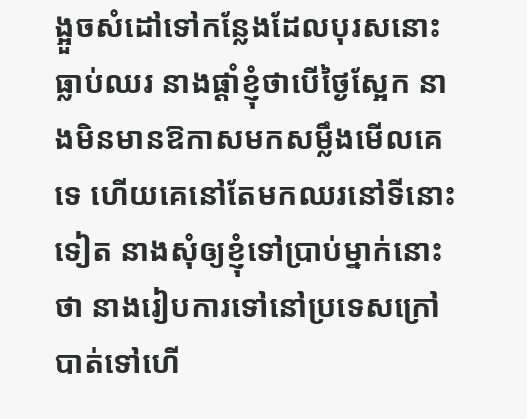ង្អួចសំដៅទៅកន្លែងដែលបុរសនោះធ្លាប់ឈរ នាងផ្ដាំខ្ញុំថាបើថ្ងៃស្អែក នាងមិនមានឱកាសមកសម្លឹងមើលគេទេ ហើយគេនៅតែមកឈរនៅទីនោះទៀត នាងសុំឲ្យខ្ញុំទៅប្រាប់ម្នាក់នោះថា នាងរៀបការទៅនៅប្រទេសក្រៅបាត់ទៅហើ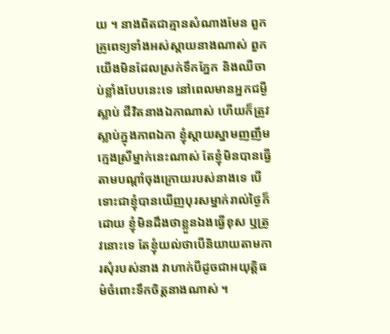យ ។ នាងពិតជាគ្មានសំណាងមែន ពួកគ្រូពេទ្យទាំងអស់ស្ដាយនាងណាស់ ពួកយើងមិនដែលស្រក់ទឹកភ្នែក និងឈឺចាប់ខ្លាំងបែបនេះទេ នៅពេលមានអ្នកជម្ងឺស្លាប់ ជីវិតនាងឯកាណាស់ ហើយក៏ត្រូវស្លាប់ក្នុងភាពឯកា ខ្ញុំស្ដាយស្នាមញញឹមក្មេងស្រីម្នាក់នេះណាស់ តែខ្ញុំមិនបានធ្វើតាមបណ្ដាំចុងក្រោយរបស់នាងទេ បើទោះជាខ្ញុំបានឃើញបុរសម្នាក់រាល់ថ្ងៃក៏ដោយ ខ្ញុំមិនដឹងថាខ្លួនឯងធ្វើខុស ឬត្រូវនោះទេ តែខ្ញុំយល់ថាបើនិយាយតាមការសុំរបស់នាង វាហាក់បីដូចជាអយុត្ដិធម៌ចំពោះទឹកចិត្ដនាងណាស់ ។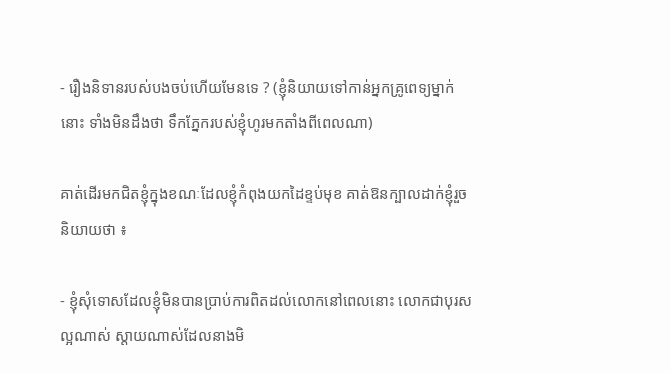- រឿងនិទានរបស់បងចប់ហើយមែនទេ ? (ខ្ញុំនិយាយទៅកាន់អ្នកគ្រូពេទ្យម្នាក់នោះ ទាំងមិនដឹងថា ទឹកភ្នែករបស់ខ្ញុំហូរមកតាំងពីពេលណា)

គាត់ដើរមកជិតខ្ញុំក្នុងខណៈដែលខ្ញុំកំពុងយកដៃខ្ទប់មុខ គាត់ឱនក្បាលដាក់ខ្ញុំរួចនិយាយថា ៖

- ខ្ញុំសុំទោសដែលខ្ញុំមិនបានប្រាប់ការពិតដល់លោកនៅពេលនោះ លោកជាបុរសល្អណាស់ ស្ដាយណាស់ដែលនាងមិ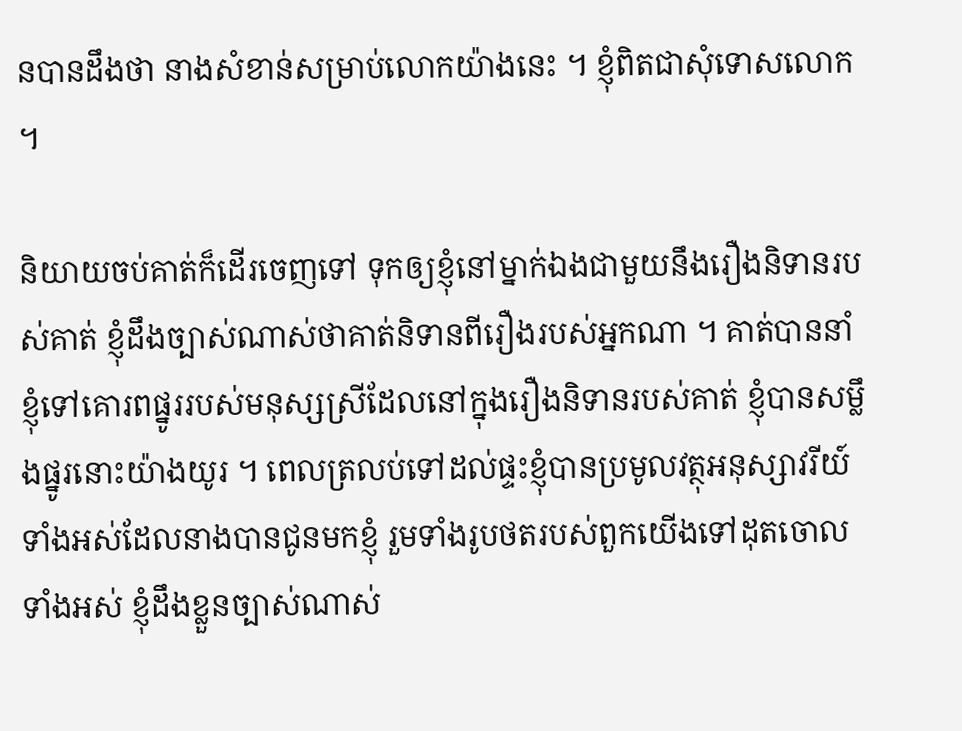នបានដឹងថា នាងសំខាន់សម្រាប់លោកយ៉ាងនេះ ។ ខ្ញុំពិតជាសុំទោសលោក ។

និយាយចប់គាត់ក៏ដើរចេញទៅ ទុកឲ្យខ្ញុំនៅម្នាក់ឯងជាមួយនឹងរឿងនិទានរបស់គាត់ ខ្ញុំដឹងច្បាស់ណាស់ថាគាត់និទានពីរឿងរបស់អ្នកណា ។ គាត់បាននាំខ្ញុំទៅគោរពផ្នូររបស់មនុស្សស្រីដែលនៅក្នុងរឿងនិទានរបស់គាត់ ខ្ញុំបានសម្លឹងផ្នូរនោះយ៉ាងយូរ ។ ពេលត្រលប់ទៅដល់ផ្ទះខ្ញុំបានប្រមូលវត្ថុអនុស្សាវរីយ៍ទាំងអស់ដែលនាងបានជូនមកខ្ញុំ រួមទាំងរូបថតរបស់ពួកយើងទៅដុតចោលទាំងអស់ ខ្ញុំដឹងខ្លួនច្បាស់ណាស់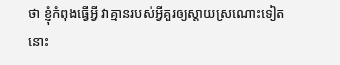ថា ខ្ញុំកំពុងធ្វើអ្វី វាគ្មានរបស់អ្វីគួរឲ្យស្ដាយស្រណោះទៀតនោះ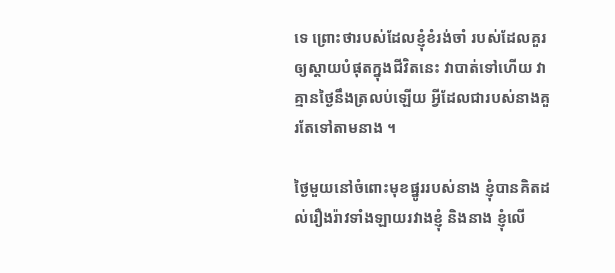ទេ ព្រោះថារបស់ដែលខ្ញុំខំរង់ចាំ របស់ដែលគួរឲ្យស្ដាយបំផុតក្នុងជីវិតនេះ វាបាត់ទៅហើយ វាគ្មានថ្ងៃនឹងត្រលប់ឡើយ អ្វីដែលជារបស់នាងគួរតែទៅតាមនាង ។

ថ្ងៃមួយនៅចំពោះមុខផ្នូររបស់នាង ខ្ញុំបានគិតដល់រឿងរ៉ាវទាំងឡាយរវាងខ្ញុំ និងនាង ខ្ញុំលើ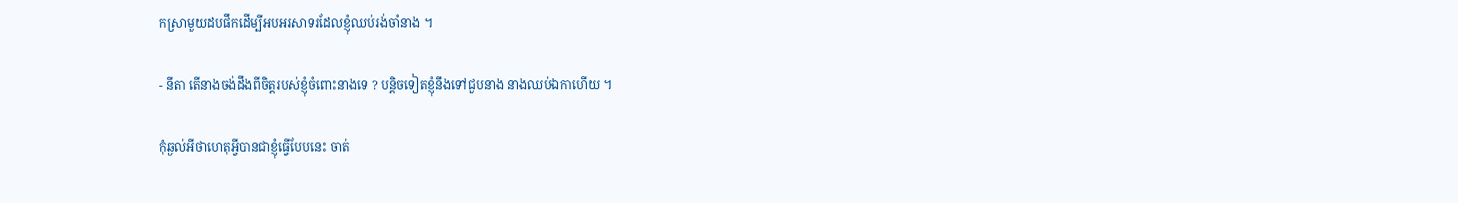កស្រាមួយដបផឹកដើម្បីអបអរសាទរដែលខ្ញុំឈប់រង់ចាំនាង ។

- នីតា តើនាងចង់ដឹងពីចិត្ដរបស់ខ្ញុំចំពោះនាងទេ ? បន្ដិចទៀតខ្ញុំនឹងទៅជួបនាង នាងឈប់ឯកាហើយ ។

កុំឆ្ងល់អីថាហេតុអ្វីបានជាខ្ញុំធ្វើបែបនេះ ចាត់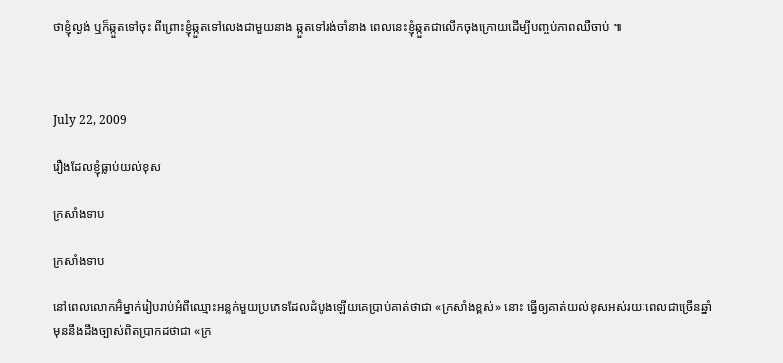ថាខ្ញុំល្ងង់ ឬក៏ឆ្កួតទៅចុះ ពីព្រោះខ្ញុំឆ្កួតទៅលេងជាមួយនាង ឆ្កួតទៅរង់ចាំនាង ពេលនេះខ្ញុំឆ្កួតជាលើកចុងក្រោយដើម្បីបញ្ចប់ភាពឈឺចាប់ ៕



July 22, 2009

រឿងដែលខ្ញុំធ្លាប់យល់ខុស

ក្រសាំងទាប

ក្រសាំងទាប

នៅពេលលោកអ៊ំម្នាក់រៀបរាប់អំពីឈ្មោះអន្លក់មួយប្រភេទដែលដំបូងឡើយគេប្រាប់គាត់ថាជា «ក្រសាំងខ្ពស់» នោះ ធ្វើឲ្យគាត់យល់ខុសអស់រយៈពេលជាច្រើនឆ្នាំមុននឹងដឹងច្បាស់ពិតប្រាកដថាជា «ក្រ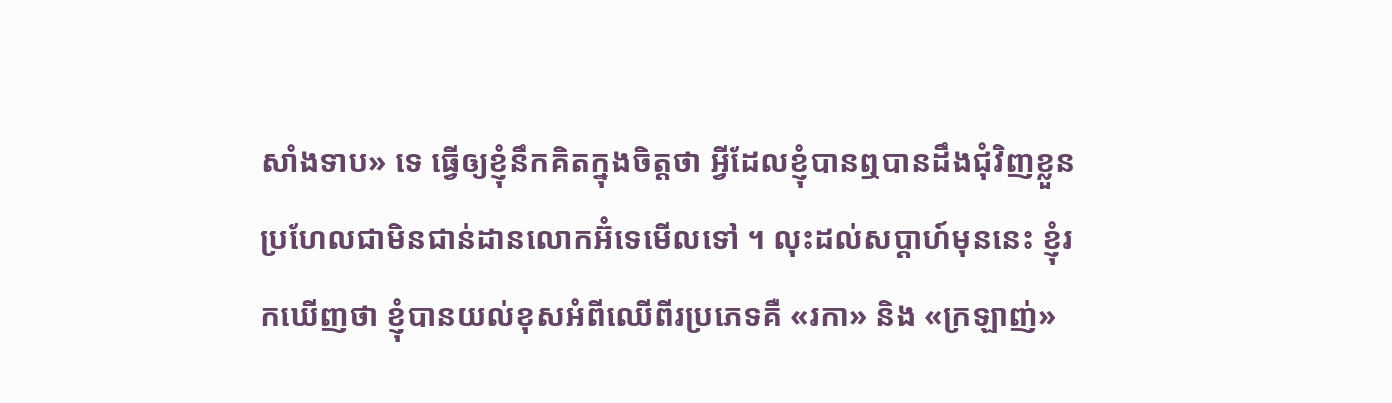សាំងទាប» ទេ ធ្វើឲ្យខ្ញុំនឹកគិតក្នុងចិត្តថា អ្វីដែលខ្ញុំបានឮបានដឹងជុំវិញខ្លួនប្រហែលជាមិនជាន់ដានលោកអ៊ំទេមើលទៅ ។ លុះដល់សប្ដាហ៍មុននេះ ខ្ញុំរកឃើញថា ខ្ញុំបានយល់ខុសអំពីឈើពីរប្រភេទគឺ «រកា» និង «ក្រឡាញ់»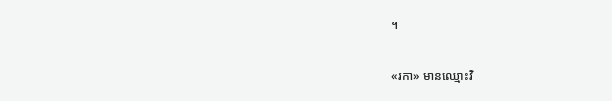។

«រកា» មានឈ្មោះវិ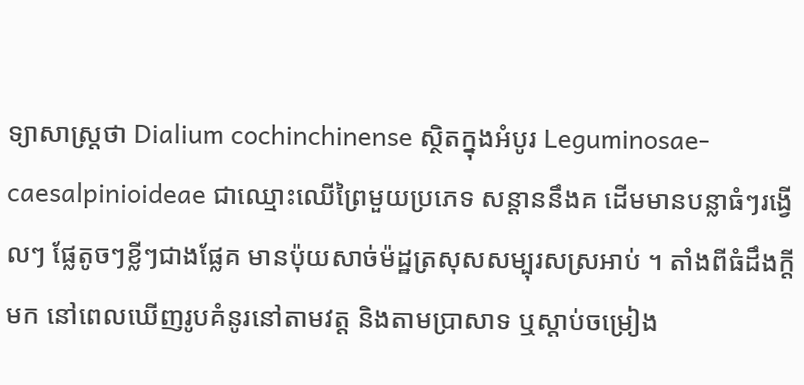ទ្យាសាស្ត្រថា Dialium cochinchinense ស្ថិតក្នុងអំបូរ Leguminosae-caesalpinioideae ជាឈ្មោះឈើព្រៃមួយប្រភេទ សន្ដាននឹងគ ដើមមានបន្លាធំៗរង្វើលៗ ផ្លែតូចៗខ្លីៗជាងផ្លែគ មានប៉ុយសាច់ម៉ដ្ឋត្រសុសសម្បុរសស្រអាប់ ។ តាំងពីធំដឹងក្ដីមក នៅពេលឃើញរូបគំនូរនៅតាមវត្ត និងតាមប្រាសាទ ឬស្ដាប់ចម្រៀង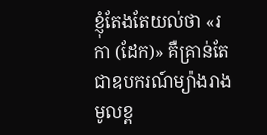ខ្ញុំតែងតែយល់ថា «រកា (ដែក)» គឺគ្រាន់តែជាឧបករណ៍ម្យ៉ាងរាងមូលខ្ព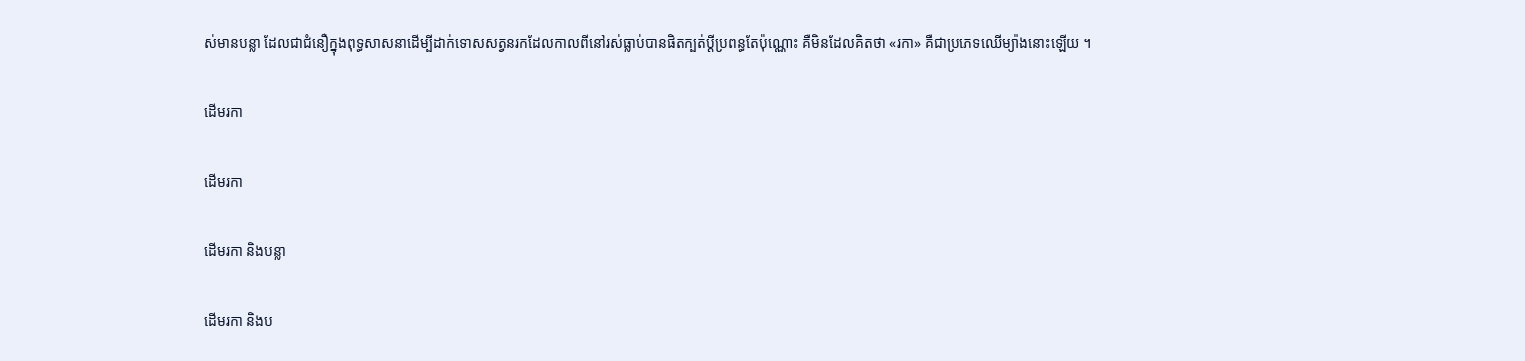ស់មានបន្លា ដែលជាជំនឿក្នុងពុទ្ធសាសនាដើម្បីដាក់ទោសសត្វនរកដែលកាលពីនៅរស់ធ្លាប់បានផិតក្បត់ប្ដីប្រពន្ធតែប៉ុណ្ណោះ គឺមិនដែលគិតថា «រកា» គឺជាប្រភេទឈើម្យ៉ាងនោះឡើយ ។

ដើមរកា

ដើមរកា

ដើមរកា និងបន្លា

ដើមរកា និងប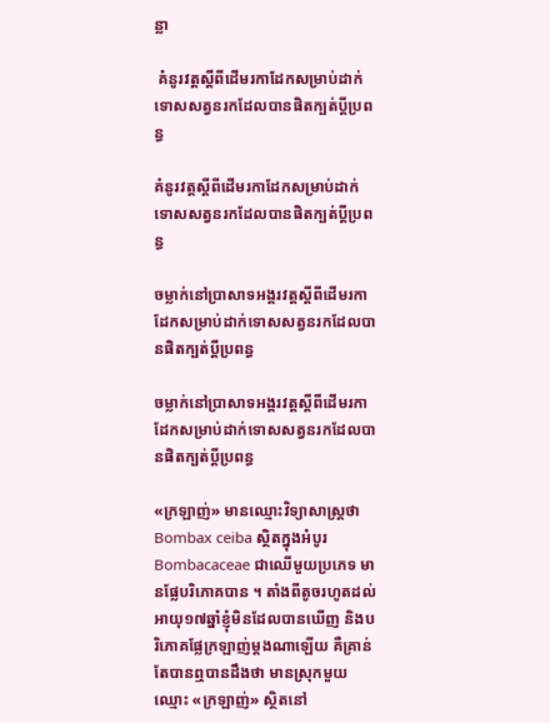ន្លា

 គំនូរវត្តស្ដីពីដើមរកាដែកសម្រាប់ដាក់ទោសសត្វនរកដែលបានផិតក្បត់ប្ដីប្រពន្ធ

គំនូរវត្តស្ដីពីដើមរកាដែកសម្រាប់ដាក់ទោសសត្វនរកដែលបានផិតក្បត់ប្ដីប្រពន្ធ

ចម្លាក់នៅប្រាសាទអង្គរវត្តស្ដីពីដើមរកាដែកសម្រាប់ដាក់ទោសសត្វនរកដែលបានផិតក្បត់ប្ដីប្រពន្ធ

ចម្លាក់នៅប្រាសាទអង្គរវត្តស្ដីពីដើមរកាដែកសម្រាប់ដាក់ទោសសត្វនរកដែលបានផិតក្បត់ប្ដីប្រពន្ធ

«ក្រឡាញ់» មានឈ្មោះវិទ្យាសាស្ត្រថា Bombax ceiba ស្ថិតក្នុងអំបូរ Bombacaceae ជាឈើមួយប្រភេទ មានផ្លែបរិភោគបាន ។ តាំងពីតូចរហូតដល់អាយុ១៧ឆ្នាំខ្ញុំមិនដែលបានឃើញ និងបរិភោគផ្លែក្រឡាញ់ម្ដងណាឡើយ គឺគ្រាន់តែបានឮបានដឹងថា មានស្រុកមួយឈ្មោះ «ក្រឡាញ់» ស្ថិតនៅ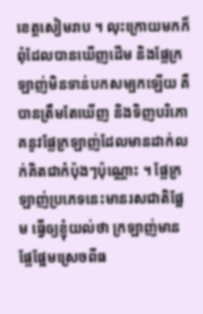ខេត្តសៀមរាប ។ លុះក្រោយមកក៏ពុំដែលបានឃើញដើម និងផ្លែក្រឡាញ់មិនទាន់បកសម្បកឡើយ គឺបានត្រឹមតែឃើញ និងទិញបរិភោគនូវផ្លែក្រឡាញ់ដែលមានដាក់លក់គិតជាកំប៉ុងៗប៉ុណ្ណោះ ។ ផ្លែក្រឡាញ់ប្រភេទនេះមានរសជាតិផ្អែម ធ្វើឲ្យខ្ញុំយល់ថា ក្រឡាញ់មានផ្លែផ្អែមស្រេចពីធ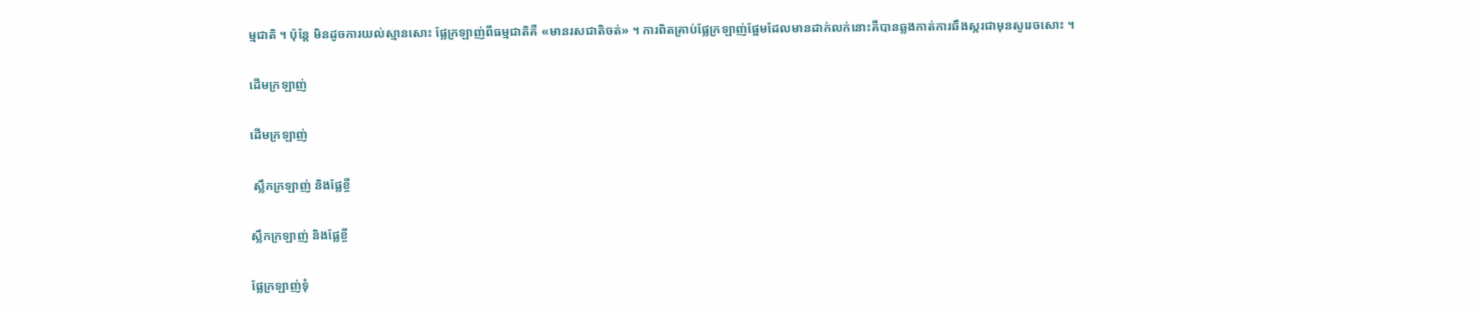ម្មជាតិ ។ ប៉ុន្តែ មិនដូចការយល់ស្មានសោះ ផ្លែក្រឡាញ់ពីធម្មជាតិគឺ «មានរសជាតិចត់» ។ ការពិតគ្រាប់ផ្លែក្រឡាញ់ផ្អែមដែលមានដាក់លក់នោះគឺបានឆ្លងកាត់ការឆឹងស្ករជាមុនសូរេចសោះ ។

ដើមក្រឡាញ់

ដើមក្រឡាញ់

 ស្លឹកក្រឡាញ់ និងផ្លែខ្ចី

ស្លឹកក្រឡាញ់ និងផ្លែខ្ចី

ផ្លែក្រឡាញ់ទុំ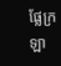ផ្លែក្រឡា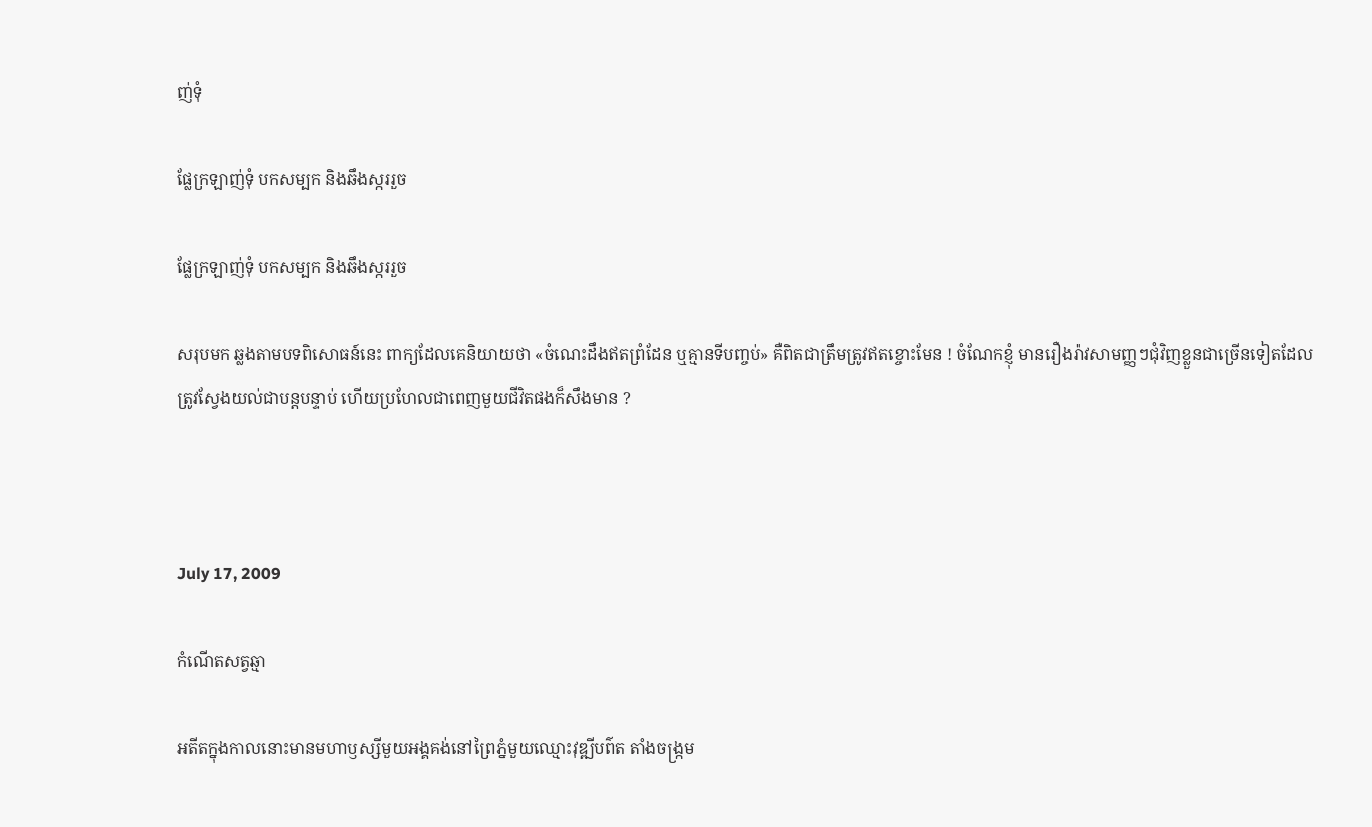ញ់ទុំ

ផ្លែក្រឡាញ់ទុំ បកសម្បក និងឆឹងស្កររួច

ផ្លែក្រឡាញ់ទុំ បកសម្បក និងឆឹងស្កររួច

សរុបមក ឆ្លងតាមបទពិសោធន៍នេះ ពាក្យដែលគេនិយាយថា «ចំណេះដឹងឥតព្រំដែន ឬគ្មានទីបញ្ចប់» គឺពិតជាត្រឹមត្រូវឥតខ្ចោះមែន ! ចំណែកខ្ញុំ មានរឿងរ៉ាវសាមញ្ញៗជុំវិញខ្លួនជាច្រើនទៀតដែលត្រូវស្វែងយល់ជាបន្តបន្ទាប់ ហើយប្រហែលជាពេញមួយជីវិតផងក៏សឹងមាន ?



July 17, 2009

កំណើតសត្វឆ្មា

អតីតក្នុងកាលនោះមានមហាឫស្សីមួយអង្គគង់នៅព្រៃភ្នំមួយឈ្មោះវុឌ្ឍីបព៌ត តាំងចង្ក្រម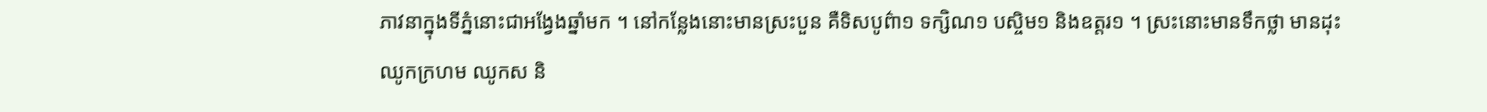ភាវនាក្នុងទីភ្នំនោះជាអង្វែងឆ្នាំមក ។ នៅកន្លែងនោះមានស្រះបួន គឺទិសបូព៌ា១ ទក្សិណ១ បស្ចិម១ និងឧត្ដរ១ ។ ស្រះនោះមានទឹកថ្លា មានដុះឈូកក្រហម ឈូកស និ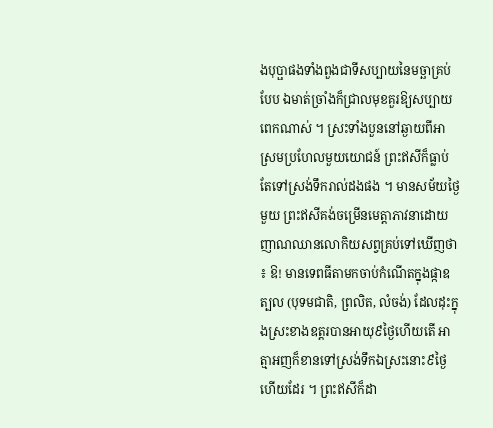ងបុប្ផាផងទាំងពួងជាទីសប្បាយនៃមច្ឆាគ្រប់បែប ឯមាត់ច្រាំងក៏ជ្រាលមុខគួរឱ្យសប្បាយពេកណាស់ ។ ស្រះទាំងបួននៅឆ្ងាយពីអាស្រមប្រហែលមួយយោជន៍ ព្រះឥសីក៏ធ្លាប់តែទៅស្រង់ទឹករាល់ដងផង ។ មានសម័យថ្ងៃមួយ ព្រះឥសីគង់ចម្រើនមេត្ដាភាវនាដោយញាណឈានលោកិយសព្វគ្រប់ទៅឃើញថា ៖ ឱ! មានទេពធីតាមកចាប់កំណើតក្នុងផ្កាឧត្បល (បុទមជាតិ, ព្រលិត, លំចង់) ដែលដុះក្នុងស្រះខាងឧត្ដរបានអាយុ៩ថ្ងៃហើយតើ អាត្មាអញក៏ខានទៅស្រង់ទឹកឯស្រះនោះ៩ថ្ងៃហើយដែរ ។ ព្រះឥសីក៏ដា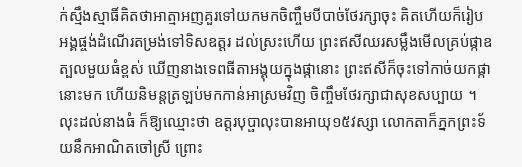ក់ស្មឹងស្មាធិ៍គិតថាអាត្មាអញគួរទៅយកមកចិញ្ចឹមបីបាច់ថែរក្សាចុះ គិតហើយក៏រៀបអង្គផ្ចង់ដំណើរតម្រង់ទៅទិសឧត្ដរ ដល់ស្រះហើយ ព្រះឥសីឈរសម្លឹងមើលគ្រប់ផ្កាឧត្បលមួយធំខ្ពស់ ឃើញនាងទេពធីតាអង្គុយក្នុងផ្កានោះ ព្រះឥសីក៏ចុះទៅកាច់យកផ្កានោះមក ហើយនិមន្ដត្រឡប់មកកាន់អាស្រមវិញ ចិញ្ចឹមថែរក្សាជាសុខសប្បាយ ។ លុះដល់នាងធំ ក៏ឱ្យឈ្មោះថា ឧត្ដរបុប្ផាលុះបានអាយុ១៥វស្សា លោកតាក៏ភ្នកព្រះទ័យនឹកអាណិតចៅស្រី ព្រោះ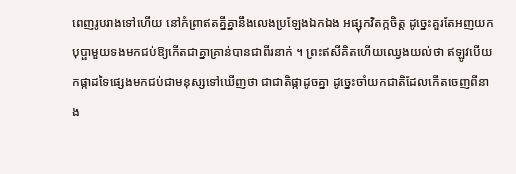ពេញរូបរាងទៅហើយ នៅកំព្រាឥតគ្នីគ្នានឹងលេងប្រឡែងឯកឯង អផ្សុកវិតក្កចិត្ដ ដូច្នេះគួរតែអញយកបុប្ផាមួយទងមកជប់ឱ្យកើតជាគ្នាគ្រាន់បានជាពីរនាក់ ។ ព្រះឥសីគិតហើយឈ្វេងយល់ថា ឥឡូវបើយកផ្កាដទៃផ្សេងមកជប់ជាមនុស្សទៅឃើញថា ជាជាតិផ្កាដូចគ្នា ដូច្នេះចាំយកជាតិដែលកើតចេញពីនាង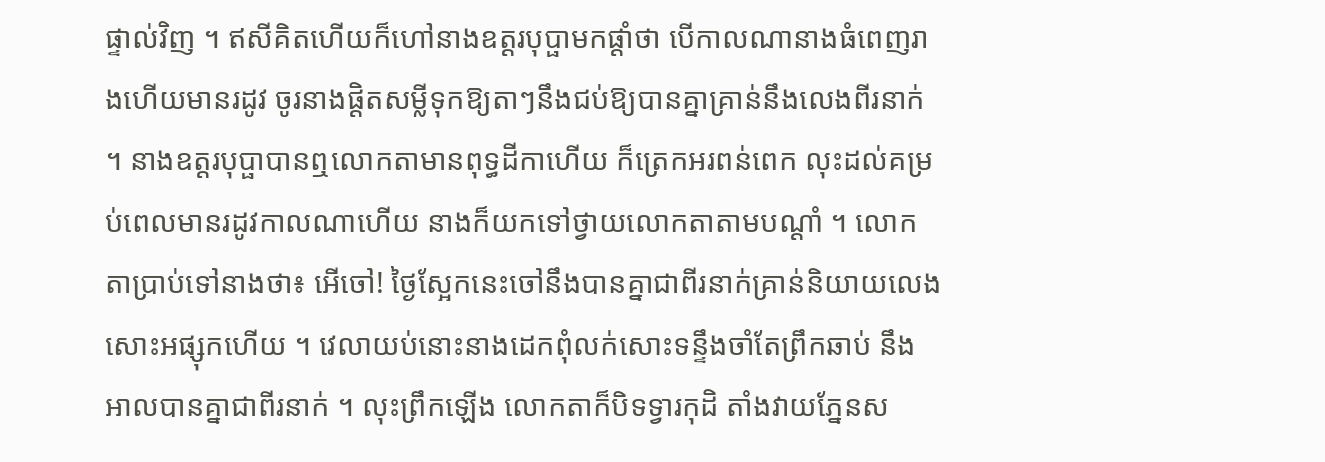ផ្ទាល់វិញ ។ ឥសីគិតហើយក៏ហៅនាងឧត្ដរបុប្ផាមកផ្ដាំថា បើកាលណានាងធំពេញរាងហើយមានរដូវ ចូរនាងផ្ដិតសម្លីទុកឱ្យតាៗនឹងជប់ឱ្យបានគ្នាគ្រាន់នឹងលេងពីរនាក់ ។ នាងឧត្ដរបុប្ផាបានឮលោកតាមានពុទ្ធដីកាហើយ ក៏ត្រេកអរពន់ពេក លុះដល់គម្រប់ពេលមានរដូវកាលណាហើយ នាងក៏យកទៅថ្វាយលោកតាតាមបណ្ដាំ ។ លោកតាប្រាប់ទៅនាងថា៖ អើចៅ! ថ្ងៃស្អែកនេះចៅនឹងបានគ្នាជាពីរនាក់គ្រាន់និយាយលេងសោះអផ្សុកហើយ ។ វេលាយប់នោះនាងដេកពុំលក់សោះទន្ទឹងចាំតែព្រឹកឆាប់ នឹងអាលបានគ្នាជាពីរនាក់ ។ លុះព្រឹកឡើង លោកតាក៏បិទទ្វារកុដិ តាំងវាយភ្នែនស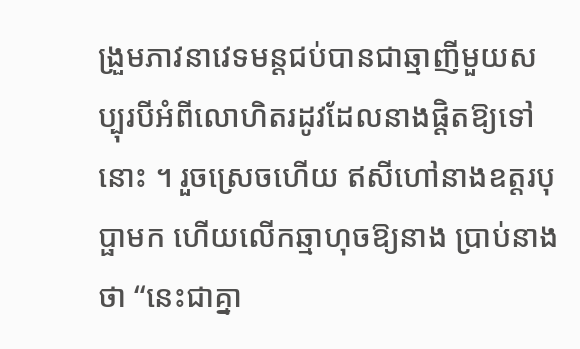ង្រួមភាវនាវេទមន្ដជប់បានជាឆ្មាញីមួយសប្បុរបីអំពីលោហិតរដូវដែលនាងផ្ដិតឱ្យទៅនោះ ។ រួចស្រេចហើយ ឥសីហៅនាងឧត្ដរបុប្ផាមក ហើយលើកឆ្មាហុចឱ្យនាង ប្រាប់នាងថា “នេះជាគ្នា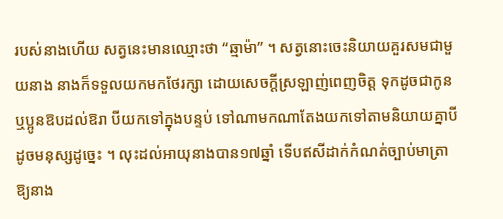របស់នាងហើយ សត្វនេះមានឈ្មោះថា “ឆ្មាម៉ា” ។ សត្វនោះចេះនិយាយគួរសមជាមួយនាង នាងក៏ទទួលយកមកថែរក្សា ដោយសេចក្ដីស្រឡាញ់ពេញចិត្ដ ទុកដូចជាកូន ឬប្អូនឱបដល់ឱរា បីយកទៅក្នុងបន្ទប់ ទៅណាមកណាតែងយកទៅតាមនិយាយគ្នាបីដូចមនុស្សដូច្នេះ ។ លុះដល់អាយុនាងបាន១៧ឆ្នាំ ទើបឥសីដាក់កំណត់ច្បាប់មាត្រាឱ្យនាង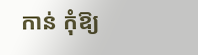កាន់ កុំឱ្យ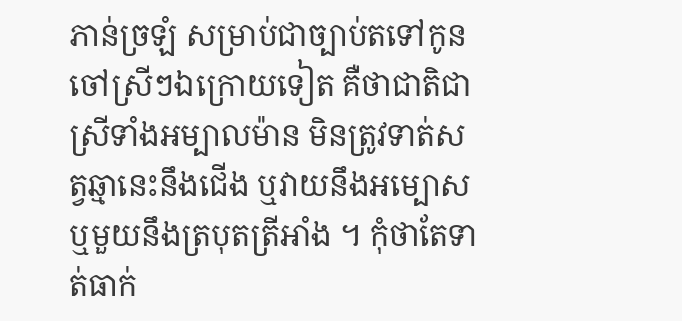ភាន់ច្រឡំ សម្រាប់ជាច្បាប់តទៅកូនចៅស្រីៗឯក្រោយទៀត គឺថាជាតិជាស្រីទាំងអម្បាលម៉ាន មិនត្រូវទាត់សត្វឆ្មានេះនឹងជើង ឬវាយនឹងអម្បោស ឬមួយនឹងត្របុតត្រីអាំង ។ កុំថាតែទាត់ធាក់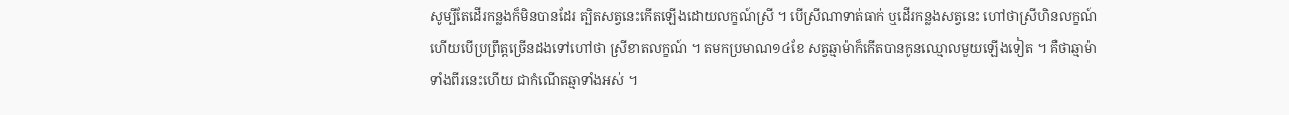សូម្បីតែដើរកន្លងក៏មិនបានដែរ ត្បិតសត្វនេះកើតឡើងដោយលក្ខណ៍ស្រី ។ បើស្រីណាទាត់ធាក់ ឬដើរកន្លងសត្វនេះ ហៅថាស្រីហិនលក្ខណ៍ ហើយបើប្រព្រឹត្ដច្រើនដងទៅហៅថា ស្រីខាតលក្ខណ៍ ។ តមកប្រមាណ១៤ខែ សត្វឆ្មាម៉ាក៏កើតបានកូនឈ្មោលមួយឡើងទៀត ។ គឺថាឆ្មាម៉ាទាំងពីរនេះហើយ ជាកំណើតឆ្មាទាំងអស់ ។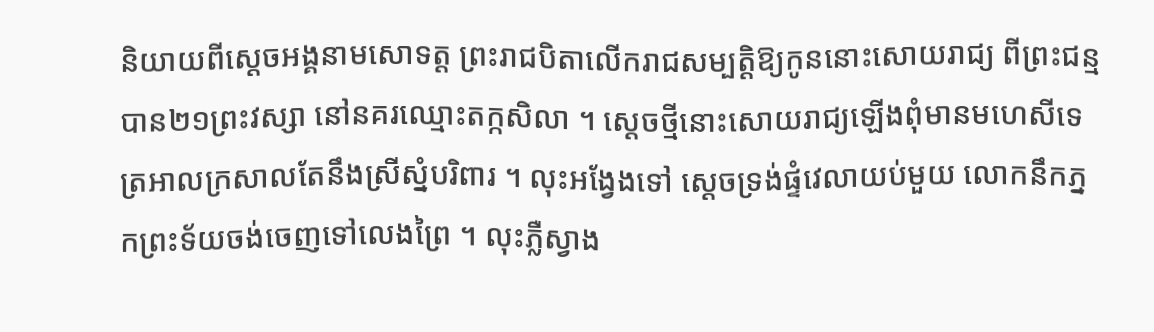និយាយពីស្ដេចអង្គនាមសោទត្ដ ព្រះរាជបិតាលើករាជសម្បត្ដិឱ្យកូននោះសោយរាជ្យ ពីព្រះជន្មបាន២១ព្រះវស្សា នៅនគរឈ្មោះតក្កសិលា ។ ស្ដេចថ្មីនោះសោយរាជ្យឡើងពុំមានមហេសីទេ ត្រអាលក្រសាលតែនឹងស្រីស្នំបរិពារ ។ លុះអង្វែងទៅ ស្ដេចទ្រង់ផ្ទំវេលាយប់មួយ លោកនឹកភ្នកព្រះទ័យចង់ចេញទៅលេងព្រៃ ។ លុះភ្លឺស្វាង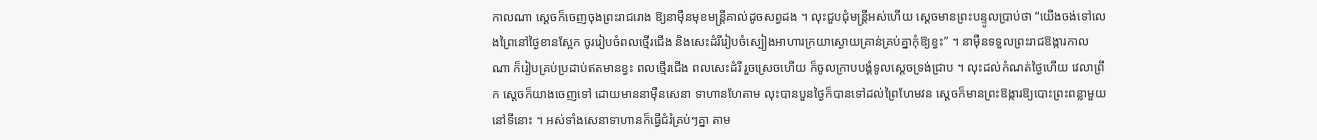កាលណា ស្ដេចក៏ចេញចុងព្រះរាជរោង ឱ្យនាម៉ឺនមុខមន្ដ្រីគាល់ដូចសព្វដង ។ លុះជួបជុំមន្ដ្រីអស់ហើយ ស្ដេចមានព្រះបន្ទូលប្រាប់ថា “យើងចង់ទៅលេងព្រៃនៅថ្ងៃខានស្អែក ចូររៀបចំពលថ្មើរជើង និងសេះដំរីរៀបចំស្បៀងអាហារក្រយាស្ងោយគ្រាន់គ្រប់គ្នាកុំឱ្យខ្វះ” ។ នាម៉ឺនទទួលព្រះរាជឱង្ការកាលណា ក៏រៀបគ្រប់ប្រដាប់ឥតមានខ្វះ ពលថ្មើរជើង ពលសេះដំរី រួចស្រេចហើយ ក៏ចូលក្រាបបង្គំទូលស្ដេចទ្រង់ជ្រាប ។ លុះដល់កំណត់ថ្ងៃហើយ វេលាព្រឹក ស្ដេចក៏យាងចេញទៅ ដោយមាននាម៉ឺនសេនា ទាហានហែតាម លុះបានបួនថ្ងៃក៏បានទៅដល់ព្រៃហែមវន ស្ដេចក៏មានព្រះឱង្ការឱ្យបោះព្រះពន្លាមួយនៅទីនោះ ។ អស់ទាំងសេនាទាហានក៏ធ្វើជំរំគ្រប់ៗគ្នា តាម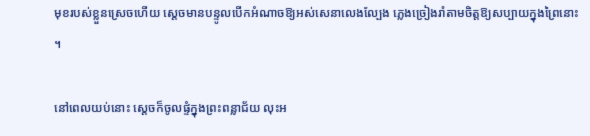មុខរបស់ខ្លួនស្រេចហើយ ស្ដេចមានបន្ទូលបើកអំណាចឱ្យអស់សេនាលេងល្បែង ភ្លេងច្រៀងរាំតាមចិត្ដឱ្យសប្បាយក្នុងព្រៃនោះ ។

នៅពេលយប់នោះ ស្ដេចក៏ចូលផ្ទំក្នុងព្រះពន្លាជ័យ លុះអ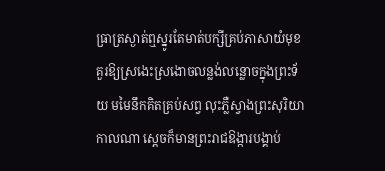ធ្រាត្រស្ងាត់ឮស្នូរតែមាត់បក្សីគ្រប់ភាសាយំមុខគួរឱ្យស្រងេះស្រងោចលន្លង់លន្លោចក្នុងព្រះទ័យ មមៃនឹកគិតគ្រប់សព្វ លុះភ្លឺស្វាងព្រះសុរិយាកាលណា ស្ដេចក៏មានព្រះរាជឱង្ការបង្គាប់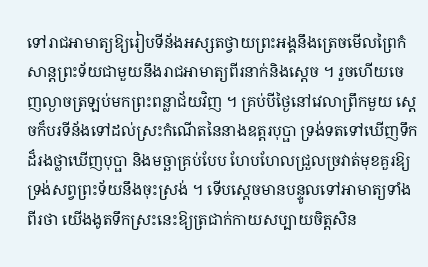ទៅរាជអាមាត្យឱ្យរៀបទីន័ងអស្សតថ្វាយព្រះអង្គនឹងត្រេចមើលព្រៃកំសាន្ដព្រះទ័យជាមួយនឹងរាជអាមាត្យពីរនាក់និងស្ដេច ។ រួចហើយចេញល្ងាចត្រឡប់មកព្រះពន្លាជ័យវិញ ។ គ្រប់បីថ្ងៃនៅវេលាព្រឹកមួយ ស្ដេចក៏បរទីន័ងទៅដល់ស្រះកំណើតនៃនាងឧត្ដរបុប្ផា ទ្រង់ទតទៅឃើញទឹកដ៏រងថ្លាឃើញបុប្ផា និងមច្ឆាគ្រប់បែប ហែបហែលជ្រួលច្រវាត់មុខគួរឱ្យទ្រង់សព្វព្រះទ័យនឹងចុះស្រង់ ។ ទើបស្ដេចមានបន្ទូលទៅអាមាត្យទាំងពីរថា យើងងូតទឹកស្រះនេះឱ្យត្រជាក់កាយសប្បាយចិត្ដសិន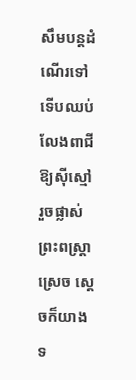សឹមបន្ដដំណើរទៅ ទើបឈប់លែងពាជីឱ្យស៊ីស្មៅ រួចផ្លាស់ព្រះពស្ដ្រាស្រេច ស្ដេចក៏យាងទ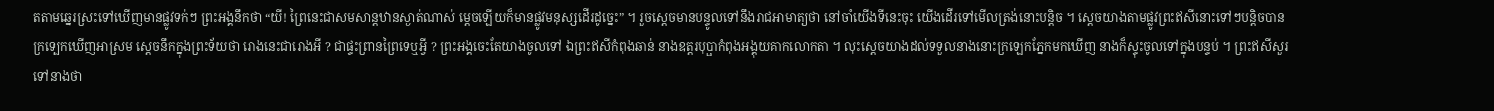តតាមឆ្នេរស្រះទៅឃើញមានផ្លូវទក់ៗ ព្រះអង្គនឹកថា “យី! ព្រៃនេះជាសមសាន្ដឋានស្ងាត់ណាស់ ម្ដេចឡើយក៏មានផ្លូវមនុស្សដើរដូច្នេះ” ។ រួចស្ដេចមានបន្ទូលទៅនឹងរាជអាមាត្យថា នៅចាំយើងទីនេះចុះ យើងដើរទៅមើលត្រង់នោះបន្ដិច ។ ស្ដេចយាងតាមផ្លូវព្រះឥសីនោះទៅៗបន្ដិចបានក្រទ្បេកឃើញអាស្រម ស្ដេចនឹកក្នុងព្រះទ័យថា រោងនេះជារោងអី ? ជាផ្ទះព្រានព្រៃទេឬអ្វី ? ព្រះអង្គចេះតែយាងចូលទៅ ឯព្រះឥសីកំពុងឆាន់ នាងឧត្ដរបុប្ផាកំពុងអង្គុយគាកលោកតា ។ លុះស្ដេចយាងដល់ទទួលនាងនោះក្រឡេកភ្នែកមកឃើញ នាងក៏ស្ទុះចូលទៅក្នុងបន្ទប់ ។ ព្រះឥសីសួរទៅនាងថា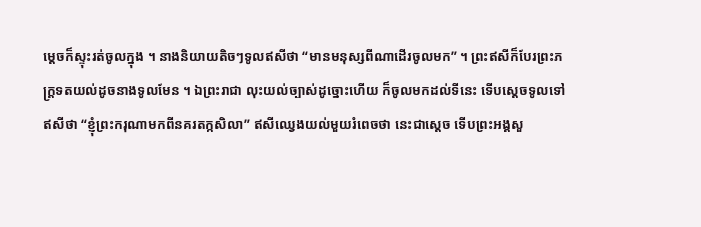ម្ដេចក៏ស្ទុះរត់ចូលក្នុង ។ នាងនិយាយតិចៗទូលឥសីថា “មានមនុស្សពីណាដើរចូលមក” ។ ព្រះឥសីក៏បែរព្រះភក្ដ្រទតយល់ដូចនាងទូលមែន ។ ឯព្រះរាជា លុះយល់ច្បាស់ដូច្នោះហើយ ក៏ចូលមកដល់ទីនេះ ទើបស្ដេចទូលទៅឥសីថា “ខ្ញុំព្រះករុណាមកពីនគរតក្កសិលា” ឥសីឈ្វេងយល់មួយរំពេចថា នេះជាស្ដេច ទើបព្រះអង្គសួ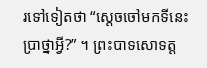រទៅទៀតថា “ស្ដេចចៅមកទីនេះប្រាថ្នាអ្វី?” ។ ព្រះបាទសោទត្ដ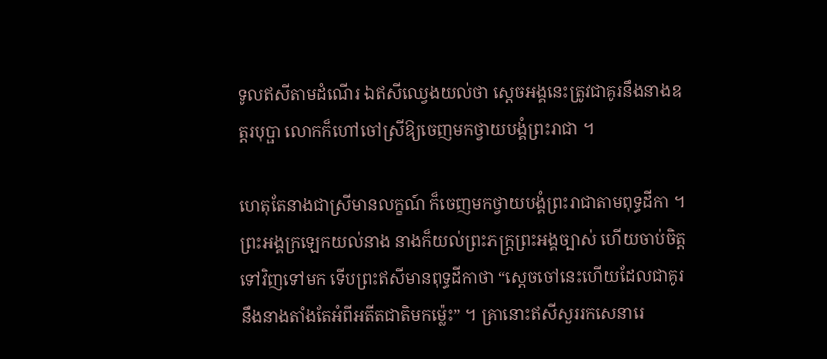ទូលឥសីតាមដំណើរ ឯឥសីឈ្វេងយល់ថា ស្ដេចអង្គនេះត្រូវជាគូរនឹងនាងឧត្ដរបុប្ផា លោកក៏ហៅចៅស្រីឱ្យចេញមកថ្វាយបង្គំព្រះរាជា ។

ហេតុតែនាងជាស្រីមានលក្ខណ៍ ក៏ចេញមកថ្វាយបង្គំព្រះរាជាតាមពុទ្ធដីកា ។ ព្រះអង្គក្រឡេកយល់នាង នាងក៏យល់ព្រះភក្ដ្រព្រះអង្គច្បាស់ ហើយចាប់ចិត្ដទៅវិញទៅមក ទើបព្រះឥសីមានពុទ្ធដីកាថា “ស្ដេចចៅនេះហើយដែលជាគូរនឹងនាងតាំងតែអំពីអតីតជាតិមកម្ល៉េះ” ។ គ្រានោះឥសីសួររកសេនារេ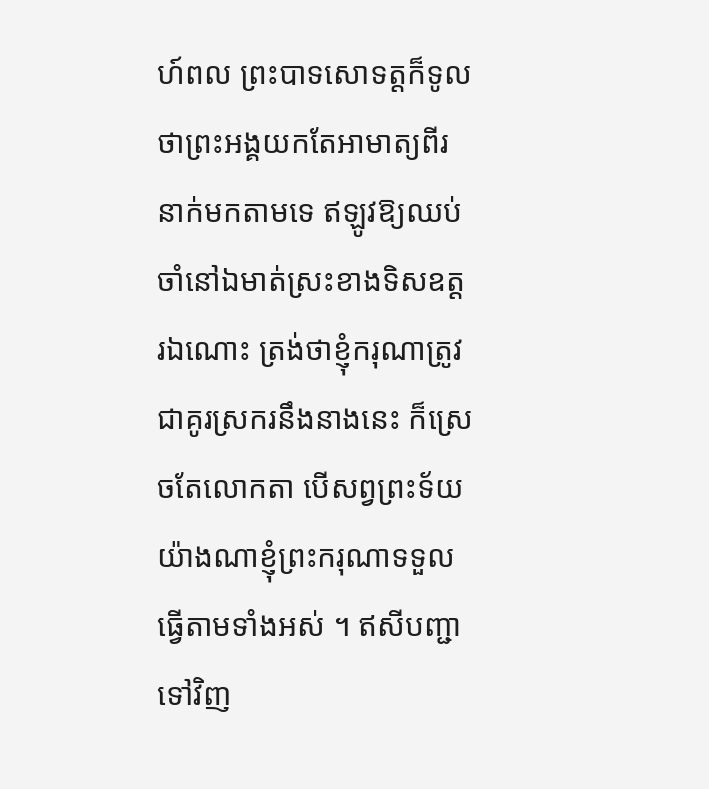ហ៍ពល ព្រះបាទសោទត្ដក៏ទូលថាព្រះអង្គយកតែអាមាត្យពីរនាក់មកតាមទេ ឥឡូវឱ្យឈប់ចាំនៅឯមាត់ស្រះខាងទិសឧត្ដរឯណោះ ត្រង់ថាខ្ញុំករុណាត្រូវជាគូរស្រករនឹងនាងនេះ ក៏ស្រេចតែលោកតា បើសព្វព្រះទ័យយ៉ាងណាខ្ញុំព្រះករុណាទទួលធ្វើតាមទាំងអស់ ។ ឥសីបញ្ជាទៅវិញ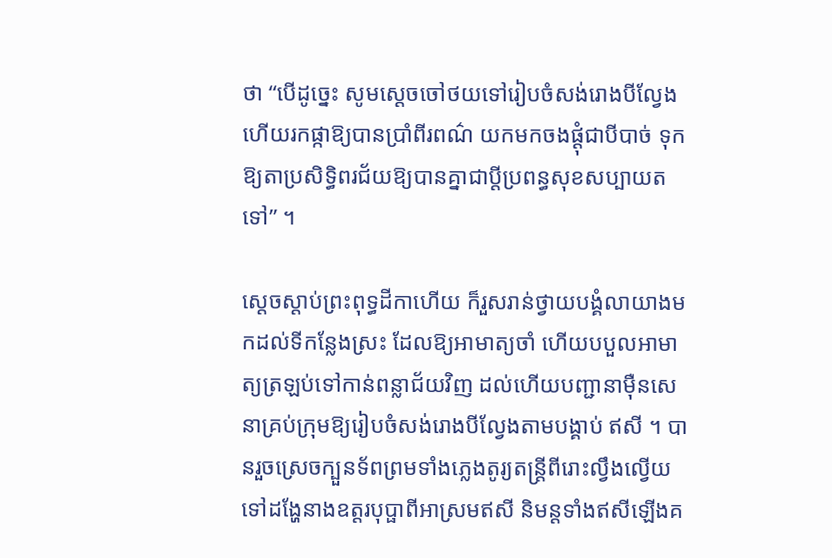ថា “បើដូច្នេះ សូមស្ដេចចៅថយទៅរៀបចំសង់រោងបីល្វែង ហើយរកផ្កាឱ្យបានប្រាំពីរពណ៌ យកមកចងផ្ដុំជាបីបាច់ ទុកឱ្យតាប្រសិទ្ធិពរជ័យឱ្យបានគ្នាជាប្ដីប្រពន្ធសុខសប្បាយតទៅ” ។

ស្ដេចស្ដាប់ព្រះពុទ្ធដីកាហើយ ក៏រួសរាន់ថ្វាយបង្គំលាយាងមកដល់ទីកន្លែងស្រះ ដែលឱ្យអាមាត្យចាំ ហើយបបួលអាមាត្យត្រឡប់ទៅកាន់ពន្លាជ័យវិញ ដល់ហើយបញ្ជានាម៉ឺនសេនាគ្រប់ក្រុមឱ្យរៀបចំសង់រោងបីល្វែងតាមបង្គាប់ ឥសី ។ បានរួចស្រេចក្បួនទ័ពព្រមទាំងភ្លេងតូរ្យតន្ដ្រីពីរោះល្វឹងល្វើយទៅដង្ហែនាងឧត្ដរបុប្ផាពីអាស្រមឥសី និមន្ដទាំងឥសីឡើងគ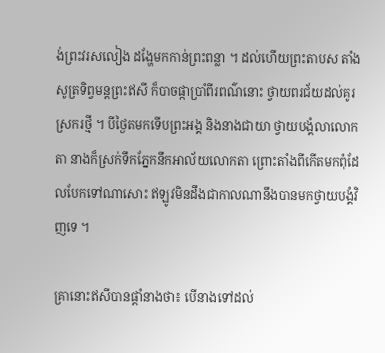ង់ព្រះវរសលៀង ដង្ហែមកកាន់ព្រះពន្លា ។ ដល់ហើយព្រះតាបស តាំងសូត្រទិព្វមន្ដព្រះឥសី ក៏បាចផ្កាប្រាំពីរពណ៌នោះ ថ្វាយពរជ័យដល់គូរស្រករថ្មី ។ បីថ្ងៃតមកទើបព្រះអង្គ និងនាងជាយា ថ្វាយបង្គំលាលោកតា នាងក៏ស្រក់ទឹកភ្នែកនឹកអាល័យលោកតា ព្រោះតាំងពីកើតមកពុំដែលបែកទៅណាសោះ ឥឡូវមិនដឹងជាកាលណានឹងបានមកថ្វាយបង្គំវិញទេ ។

គ្រានោះឥសីបានផ្ដាំនាងថា៖ បើនាងទៅដល់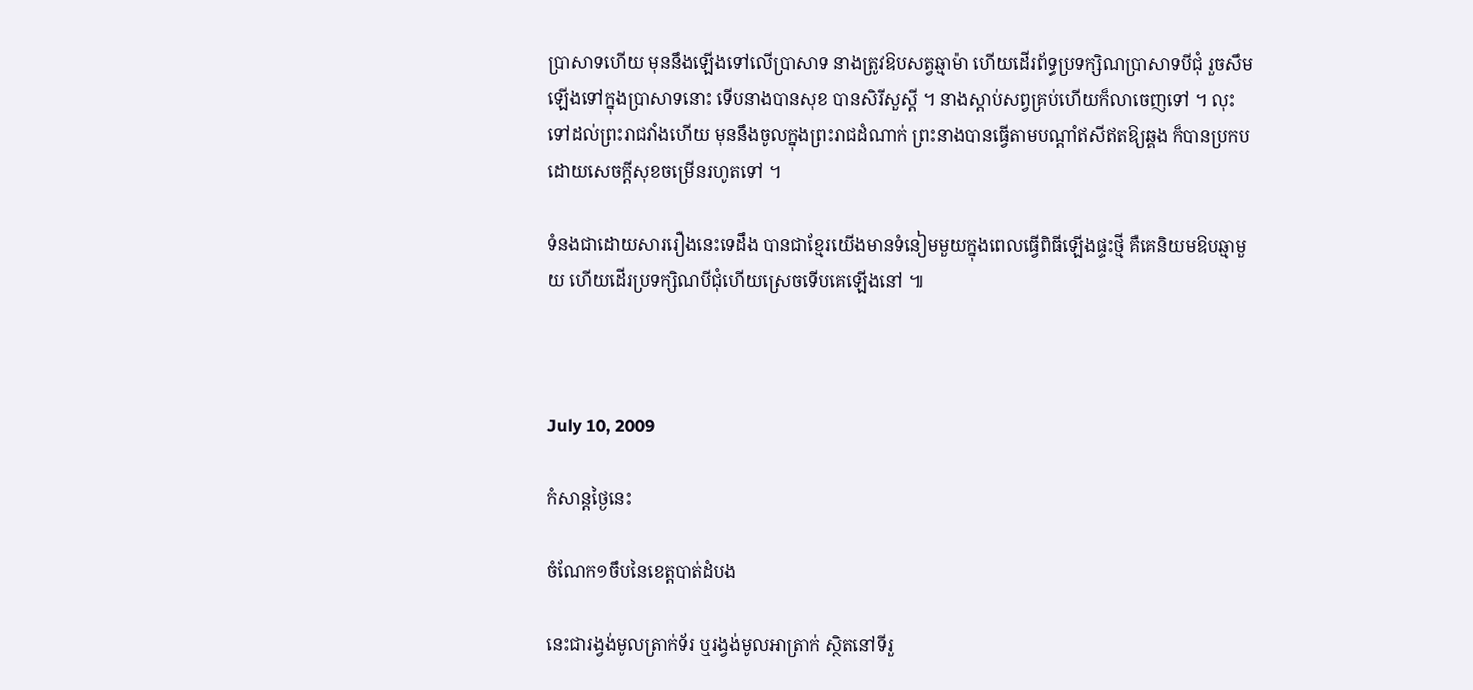ប្រាសាទហើយ មុននឹងឡើងទៅលើប្រាសាទ នាងត្រូវឱបសត្វឆ្មាម៉ា ហើយដើរព័ទ្ធប្រទក្សិណប្រាសាទបីជុំ រួចសឹមឡើងទៅក្នុងប្រាសាទនោះ ទើបនាងបានសុខ បានសិរីសួស្ដី ។ នាងស្ដាប់សព្វគ្រប់ហើយក៏លាចេញទៅ ។ លុះទៅដល់ព្រះរាជវាំងហើយ មុននឹងចូលក្នុងព្រះរាជដំណាក់ ព្រះនាងបានធ្វើតាមបណ្ដាំឥសីឥតឱ្យឆ្គង ក៏បានប្រកបដោយសេចក្ដីសុខចម្រើនរហូតទៅ ។

ទំនងជាដោយសាររឿងនេះទេដឹង បានជាខ្មែរយើងមានទំនៀមមួយក្នុងពេលធ្វើពិធីឡើងផ្ទះថ្មី គឺគេនិយមឱបឆ្មាមួយ ហើយដើរប្រទក្សិណបីជុំហើយស្រេចទើបគេឡើងនៅ ៕



July 10, 2009

កំសាន្តថ្ងៃនេះ

ចំណែក១ចឹបនៃខេត្តបាត់ដំបង

នេះជារង្វង់មូលត្រាក់ទ័រ ឬរង្វង់មូលអាត្រាក់ ស្ថិតនៅទីរួ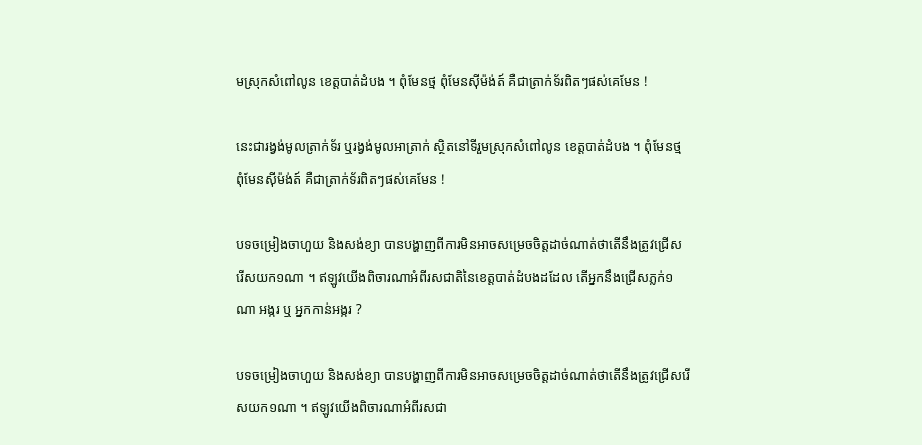មស្រុកសំពៅលូន ខេត្តបាត់ដំបង ។ ពុំមែនថ្ម ពុំមែនស៊ីម៉ង់ត៍ គឺជាត្រាក់ទ័រពិតៗផស់គេមែន !

នេះជារង្វង់មូលត្រាក់ទ័រ ឬរង្វង់មូលអាត្រាក់ ស្ថិតនៅទីរួមស្រុកសំពៅលូន ខេត្តបាត់ដំបង ។ ពុំមែនថ្ម ពុំមែនស៊ីម៉ង់ត៍ គឺជាត្រាក់ទ័រពិតៗផស់គេមែន !

បទចម្រៀងចាហួយ និងសង់ខ្យា បានបង្ហាញពីការមិនអាចសម្រេចចិត្តដាច់ណាត់ថាតើនឹងត្រូវជ្រើស រើសយក១ណា ។ ឥឡូវយើងពិចារណាអំពីរសជាតិនៃខេត្តបាត់ដំបងដដែល តើអ្នកនឹងជ្រើសភ្លក់១ណា អង្ករ ឬ អ្នកកាន់អង្ករ ?

បទចម្រៀងចាហួយ និងសង់ខ្យា បានបង្ហាញពីការមិនអាចសម្រេចចិត្តដាច់ណាត់ថាតើនឹងត្រូវជ្រើសរើសយក១ណា ។ ឥឡូវយើងពិចារណាអំពីរសជា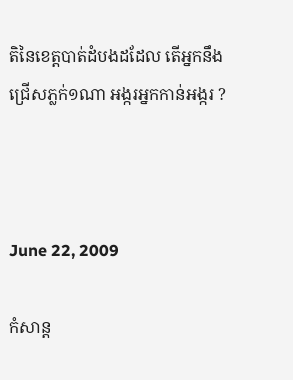តិនៃខេត្តបាត់ដំបងដដែល តើអ្នកនឹងជ្រើសភ្លក់១ណា អង្ករអ្នកកាន់អង្ករ ?



June 22, 2009

កំសាន្ត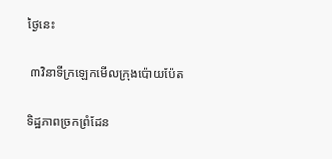ថ្ងៃនេះ

 ៣វិនាទីក្រឡេកមើលក្រុងប៉ោយប៉ែត

ទិដ្ឋភាពច្រកព្រំដែន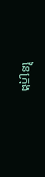នៃក្រុង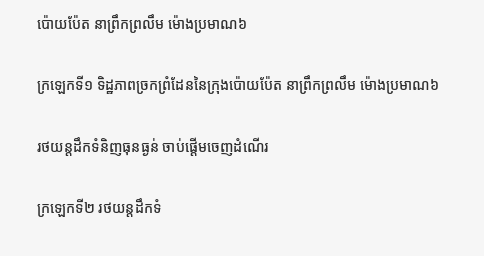ប៉ោយប៉ែត នាព្រឹកព្រលឹម ម៉ោងប្រមាណ៦

ក្រឡេកទី១ ទិដ្ឋភាពច្រកព្រំដែននៃក្រុងប៉ោយប៉ែត នាព្រឹកព្រលឹម ម៉ោងប្រមាណ៦

រថយន្តដឹកទំនិញធុនធ្ងន់ ចាប់ផ្ដើមចេញដំណើរ

ក្រឡេកទី២ រថយន្តដឹកទំ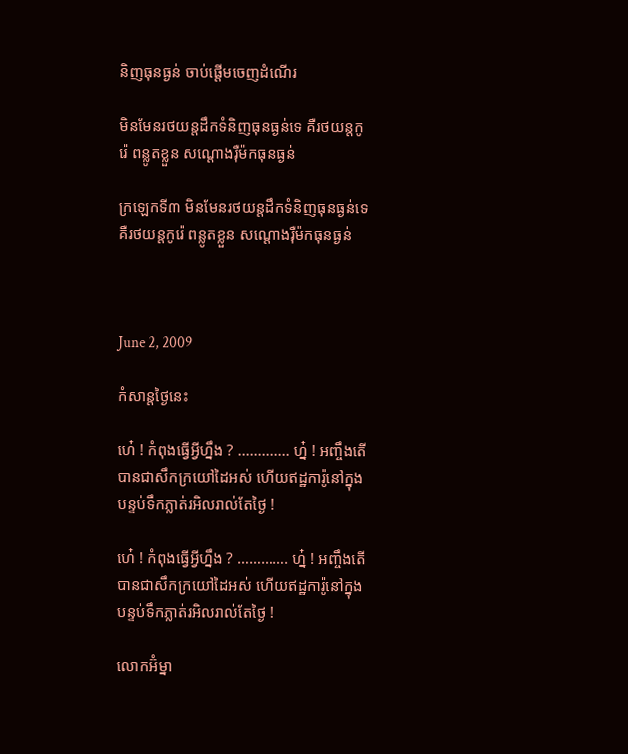និញធុនធ្ងន់ ចាប់ផ្ដើមចេញដំណើរ

មិនមែនរថយន្តដឹកទំនិញធុនធ្ងន់ទេ គឺរថយន្តកូរ៉េ ពន្លូតខ្លួន សណ្ដោងរ៉ឺម៉កធុនធ្ងន់

ក្រឡេកទី៣ មិនមែនរថយន្តដឹកទំនិញធុនធ្ងន់ទេ គឺរថយន្តកូរ៉េ ពន្លូតខ្លួន សណ្ដោងរ៉ឺម៉កធុនធ្ងន់



June 2, 2009

កំសាន្តថ្ងៃនេះ

ហេ៎ ! កំពុងធ្វើអ្វីហ្នឹង ? ............. ហ្ន៎ ! អញ្ចឹងតើបានជាសឹកក្រយៅដៃអស់ ហើយឥដ្ឋការ៉ូនៅក្នុងបន្ទប់ទឹកភ្លាត់រអិលរាល់តែថ្ងៃ !

ហេ៎ ! កំពុងធ្វើអ្វីហ្នឹង ? …………. ហ្ន៎ ! អញ្ចឹងតើបានជាសឹកក្រយៅដៃអស់ ហើយឥដ្ឋការ៉ូនៅក្នុងបន្ទប់ទឹកភ្លាត់រអិលរាល់តែថ្ងៃ !

លោកអ៊ំម្នា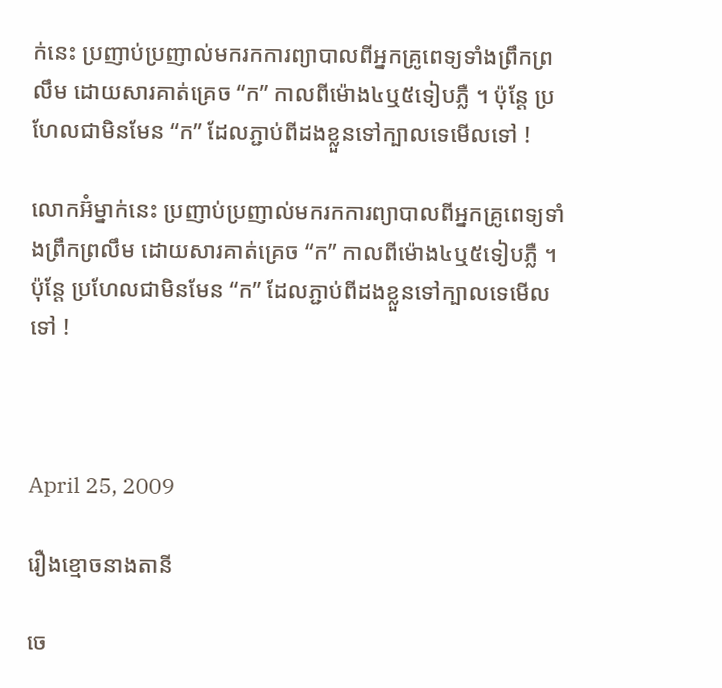ក់នេះ ប្រញាប់ប្រញាល់មករកការព្យាបាលពីអ្នកគ្រូពេទ្យទាំងព្រឹកព្រលឹម ដោយសារគាត់គ្រេច “ក” កាលពីម៉ោង៤ឬ៥ទៀបភ្លឺ ។ ប៉ុន្តែ ប្រហែលជាមិនមែន “ក” ដែលភ្ជាប់ពីដងខ្លួនទៅក្បាលទេមើលទៅ !

លោកអ៊ំម្នាក់នេះ ប្រញាប់ប្រញាល់មករកការព្យាបាលពីអ្នកគ្រូពេទ្យទាំងព្រឹកព្រលឹម ដោយសារគាត់គ្រេច “ក” កាលពីម៉ោង៤ឬ៥ទៀបភ្លឺ ។ ប៉ុន្តែ ប្រហែលជាមិនមែន “ក” ដែលភ្ជាប់ពីដងខ្លួនទៅក្បាលទេមើលទៅ !



April 25, 2009

រឿងខ្មោចនាងតានី

ចេ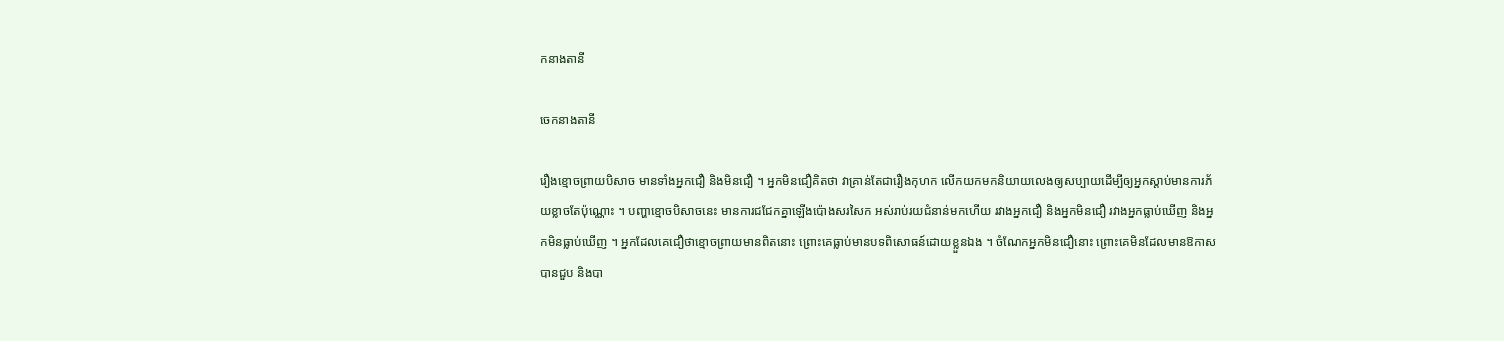កនាងតានី

ចេកនាងតានី

រឿងខ្មោចព្រាយបិសាច មានទាំងអ្នកជឿ និងមិនជឿ ។ អ្នកមិនជឿគិតថា វាគ្រាន់តែជារឿងកុហក លើកយកមកនិយាយលេងឲ្យសប្បាយដើម្បីឲ្យអ្នកស្ដាប់មានការភ័យខ្លាចតែប៉ុណ្ណោះ ។ បញ្ហាខ្មោចបិសាចនេះ មានការជជែកគ្នាឡើងប៉ោងសរសៃក អស់រាប់រយជំនាន់មកហើយ រវាងអ្នកជឿ និងអ្នកមិនជឿ រវាងអ្នកធ្លាប់ឃើញ និងអ្នកមិនធ្លាប់ឃើញ ។ អ្នកដែលគេជឿថាខ្មោចព្រាយមានពិតនោះ ព្រោះគេធ្លាប់មានបទពិសោធន៍ដោយខ្លួនឯង ។ ចំណែកអ្នកមិនជឿនោះ ព្រោះគេមិនដែលមានឱកាសបានជួប និងបា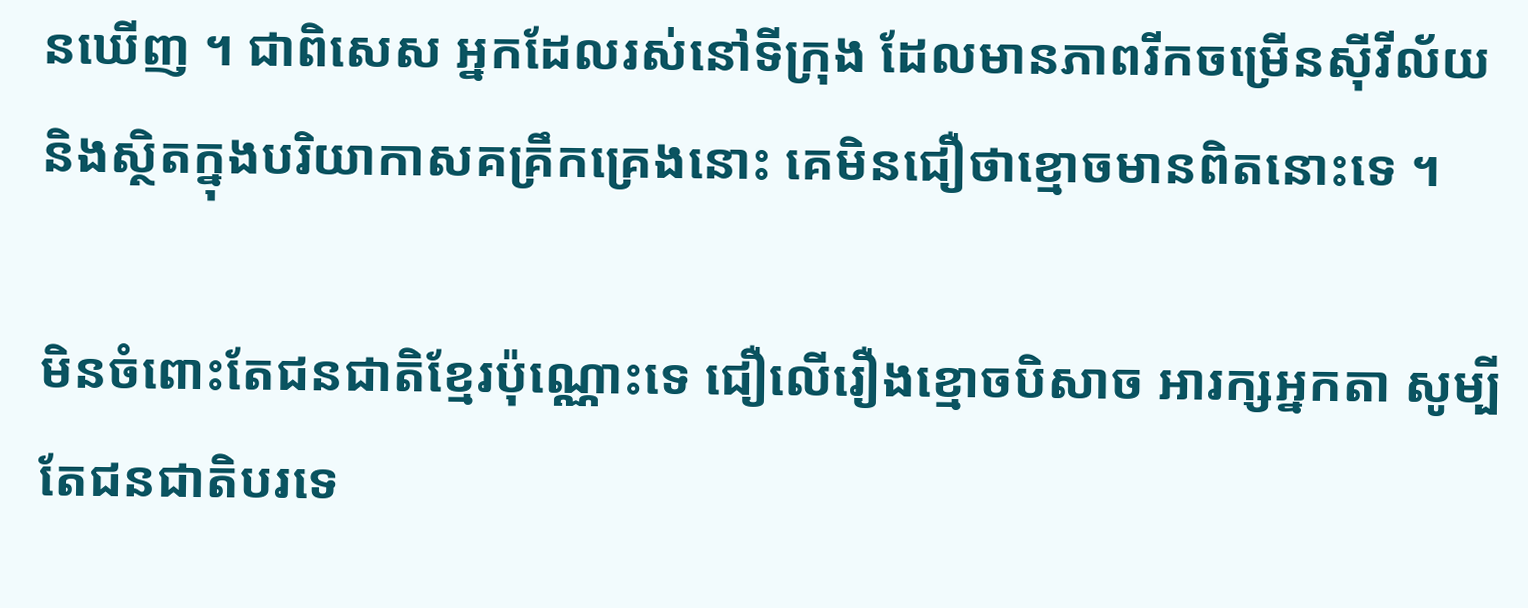នឃើញ ។ ជាពិសេស អ្នកដែលរស់នៅទីក្រុង ដែលមានភាពរីកចម្រើនស៊ីវីល័យ និងស្ថិតក្នុងបរិយាកាសគគ្រឹកគ្រេងនោះ គេមិនជឿថាខ្មោចមានពិតនោះទេ ។

មិនចំពោះតែជនជាតិខ្មែរប៉ុណ្ណោះទេ ជឿលើរឿងខ្មោចបិសាច អារក្សអ្នកតា សូម្បីតែជនជាតិបរទេ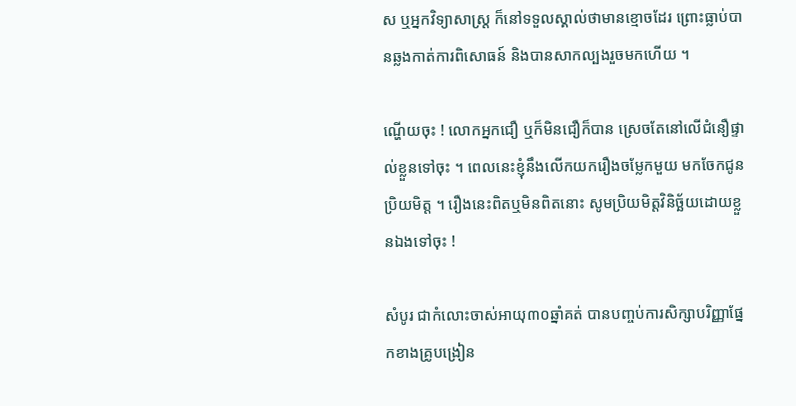ស ឬអ្នកវិទ្យាសាស្ត្រ ក៏នៅទទួលស្គាល់ថាមានខ្មោចដែរ ព្រោះធ្លាប់បានឆ្លងកាត់ការពិសោធន៍ និងបានសាកល្បងរួចមកហើយ ។

ណ្ហើយចុះ ! លោកអ្នកជឿ ឬក៏មិនជឿក៏បាន ស្រេចតែនៅលើជំនឿផ្ទាល់ខ្លួនទៅចុះ ។ ពេលនេះខ្ញុំនឹងលើកយករឿងចម្លែកមួយ មកចែកជូនប្រិយមិត្ត ។ រឿងនេះពិតឬមិនពិតនោះ សូមប្រិយមិត្តវិនិច្ឆ័យដោយខ្លួនឯងទៅចុះ !

សំបូរ ជាកំលោះចាស់អាយុ៣០ឆ្នាំគត់ បានបញ្ចប់ការសិក្សាបរិញ្ញាផ្នែកខាងគ្រូបង្រៀន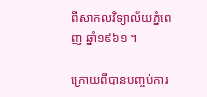ពីសាកលវិទ្យាល័យភ្នំពេញ ឆ្នាំ១៩៦១ ។

ក្រោយពីបានបញ្ចប់ការ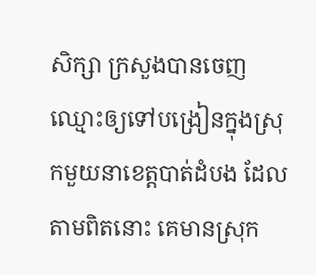សិក្សា ក្រសួងបានចេញឈ្មោះឲ្យទៅបង្រៀនក្នុងស្រុកមួយនាខេត្តបាត់ដំបង ដែលតាមពិតនោះ គេមានស្រុក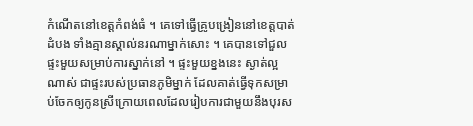កំណើតនៅខេត្តកំពង់ធំ ។ គេទៅធ្វើគ្រូបង្រៀននៅខេត្តបាត់ដំបង ទាំងគ្មានស្គាល់នរណាម្នាក់សោះ ។ គេបានទៅជួលផ្ទះមួយសម្រាប់ការស្នាក់នៅ ។ ផ្ទះមួយខ្នងនេះ ស្ងាត់ល្អណាស់ ជាផ្ទះរបស់ប្រធានភូមិម្នាក់ ដែលគាត់ធ្វើទុកសម្រាប់ចែកឲ្យកូនស្រីក្រោយពេលដែលរៀបការជាមួយនឹងបុរស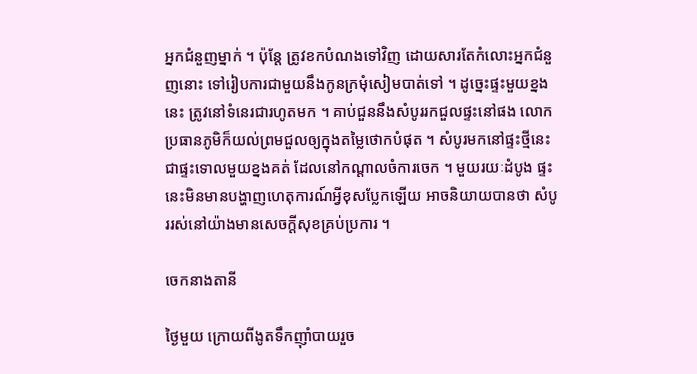អ្នកជំនួញម្នាក់ ។ ប៉ុន្តែ ត្រូវខកបំណងទៅវិញ ដោយសារតែកំលោះអ្នកជំនួញនោះ ទៅរៀបការជាមួយនឹងកូនក្រមុំសៀមបាត់ទៅ ។ ដូច្នេះផ្ទះមួយខ្នងនេះ ត្រូវនៅទំនេរជារហូតមក ។ គាប់ជួននឹងសំបូររកជួលផ្ទះនៅផង លោកប្រធានភូមិក៏យល់ព្រមជួលឲ្យក្នុងតម្លៃថោកបំផុត ។ សំបូរមកនៅផ្ទះថ្មីនេះ ជាផ្ទះទោលមួយខ្នងគត់ ដែលនៅកណ្ដាលចំការចេក ។ មួយរយៈដំបូង ផ្ទះនេះមិនមានបង្ហាញហេតុការណ៍អ្វីខុសប្លែកឡើយ អាចនិយាយបានថា សំបូររស់នៅយ៉ាងមានសេចក្ដីសុខគ្រប់ប្រការ ។

ចេកនាងតានី

ថ្ងៃមួយ ក្រោយពីងូតទឹកញ៉ាំបាយរួច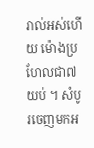រាល់អស់ហើយ ម៉ោងប្រហែលជា៧យប់ ។ សំបូរចេញមកអ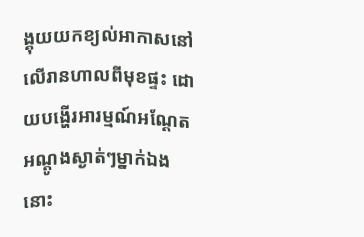ង្គុយយកខ្យល់អាកាសនៅលើរានហាលពីមុខផ្ទះ ដោយបង្ហើរអារម្មណ៍អណ្ដែតអណ្តូងស្ងាត់ៗម្នាក់ឯងនោះ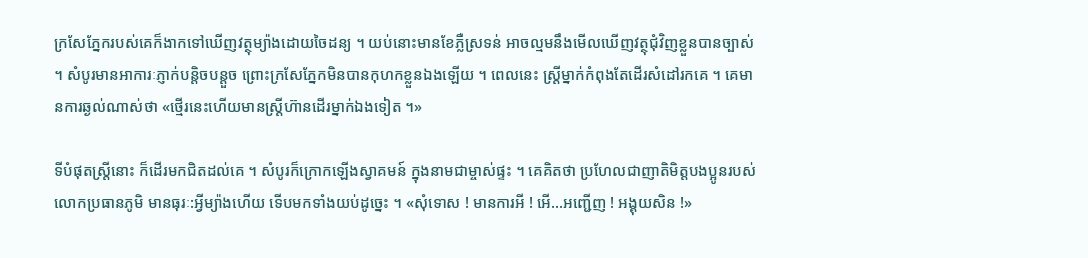ក្រសែភែ្នករបស់គេក៏ងាកទៅឃើញវត្ថុម្យ៉ាងដោយចៃដន្យ ។ យប់នោះមានខែភ្លឺស្រទន់ អាចល្មមនឹងមើលឃើញវត្ថុជុំវិញខ្លួនបានច្បាស់ ។ សំបូរមានអាការៈភ្ញាក់បន្តិចបន្តួច ព្រោះក្រសែភ្នែកមិនបានកុហកខ្លួនឯងឡើយ ។ ពេលនេះ ស្ត្រីម្នាក់កំពុងតែដើរសំដៅរកគេ ។ គេមានការឆ្ងល់ណាស់ថា «ថ្មើរនេះហើយមានស្ត្រីហ៊ានដើរម្នាក់ឯងទៀត ។»

ទីបំផុតស្ត្រីនោះ ក៏ដើរមកជិតដល់គេ ។ សំបូរក៏ក្រោកឡើងស្វាគមន៍ ក្នុងនាមជាម្ចាស់ផ្ទះ ។ គេគិតថា ប្រហែលជាញាតិមិត្តបងប្អូនរបស់លោកប្រធានភូមិ មានធុរៈ:អ្វីម្យ៉ាងហើយ ទើបមកទាំងយប់ដូច្នេះ ។ «សុំទោស ! មានការអី ! អើ…អញ្ជើញ ! អង្គុយសិន !»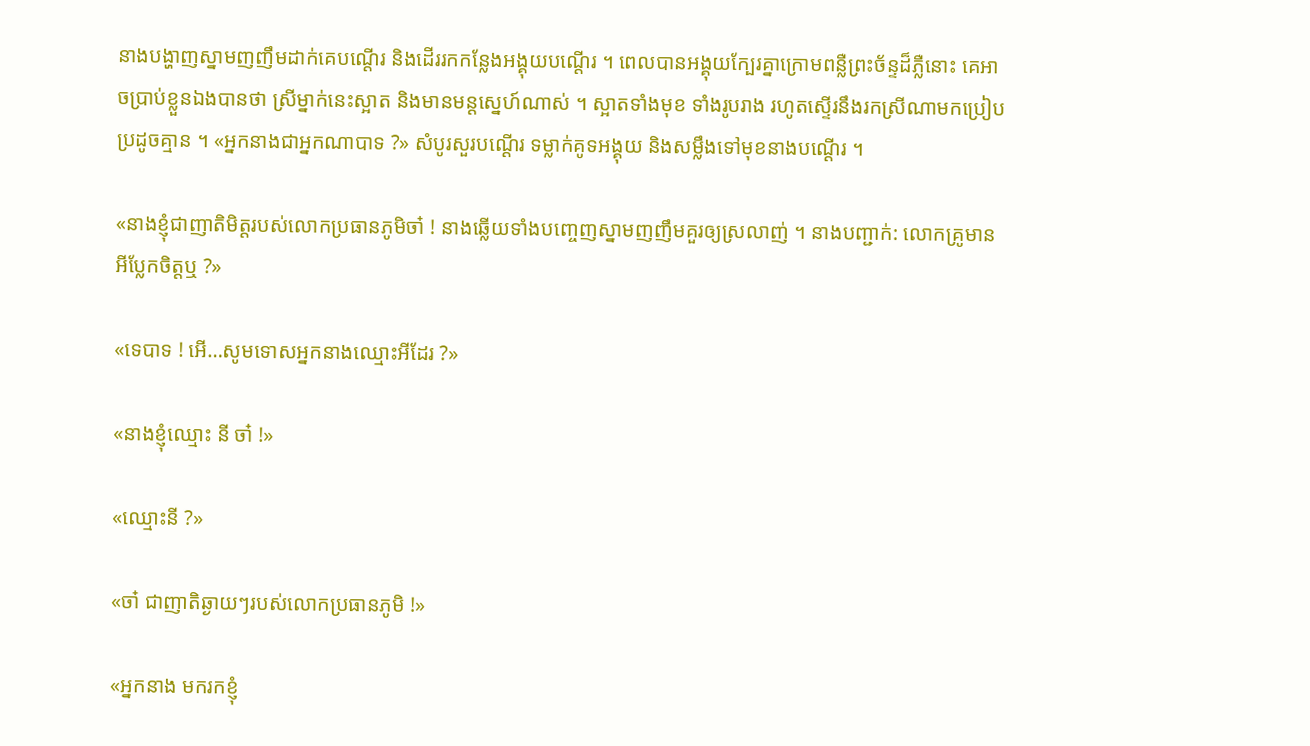នាងបង្ហាញស្នាមញញឹមដាក់គេបណ្ដើរ និងដើររកកន្លែងអង្គុយបណ្ដើរ ។ ពេលបានអង្គុយក្បែរគ្នាក្រោមពន្លឺព្រះច័ន្ទដ៏ភ្លឺនោះ គេអាចប្រាប់ខ្លួនឯងបានថា ស្រីម្នាក់នេះស្អាត និងមានមន្តស្នេហ៍ណាស់ ។ ស្អាតទាំងមុខ ទាំងរូបរាង រហូតស្ទើរនឹងរកស្រីណាមកប្រៀបប្រដូចគ្មាន ។ «អ្នកនាងជាអ្នកណាបាទ ?» សំបូរសួរបណ្ដើរ ទម្លាក់គូទអង្គុយ និងសម្លឹងទៅមុខនាងបណ្ដើរ ។

«នាងខ្ញុំជាញាតិមិត្តរបស់លោកប្រធានភូមិចា៎ ! នាងឆ្លើយទាំងបញ្ចេញស្នាមញញឹមគួរឲ្យស្រលាញ់ ។ នាងបញ្ជាក់: លោកគ្រូមានអីប្លែកចិត្តឬ ?»

«ទេបាទ ! អើ…សូមទោសអ្នកនាងឈ្មោះអីដែរ ?»

«នាងខ្ញុំឈ្មោះ នី ចា៎ !»

«ឈ្មោះនី ?»

«ចា៎ ជាញាតិឆ្ងាយៗរបស់លោកប្រធានភូមិ !»

«អ្នកនាង មករកខ្ញុំ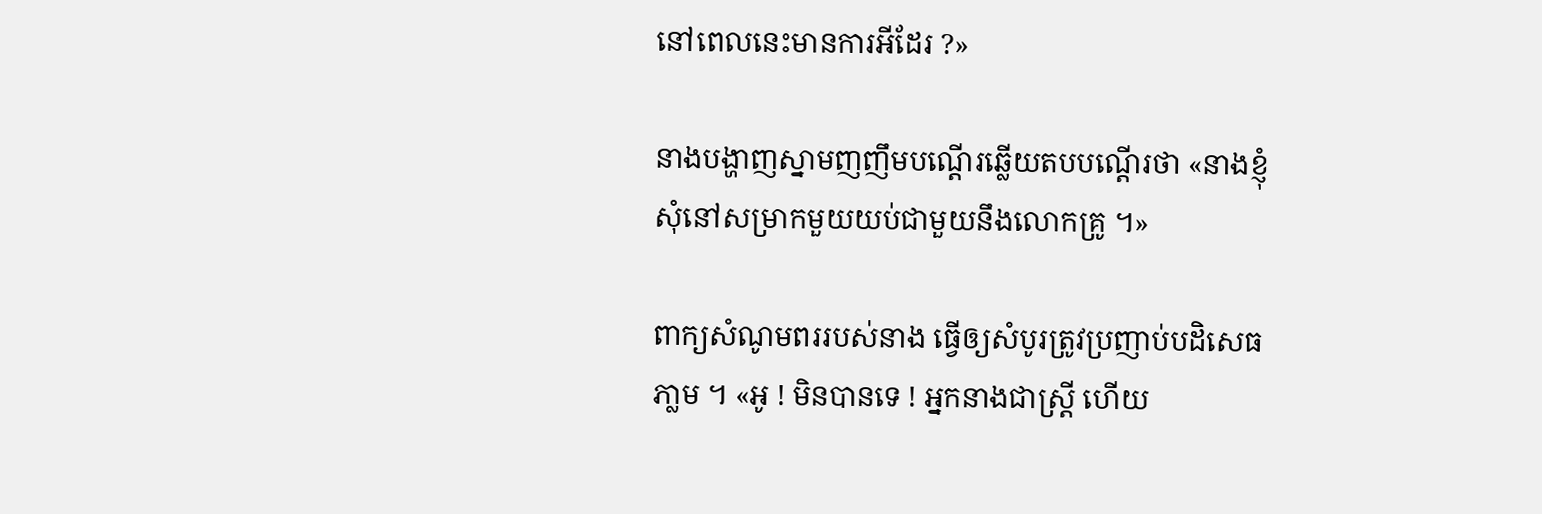នៅពេលនេះមានការអីដែរ ?»

នាងបង្ហាញស្នាមញញឹមបណើ្តរឆ្លើយតបបណ្តើរថា «នាងខ្ញុំសុំនៅសម្រាកមួយយប់ជាមួយនឹងលោកគ្រូ ។»

ពាក្យសំណូមពររបស់នាង ធើ្វឲ្យសំបូរត្រូវប្រញាប់បដិសេធភា្លម ។ «អូ ! មិនបានទេ ! អ្នកនាងជាស្ត្រី ហើយ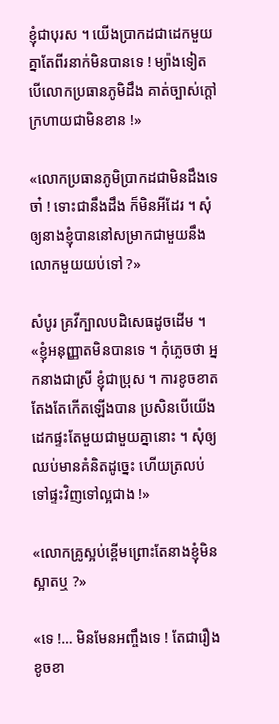ខ្ញុំជាបុរស ។ យើងប្រាកដជាដេកមួយគ្នាតែពីរនាក់មិនបានទេ ! ម្យ៉ាងទៀត បើលោកប្រធានភូមិដឹង គាត់ច្បាស់ក្ដៅក្រហាយជាមិនខាន !»

«លោកប្រធានភូមិប្រាកដជាមិនដឹងទេចា៎ ! ទោះជានឹងដឹង ក៏មិនអីដែរ ។ សុំឲ្យនាងខ្ញុំបាននៅសម្រាកជាមួយនឹងលោកមួយយប់ទៅ ?»

សំបូរ គ្រវីក្បាលបដិសេធដូចដើម ។ «ខ្ញុំអនុញ្ញាតមិនបានទេ ។ កុំភ្លេចថា អ្នកនាងជាស្រី ខ្ញុំជាប្រុស ។ ការខូចខាត តែងតែកើតឡើងបាន ប្រសិនបើយើងដេកផ្ទះតែមួយជាមួយគ្នានោះ ។ សុំឲ្យឈប់មានគំនិតដូច្នេះ ហើយត្រលប់ទៅផ្ទះវិញទៅល្អជាង !»

«លោកគ្រូស្អប់ខ្ពើមព្រោះតែនាងខ្ញុំមិនស្អាតឬ ?»

«ទេ !… មិនមែនអញ្ចឹងទេ ! តែជារឿងខូចខា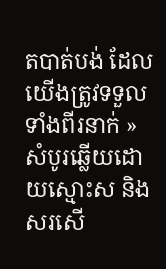តបាត់បង់ ដែលយើងត្រូវទទួលទាំងពីរនាក់ » សំបូរឆ្លើយដោយស្មោះស និង សរសើ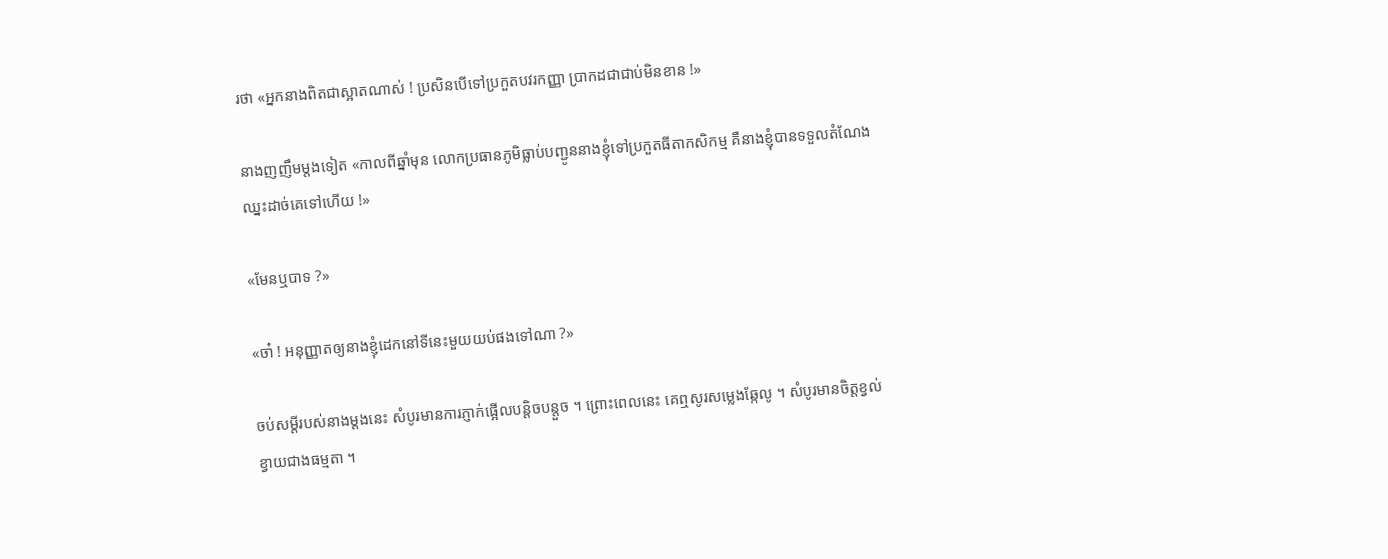រថា «អ្នកនាងពិតជាស្អាតណាស់ ! ប្រសិនបើទៅប្រកួតបវរកញ្ញា ប្រាកដជាជាប់មិនខាន !»

នាងញញឹមម្ដងទៀត «កាលពីឆ្នាំមុន លោកប្រធានភូមិធ្លាប់បញ្ជូននាងខ្ញុំទៅប្រកួតធីតាកសិកម្ម គឺនាងខ្ញុំបានទទួលតំណែងឈ្នះដាច់គេទៅហើយ !»

«មែនឬបាទ ?»

«ចា៎ ! អនុញ្ញាតឲ្យនាងខ្ញុំដេកនៅទីនេះមួយយប់ផងទៅណា ?»

ចប់សម្ដីរបស់នាងម្ដងនេះ សំបូរមានការភ្ញាក់ផ្អើលបន្តិចបន្តួច ។ ព្រោះពេលនេះ គេឮសូរសម្លេងឆ្កែលូ ។ សំបូរមានចិត្តខ្វល់ខ្វាយជាងធម្មតា ។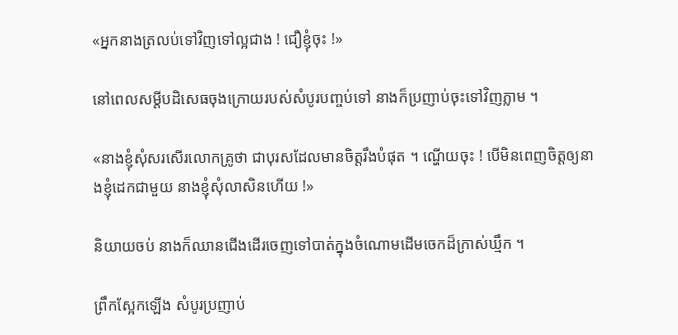«អ្នកនាងត្រលប់ទៅវិញទៅល្អជាង ! ជឿខ្ញុំចុះ !»

នៅពេលសម្ដីបដិសេធចុងក្រោយរបស់សំបូរបញ្ចប់ទៅ នាងក៏ប្រញាប់ចុះទៅវិញភ្លាម ។

«នាងខ្ញុំសុំសរសើរលោកគ្រូថា ជាបុរសដែលមានចិត្តរឹងបំផុត ។ ណ្ហើយចុះ ! បើមិនពេញចិត្តឲ្យនាងខ្ញុំដេកជាមួយ នាងខ្ញុំសុំលាសិនហើយ !»

និយាយចប់ នាងក៏ឈានជើងដើរចេញទៅបាត់ក្នុងចំណោមដើមចេកដ៏ក្រាស់ឃ្មឹក ។

ព្រឹកស្អែកឡើង សំបូរប្រញាប់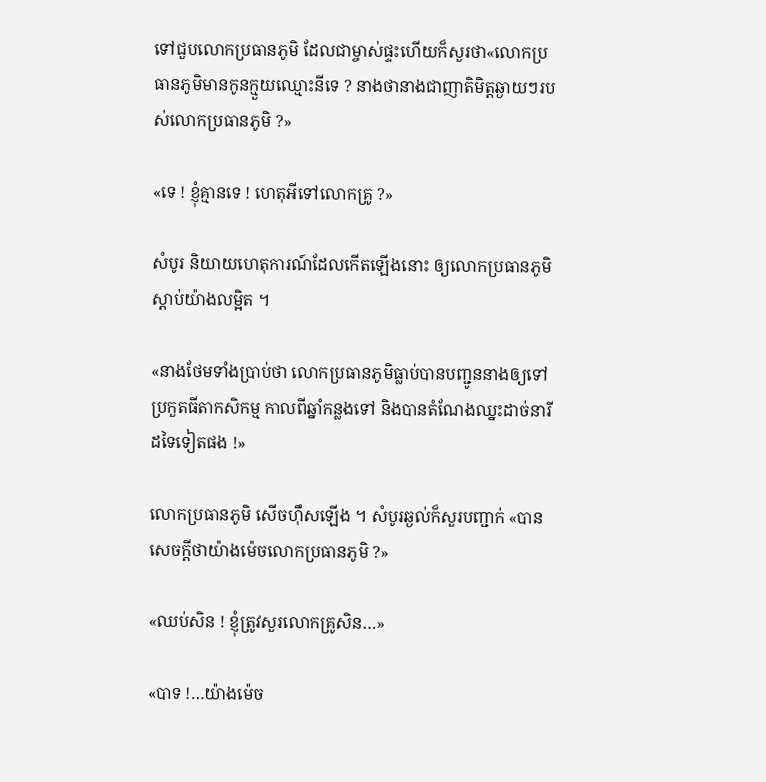ទៅជួបលោកប្រធានភូមិ ដែលជាម្ចាស់ផ្ទះហើយក៏សួរថា«លោកប្រធានភូមិមានកូនក្មួយឈ្មោះនីទេ ? នាងថានាងជាញាតិមិត្តឆ្ងាយៗរបស់លោកប្រធានភូមិ ?»

«ទេ ! ខ្ញុំគ្មានទេ ! ហេតុអីទៅលោកគ្រូ ?»

សំបូរ និយាយហេតុការណ៍ដែលកើតឡើងនោះ ឲ្យលោកប្រធានភូមិស្ដាប់យ៉ាងលម្អិត ។

«នាងថែមទាំងប្រាប់ថា លោកប្រធានភូមិធ្លាប់បានបញ្ជូននាងឲ្យទៅប្រកួតធីតាកសិកម្ម កាលពីឆ្នាំកន្លងទៅ និងបានតំណែងឈ្នះដាច់នារីដទៃទៀតផង !»

លោកប្រធានភូមិ សើចហ៊ឹសឡើង ។ សំបូរឆ្ងល់ក៏សួរបញ្ជាក់ «បានសេចក្ដីថាយ៉ាងម៉េចលោកប្រធានភូមិ ?»

«ឈប់សិន ! ខ្ញុំត្រូវសួរលោកគ្រូសិន…»

«បាទ !…យ៉ាងម៉េច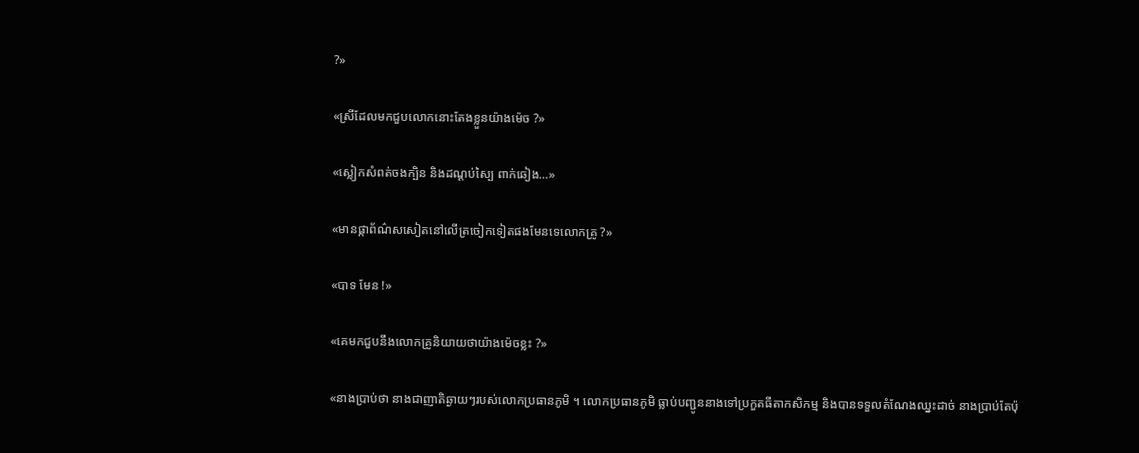?»

«ស្រីដែលមកជួបលោកនោះតែងខ្លួនយ៉ាងម៉េច ?»

«ស្លៀកសំពត់ចងក្បិន និងដណ្ដប់ស្បៃ ពាក់ឆៀង…»

«មានផ្កាព័ណ៌សសៀតនៅលើត្រចៀកទៀតផងមែនទេលោកគ្រូ ?»

«បាទ មែន !»

«គេមកជួបនឹងលោកគ្រូនិយាយថាយ៉ាងម៉េចខ្លះ ?»

«នាងប្រាប់ថា នាងជាញាតិឆ្ងាយៗរបស់លោកប្រធានភូមិ ។ លោកប្រធានភូមិ ធ្លាប់បញ្ជូននាងទៅប្រកួតធីតាកសិកម្ម និងបានទទួលតំណែងឈ្នះដាច់ នាងប្រាប់តែប៉ុ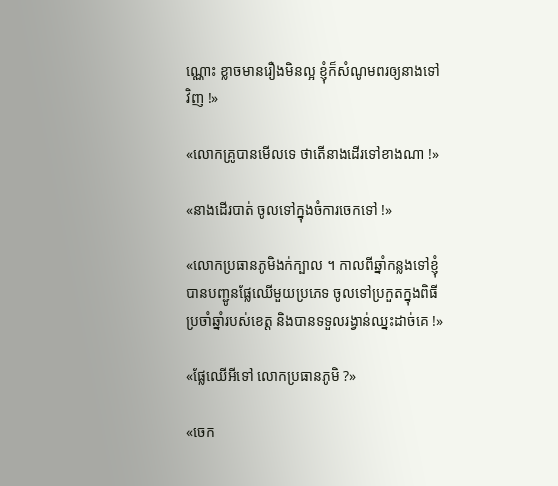ណ្ណោះ ខ្លាចមានរឿងមិនល្អ ខ្ញុំក៏សំណូមពរឲ្យនាងទៅវិញ !»

«លោកគ្រូបានមើលទេ ថាតើនាងដើរទៅខាងណា !»

«នាងដើរបាត់ ចូលទៅក្នុងចំការចេកទៅ !»

«លោកប្រធានភូមិងក់ក្បាល ។ កាលពីឆ្នាំកន្លងទៅខ្ញុំបានបញ្ជូនផ្លែឈើមួយប្រភេទ ចូលទៅប្រកួតក្នុងពិធីប្រចាំឆ្នាំរបស់ខេត្ត និងបានទទួលរង្វាន់ឈ្នះដាច់គេ !»

«ផ្លែឈើអីទៅ លោកប្រធានភូមិ ?»

«ចេក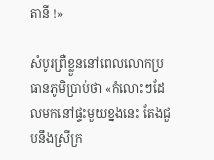តានី !»

សំបូរព្រឺខ្លួននៅពេលលោកប្រធានភូមិប្រាប់ថា «កំលោះៗដែលមកនៅផ្ទះមួយខ្នងនេះ តែងជួបនឹងស្រីក្រ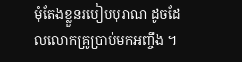មុំតែងខ្លួនរបៀបបុរាណ ដូចដែលលោកគ្រូប្រាប់មកអញ្ចឹង ។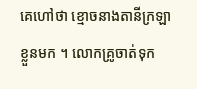គេហៅថា ខ្មោចនាងតានីក្រឡាខ្លួនមក ។ លោកគ្រូចាត់ទុក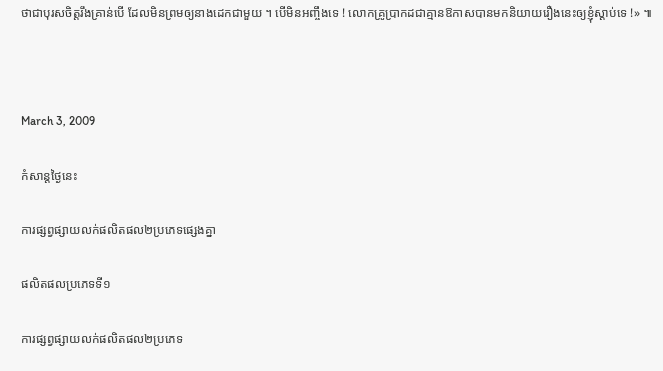ថាជាបុរសចិត្តរឹងគ្រាន់បើ ដែលមិនព្រមឲ្យនាងដេកជាមួយ ។ បើមិនអញ្ចឹងទេ ! លោកគ្រូប្រាកដជាគ្មានឱកាសបានមកនិយាយរឿងនេះឲ្យខ្ញុំស្ដាប់ទេ !» ៕



March 3, 2009

កំសាន្តថ្ងៃនេះ

ការផ្សព្វផ្សាយលក់ផលិតផល២ប្រភេទផ្សេងគ្នា

ផលិតផលប្រភេទទី១

ការផ្សព្វផ្សាយលក់ផលិតផល២ប្រភេទ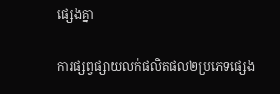ផ្សេងគ្នា

ការផ្សព្វផ្សាយលក់ផលិតផល២ប្រភេទផ្សេង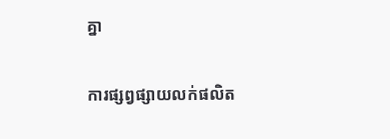គ្នា

ការផ្សព្វផ្សាយលក់ផលិត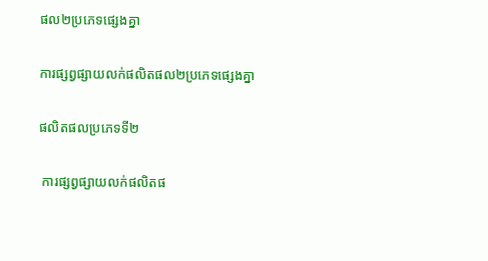ផល២ប្រភេទផ្សេងគ្នា

ការផ្សព្វផ្សាយលក់ផលិតផល២ប្រភេទផ្សេងគ្នា

ផលិតផលប្រភេទទី២

 ការផ្សព្វផ្សាយលក់ផលិតផ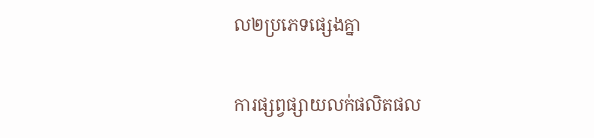ល២ប្រភេទផ្សេងគ្នា

ការផ្សព្វផ្សាយលក់ផលិតផល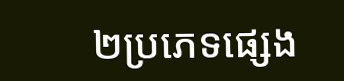២ប្រភេទផ្សេង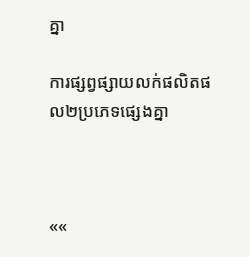គ្នា

ការផ្សព្វផ្សាយលក់ផលិតផល២ប្រភេទផ្សេងគ្នា



««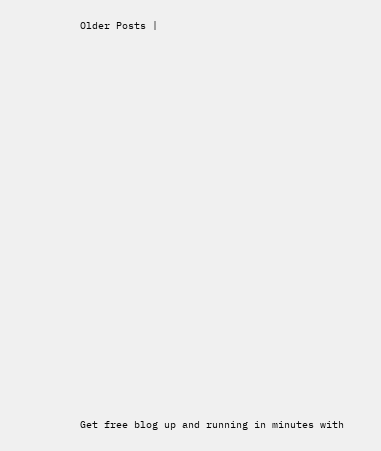Older Posts |




















Get free blog up and running in minutes with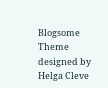Blogsome
Theme designed by Helga Cleve